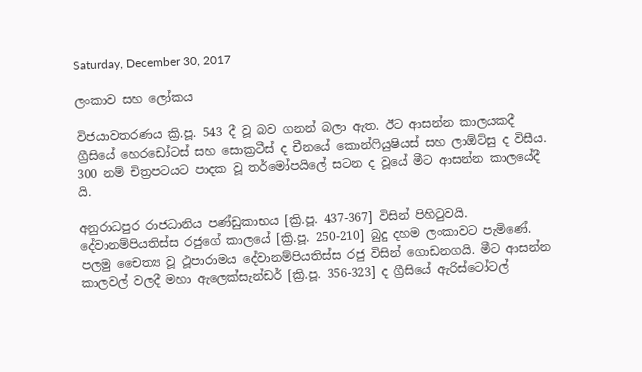Saturday, December 30, 2017

ලංකාව සහ ලෝකය

විජයාවතරණය ක්‍රි.පූ. 543 දී වූ බව ගනන් බලා ඇත. ඊට ආසන්න කාලයකදී ග්‍රීසියේ හෙරඩෝටස් සහ සොක්‍රටීස් ද චීනයේ කොන්ෆියුෂියස් සහ ලාඕට්සු ද විසීය. 300 නම් චිත්‍රපටයට පාදක වූ තර්මෝපයිලේ සටන ද වූයේ මීට ආසන්න කාලයේදී යි.

අනුරාධපුර රාජධානිය පණ්ඩුකාභය [ක්‍රි.පූ. 437-367] විසින් පිහිටුවයි. දේවානම්පියතිස්ස රජුගේ කාලයේ [ක්‍රි.පූ. 250-210] බුදු දහම ලංකාවට පැමිණේ. පලමු චෛත්‍ය වූ ථූපාරාමය දේවානම්පියතිස්ස රජු විසින් ගොඩනගයි. මීට ආසන්න කාලවල් වලදී මහා ඇලෙක්සැන්ඩර් [ක්‍රි.පූ. 356-323] ද ග්‍රීසියේ ඇරිස්ටෝටල්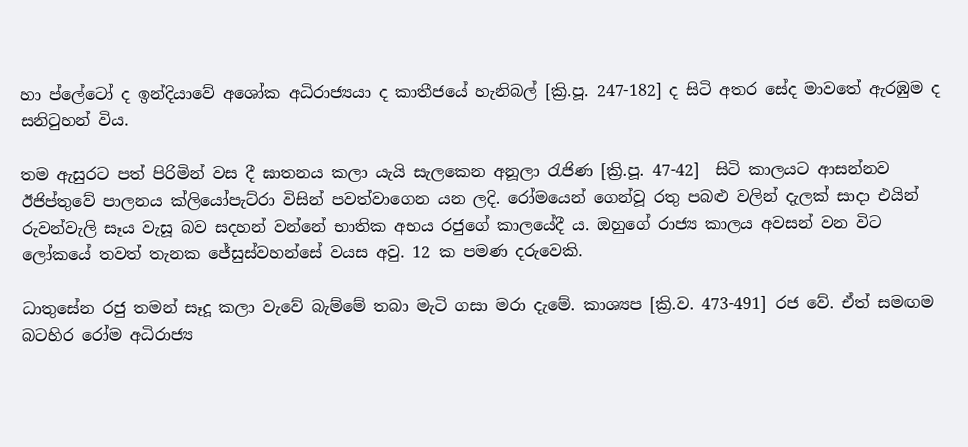හා ප්ලේටෝ ද ඉන්දියාවේ අශෝක අධිරාජ්‍යයා ද කාතීජයේ හැනිබල් [ක්‍රි.පූ. 247-182] ද සිටි අතර සේද මාවතේ ඇරඹුම ද සනිටුහන් විය.

තම ඇසුරට පත් පිරිමින් වස දී ඝාතනය කලා යැයි සැලකෙන අනූලා රැජිණ [ක්‍රි.පූ. 47-42]  සිටි කාලයට ආසන්නව ඊජිප්තුවේ පාලනය ක්ලියෝපැට්රා විසින් පවත්වාගෙන යන ලදි. රෝමයෙන් ගෙන්වූ රතු පබළු වලින් දැලක් සාදා එයින් රුවන්වැලි සෑය වැසූ බව සදහන් වන්නේ භාතික අභය රජුගේ කාලයේදී ය. ඔහුගේ රාජ්‍ය කාලය අවසන් වන විට ලෝකයේ තවත් තැනක ජේසුස්වහන්සේ වයස අවු. 12 ක පමණ දරුවෙකි.

ධාතුසේන රජු තමන් සෑදූ කලා වැවේ බැම්මේ තබා මැටි ගසා මරා දැමේ. කාශ්‍යප [ක්‍රි.ව. 473-491] රජ වේ. ඒත් සමඟම බටහිර රෝම අධිරාජ්‍ය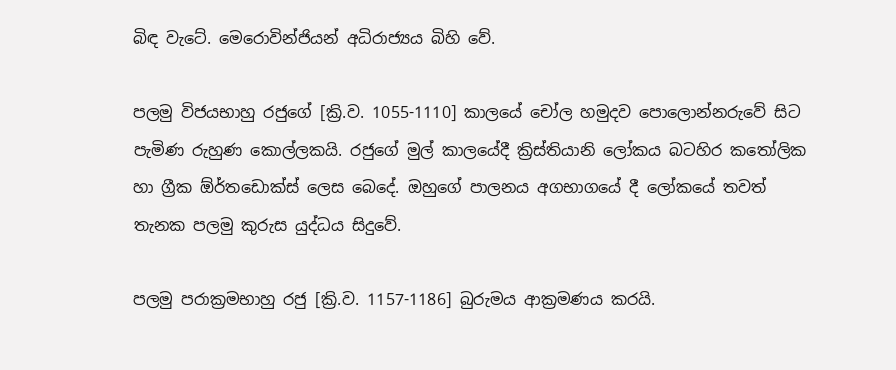බිඳ වැටේ. මෙරොවින්ජියන් අධිරාජ්‍යය බිහි වේ.

පලමු විජයභාහු රජුගේ [ක්‍රි.ව. 1055-1110] කාලයේ චෝල හමුදව පොලොන්නරුවේ සිට පැමිණ රුහුණ කොල්ලකයි. රජුගේ මුල් කාලයේදී ක්‍රිස්තියානි ලෝකය බටහිර කතෝලික හා ග්‍රීක ඕර්තඩොක්ස් ලෙස බෙදේ. ඔහුගේ පාලනය අගභාගයේ දී ලෝකයේ තවත් තැනක පලමු කුරුස යුද්ධය සිදුවේ.

පලමු පරාක්‍රමභාහු රජු [ක්‍රි.ව. 1157-1186] බුරුමය ආක්‍රමණය කරයි.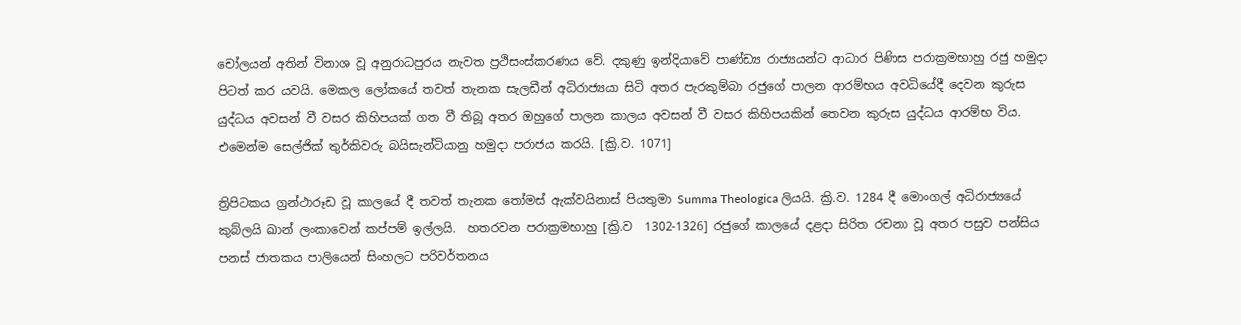චෝලයන් අතින් විනාශ වූ අනුරාධපුරය නැවත ප්‍රථිසංස්කරණය වේ. දකුණු ඉන්දියාවේ පාණ්ඩ්‍ය රාජ්‍යයන්ට ආධාර පිණිස පරාක්‍රමභාහු රජු හමුදා පිටත් කර යවයි. මෙකල ලෝකයේ තවත් තැනක සැලඩීන් අධිරාජ්‍යයා සිටි අතර පැරකුම්බා රජුගේ පාලන ආරම්භය අවධියේදී දෙවන කුරුස යුද්ධය අවසන් වී වසර කිහිපයක් ගත වී තිබූ අතර ඔහුගේ පාලන කාලය අවසන් වී වසර කිහිපයකින් තෙවන කුරුස යුද්ධය ආරම්භ විය. එමෙන්ම සෙල්ජික් තුර්කිවරු බයිසැන්ටියානු හමුදා පරාජය කරයි. [ක්‍රි.ව. 1071]

ත්‍රිපිටකය ග්‍රන්ථාරූඩ වූ කාලයේ දී තවත් තැනක තෝමස් ඇක්වයිනාස් පියතුමා Summa Theologica ලියයි. ක්‍රි.ව. 1284 දී මොංගල් අධිරාජ්‍යයේ කුබ්ලයි ඛාන් ලංකාවෙන් කප්පම් ඉල්ලයි.  හතරවන පරාක්‍රමභාහු [ක්‍රි.ව  1302-1326] රජුගේ කාලයේ දළදා සිරිත රචනා වූ අතර පසුව පන්සිය පනස් ජාතකය පාලියෙන් සිංහලට පරිවර්තනය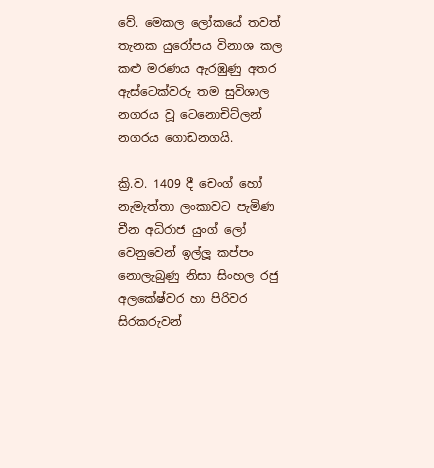වේ. මෙකල ලෝකයේ තවත් තැනක යුරෝපය විනාශ කල කළු මරණය ඇරඹුණු අතර ඇස්ටෙක්වරු තම සුවිශාල නගරය වූ ටෙනොචිට්ලන් නගරය ගොඩනගයි.

ක්‍රි.ව. 1409 දී චෙංග් හෝ නැමැත්තා ලංකාවට පැමිණ චීන අධිරාජ යුංග් ලෝ වෙනුවෙන් ඉල්ලූ කප්පං නොලැබුණු නිසා සිංහල රජු අලකේෂ්වර හා පිරිවර සිරකරුවන්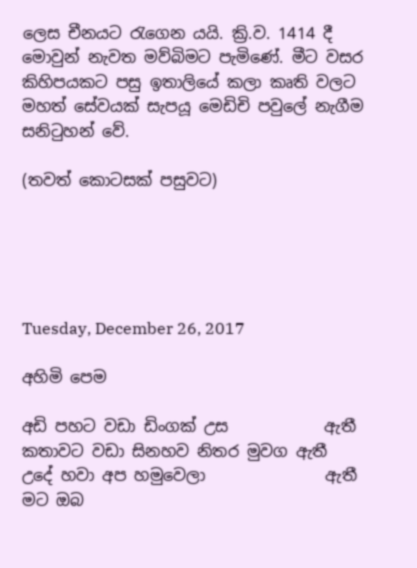ලෙස චීනයට රැගෙන යයි. ක්‍රි.ව. 1414 දී මොවුන් නැවත මව්බිමට පැමිණේ. මීට වසර කිහිපයකට පසු ඉතාලියේ කලා කෘති වලට මහත් සේවයක් සැපයූ මෙඩිචි පවුලේ නැගීම සනිටුහන් වේ.

(තවත් කොටසක් පසුවට)





Tuesday, December 26, 2017

අහිමි පෙම

අඩි පහට වඩා ඩිංගක් උස            ඇතී
කතාවට වඩා සිනහව නිතර මුවග ඇතී
උදේ හවා අප හමුවෙලා               ඇතී
මට ඔබ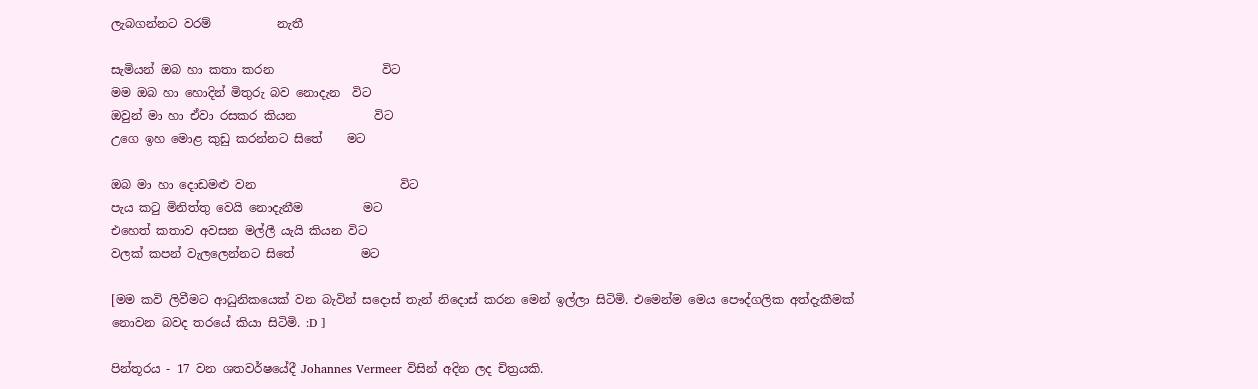ලැබගන්නට වරම්           නැතී

සැමියන් ඔබ හා කතා කරන                  විට
මම ඔබ හා හොදින් මිතුරු බව නොදැන  විට
ඔවුන් මා හා ඒවා රසකර කියන             විට
උගෙ ඉහ මොළ කුඩු කරන්නට සිතේ    මට

ඔබ මා හා දොඩමළු වන                        විට
පැය කටු මිනිත්තු වෙයි නොදැනීම          මට
එහෙත් කතාව අවසන මල්ලී යැයි කියන විට
වලක් කපන් වැලලෙන්නට සිතේ           මට

[මම කවි ලිවීමට ආධුනිකයෙක් වන බැවින් සදොස් තැන් නිදොස් කරන මෙන් ඉල්ලා සිටිමි. එමෙන්ම මෙය පෞද්ගලික අත්දැකීමක් නොවන බවද තරයේ කියා සිටිමි. :D ]

පින්තූරය - 17 වන ශතවර්ෂයේදී Johannes Vermeer විසින් අදින ලද චිත්‍රයකි.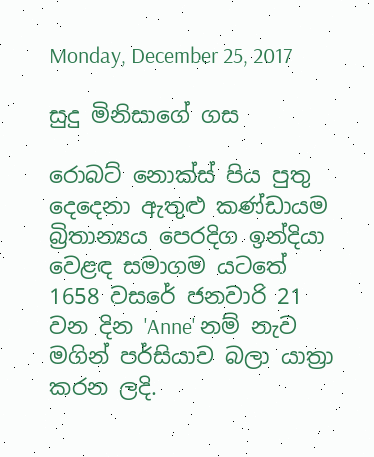Monday, December 25, 2017

සුදු මිනිසාගේ ගස

රොබට් නොක්ස් පිය පුතු දෙදෙනා ඇතුළු කණ්ඩායම බ්‍රිතාන්‍යය පෙරදිග ඉන්දියා වෙළඳ සමාගම යටතේ 1658 වසරේ ජනවාරි 21 වන දින 'Anne' නම් නැව මගින් පර්සියාව බලා යාත්‍රා කරන ලදි.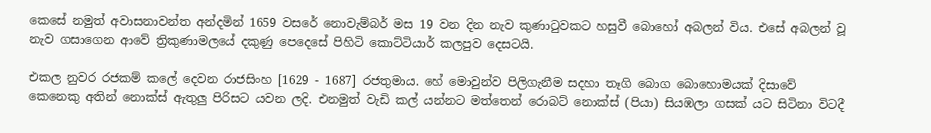කෙසේ නමුත් අවාසනාවන්ත අන්දමින් 1659 වසරේ නොවැම්බර් මස 19 වන දින නැව කුණාටුවකට හසුවී බොහෝ අබලන් විය. එසේ අබලන් වූ නැව ගසාගෙන ආවේ ත්‍රිකුණාමලයේ දකුණු පෙදෙසේ පිහිටි කොට්ටියාර් කලපුව දෙසටයි.

එකල නුවර රජකම් කලේ දෙවන රාජසිංහ [1629 - 1687] රජතුමාය. හේ මොවුන්ව පිලිගැනීම සදහා තෑගි බොග බොහොමයක් දිසාවේ කෙනෙකු අතින් නොක්ස් ඇතුලු පිරිසට යවන ලදි. එනමුත් වැඩි කල් යන්නට මත්තෙන් රොබට් නොක්ස් (පියා) සියඹලා ගසක් යට සිටිනා විටදී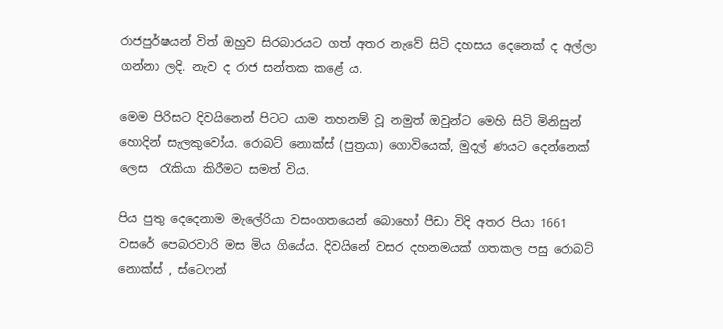රාජපුර්ෂයන් විත් ඔහුව සිරබාරයට ගත් අතර නැවේ සිටි දහසය දෙනෙක් ද අල්ලා ගන්නා ලදි. නැව ද රාජ සන්තක කළේ ය.

මෙම පිරිසට දිවයිනෙන් පිටට යාම තහනම් වූ නමුත් ඔවුන්ට මෙහි සිටි මිනිසුන් හොදින් සැලකුවෝය. රොබට් නොක්ස් (පුත්‍රයා) ගොවියෙක්, මුදල් ණයට දෙන්නෙක් ලෙස  රැකියා කිරීමට සමත් විය.

පිය පුතු දෙදෙනාම මැලේරියා වසංගතයෙන් බොහෝ පීඩා විදි අතර පියා 1661 වසරේ පෙබරවාරි මස මිය ගියේය. දිවයිනේ වසර දහනමයක් ගතකල පසු රොබට් නොක්ස් , ස්ටෙෆන්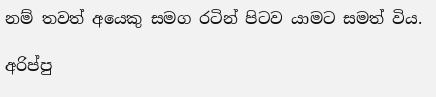නම් තවත් අයෙකු සමග රටින් පිටව යාමට සමත් විය.

අරිප්පු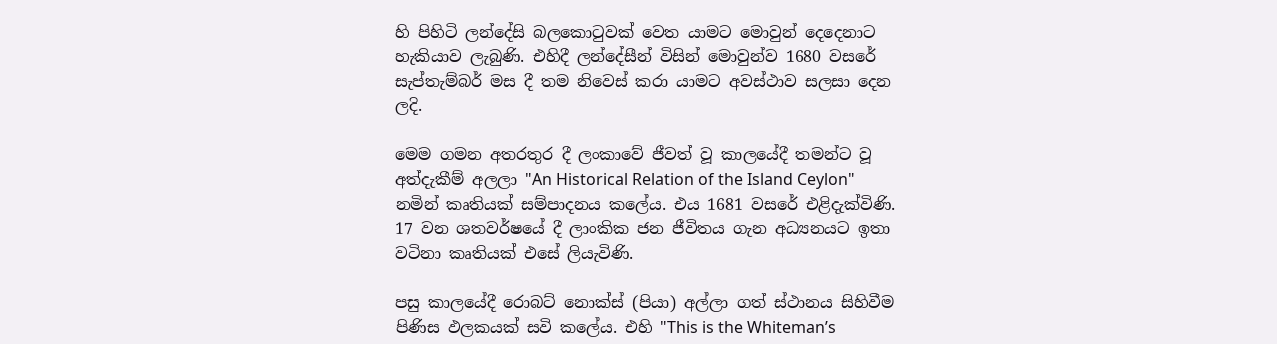හි පිහිටි ලන්දේසි බලකොටුවක් වෙත යාමට මොවුන් දෙදෙනාට හැකියාව ලැබුණි. එහිදී ලන්දේසීන් විසින් මොවුන්ව 1680 වසරේ සැප්තැම්බර් මස දී තම නිවෙස් කරා යාමට අවස්ථාව සලසා දෙන ලදි.

මෙම ගමන අතරතුර දී ලංකාවේ ජීවත් වූ කාලයේදී තමන්ට වූ අත්දැකීම් අලලා "An Historical Relation of the Island Ceylon" නමින් කෘතියක් සම්පාදනය කලේය. එය 1681 වසරේ එළිදැක්විණි. 17 වන ශතවර්ෂයේ දී ලාංකික ජන ජීවිතය ගැන අධ්‍යනයට ඉතා වටිනා කෘතියක් එසේ ලියැවිණි.

පසු කාලයේදී රොබට් නොක්ස් (පියා) අල්ලා ගත් ස්ථානය සිහිවීම පිණිස ඵලකයක් සවි කලේය. එහි "This is the Whiteman’s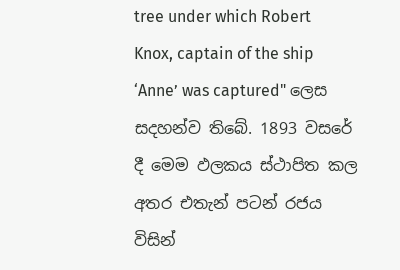tree under which Robert Knox, captain of the ship ‘Anne’ was captured" ලෙස සදහන්ව තිබේ. 1893 වසරේ දී මෙම ඵලකය ස්ථාපිත කල අතර එතැන් පටන් රජය විසින්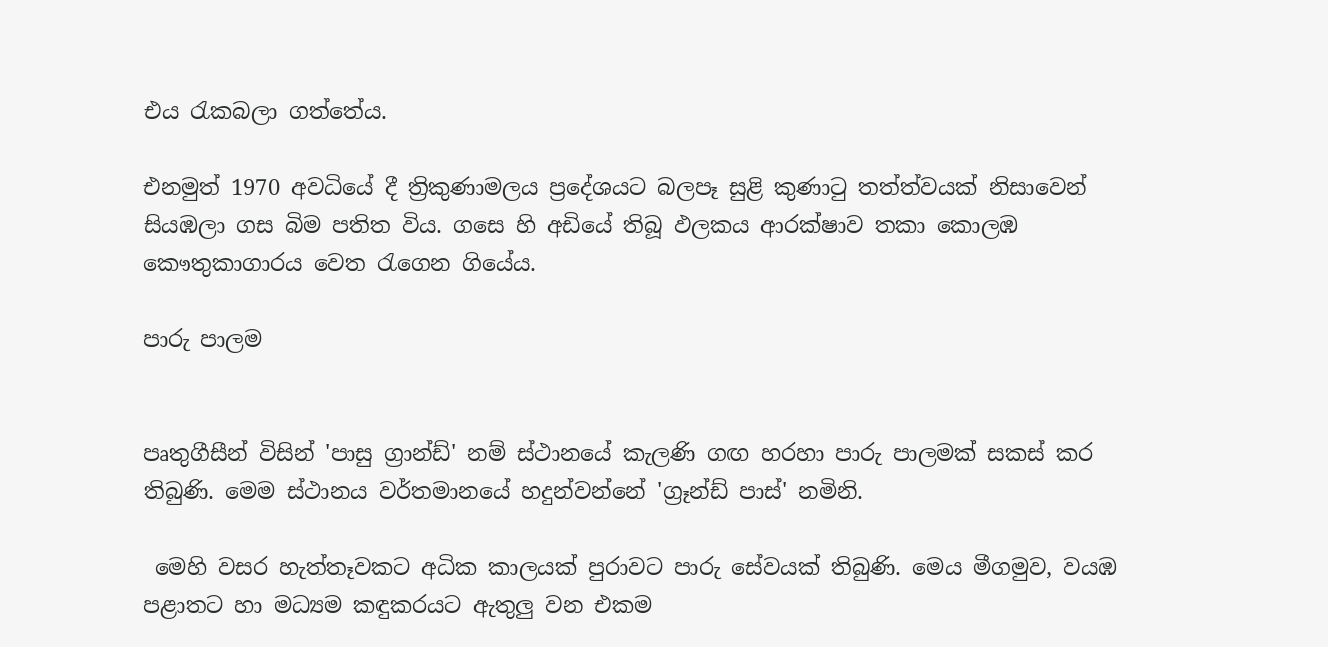එය රැකබලා ගත්තේය.

එනමුත් 1970 අවධියේ දී ත්‍රිකුණාමලය ප්‍රදේශයට බලපෑ සුළි කුණාටු තත්ත්වයක් නිසාවෙන් සියඹලා ගස බිම පතිත විය. ගසෙ හි අඩියේ තිබූ ඵලකය ආරක්ෂාව තකා කොලඹ කෞතුකාගාරය වෙත රැගෙන ගියේය.

පාරු පාලම


පෘතුගීසීන් විසින් 'පාසු ග්‍රාන්ඩ්' නම් ස්ථානයේ කැලණි ගඟ හරහා පාරු පාලමක් සකස් කර තිබුණි. මෙම ස්ථානය වර්තමානයේ හදුන්වන්නේ 'ග්‍රෑන්ඩ් පාස්' නමිනි.

 මෙහි වසර හැත්තෑවකට අධික කාලයක් පුරාවට පාරු සේවයක් තිබුණි. මෙය මීගමුව, වයඹ පළාතට හා මධ්‍යම කඳුකරයට ඇතුලු වන එකම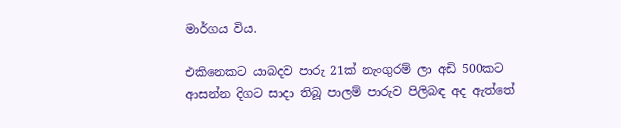මාර්ගය විය.

එකිනෙකට යාබදව පාරු 21ක් නැංගුරම් ලා අඩි 500කට ආසන්න දිගට සාදා තිබූ පාලම් පාරුව පිලිබඳ අද ඇත්තේ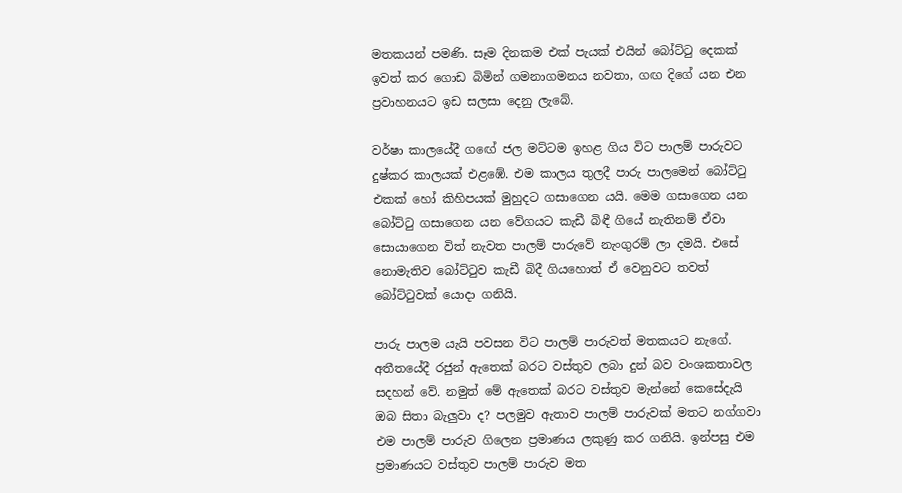මතකයන් පමණි. සෑම දිනකම එක් පැයක් එයින් බෝට්ටු දෙකක් ඉවත් කර ගොඩ බිමින් ගමනාගමනය නවතා, ගඟ දිගේ යන එන ප්‍රවාහනයට ඉඩ සලසා දෙනු ලැබේ.

වර්ෂා කාලයේදී ගඟේ ජල මට්ටම ඉහළ ගිය විට පාලම් පාරුවට දුෂ්කර කාලයක් එළඹේ. එම කාලය තුලදී පාරු පාලමෙන් බෝට්ටු එකක් හෝ කිහිපයක් මුහුදට ගසාගෙන යයි. මෙම ගසාගෙන යන බෝට්ටු ගසාගෙන යන වේගයට කැඩී බිඳී ගියේ නැතිනම් ඒවා සොයාගෙන විත් නැවත පාලම් පාරුවේ නැංගුරම් ලා දමයි. එසේ නොමැතිව බෝට්ටුව කැඩී බිදී ගියහොත් ඒ වෙනුවට තවත් බෝට්ටුවක් යොදා ගනියි.

පාරු පාලම යැයි පවසන විට පාලම් පාරුවත් මතකයට නැගේ. අතීතයේදී රජුන් ඇතෙක් බරට වස්තුව ලබා දුන් බව වංශකතාවල සදහන් වේ. නමුත් මේ ඇතෙක් බරට වස්තුව මැන්නේ කෙසේදැයි ඔබ සිතා බැලුවා ද? පලමුව ඇතාව පාලම් පාරුවක් මතට නග්ගවා එම පාලම් පාරුව ගිලෙන ප්‍රමාණය ලකුණු කර ගනියි. ඉන්පසු එම ප්‍රමාණයට වස්තුව පාලම් පාරුව මත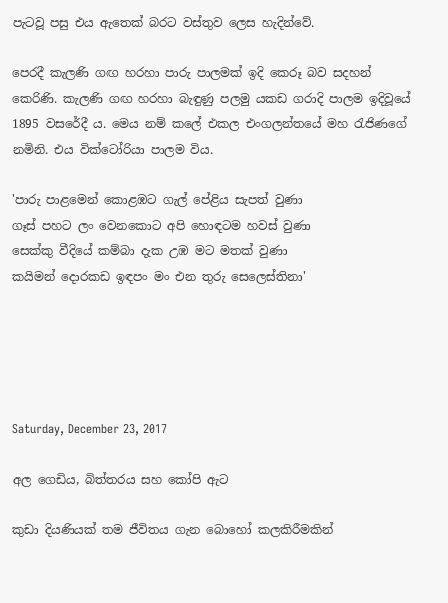පැටවූ පසු එය ඇතෙක් බරට වස්තුව ලෙස හැදින්වේ.

පෙරදී කැලණි ගඟ හරහා පාරු පාලමක් ඉදි කෙරූ බව සදහන් කෙරිණි. කැලණි ගඟ හරහා බැඳුණු පලමු යකඩ ගරාදි පාලම ඉදිවූයේ 1895 වසරේදී ය. මෙය නම් කලේ එකල එංගලන්තයේ මහ රැජිණගේ නමිනි. එය වික්ටෝරියා පාලම විය.

'පාරු පාළමෙන් කොළඹට ගැල් පේළිය සැපත් වුණා
ගෑස් පහට ලං වෙනකොට අපි හොඳටම හවස් වුණා
සෙක්කු වීදියේ කම්බා දැක උඹ මට මතක් වුණා
කයිමන් දොරකඩ ඉඳපං මං එන තුරු සෙලෙස්තිනා'





Saturday, December 23, 2017

අල ගෙඩිය, බිත්තරය සහ කෝපි ඇට

කුඩා දියණියක් තම ජීවිතය ගැන බොහෝ කලකිරීමකින්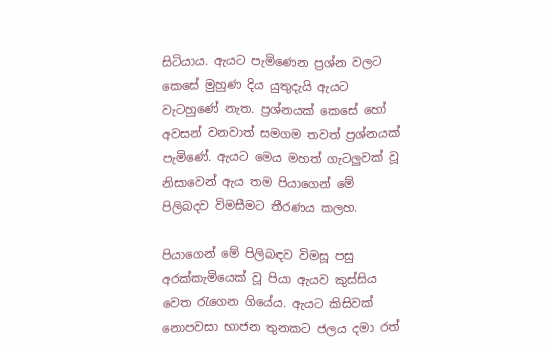සිටියාය. ඇයට පැමිණෙන ප්‍රශ්න වලට කෙසේ මුහුණ දිය යුතුදැයි ඇයට වැටහුණේ නැත. ප්‍රශ්නයක් කෙසේ හෝ අවසන් වනවාත් සමගම තවත් ප්‍රශ්නයක් පැමිණේ. ඇයට මෙය මහත් ගැටලුවක් වූ නිසාවෙන් ඇය තම පියාගෙන් මේ පිලිබදව විමසීමට තීරණය කලහ.

පියාගෙන් මේ පිලිබඳව විමසූ පසු අරක්කැමියෙක් වූ පියා ඇයව කුස්සිය වෙත රැගෙන ගියේය. ඇයට කිසිවක් නොපවසා භාජන තුනකට ජලය දමා රත්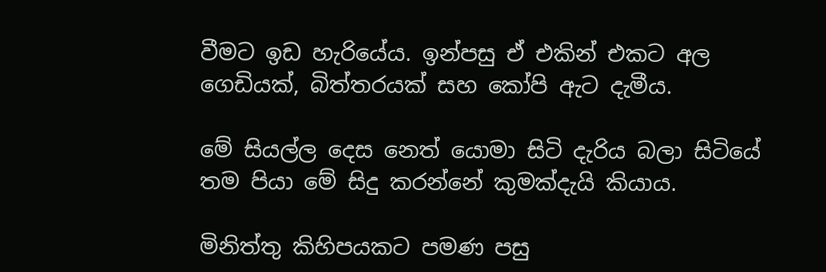වීමට ඉඩ හැරියේය. ඉන්පසු ඒ එකින් එකට අල ගෙඩියක්, බිත්තරයක් සහ කෝපි ඇට දැමීය.

මේ සියල්ල දෙස නෙත් යොමා සිටි දැරිය බලා සිටියේ තම පියා මේ සිදු කරන්නේ කුමක්දැයි කියාය.

මිනිත්තු කිහිපයකට පමණ පසු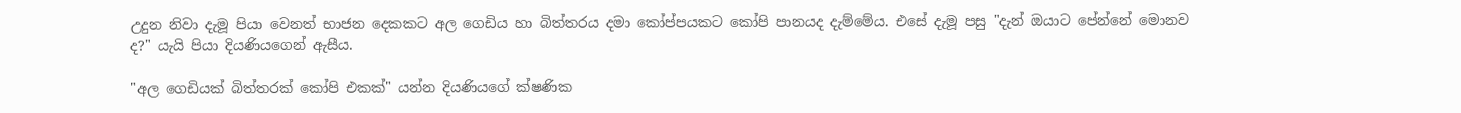උදුන නිවා දැමූ පියා වෙනත් භාජන දෙකකට අල ගෙඩිය හා බිත්තරය දමා කෝප්පයකට කෝපි පානයද දැම්මේය. එසේ දැමූ පසු "දැන් ඔයාට පේන්නේ මොනව ද?" යැයි පියා දියණියගෙන් ඇසීය.

"අල ගෙඩියක් බිත්තරක් කෝපි එකක්" යන්න දියණියගේ ක්ෂණික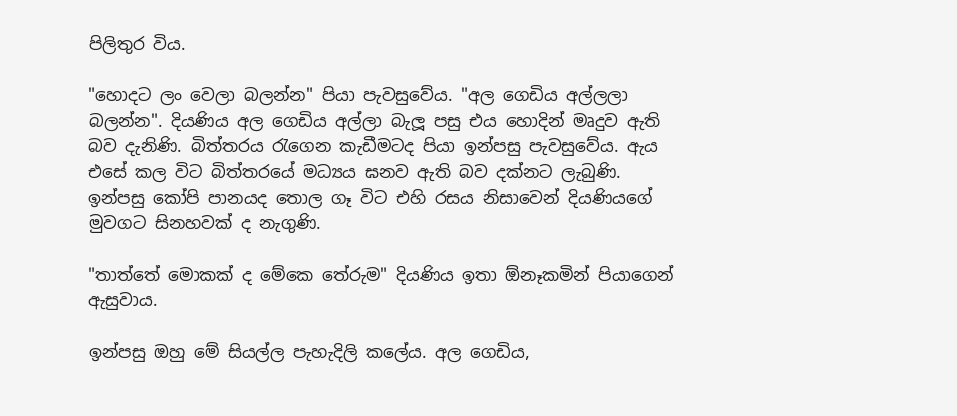පිලිතුර විය.

"හොදට ලං වෙලා බලන්න" පියා පැවසුවේය. "අල ගෙඩිය අල්ලලා බලන්න". දියණිය අල ගෙඩිය අල්ලා බැලූ පසු එය හොදින් මෘදුව ඇති බව දැනිණි. බිත්තරය රැගෙන කැඩීමටද පියා ඉන්පසු පැවසුවේය. ඇය එසේ කල විට බිත්තරයේ මධ්‍යය ඝනව ඇති බව දක්නට ලැබුණි. ඉන්පසු කෝපි පානයද තොල ගෑ විට එහි රසය නිසාවෙන් දියණියගේ මුවගට සිනහවක් ද නැගුණි.

"තාත්තේ මොකක් ද මේකෙ තේරුම" දියණිය ඉතා ඕනෑකමින් පියාගෙන් ඇසුවාය.

ඉන්පසු ඔහු මේ සියල්ල පැහැදිලි කලේය. අල ගෙඩිය,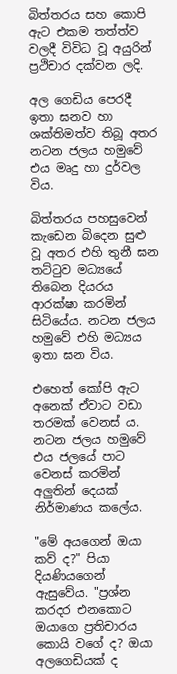බිත්තරය සහ කොපි ඇට එකම තත්ත්ව වලදී විවිධ වූ අයුරින් ප්‍රථිචාර දක්වන ලදි.

අල ගෙඩිය පෙරදී ඉතා ඝනව හා ශක්තිමත්ව තිබූ අතර නටන ජලය හමුවේ එය මෘදු හා දුර්වල විය.

බිත්තරය පහසුවෙන් කැඩෙන බිදෙන සුළු වූ අතර එහි තුනී ඝන තට්ටුව මධ්‍යයේ තිබෙන දියරය ආරක්ෂා කරමින් සිටියේය. නටන ජලය හමුවේ එහි මධ්‍යය ඉතා ඝන විය.

එහෙත් කෝපි ඇට අනෙක් ඒවාට වඩා තරමක් වෙනස් ය. නටන ජලය හමුවේ එය ජලයේ පාට වෙනස් කරමින් අලුතින් දෙයක් නිර්මාණය කලේය.

"මේ අයගෙන් ඔයා කව් ද?" පියා දියණියගෙන් ඇසුවේය. "ප්‍රශ්න කරදර එනකොට ඔයාගෙ ප්‍රතිචාරය කොයි වගේ ද? ඔයා අලගෙඩියක් ද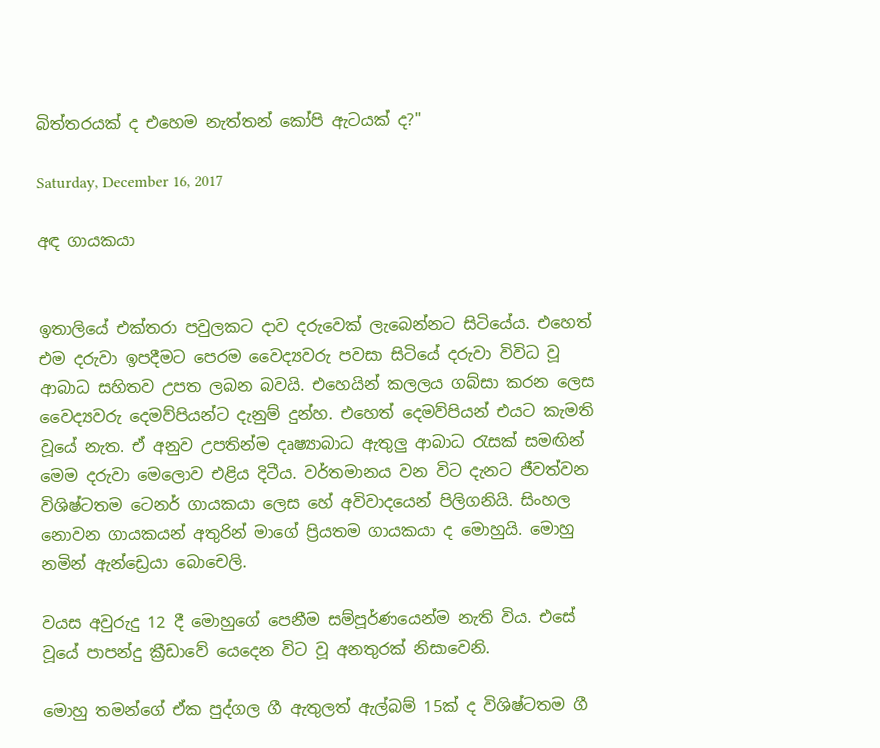බිත්තරයක් ද එහෙම නැත්තන් කෝපි ඇටයක් ද?"

Saturday, December 16, 2017

අඳ ගායකයා


ඉතාලියේ එක්තරා පවුලකට දාව දරුවෙක් ලැබෙන්නට සිටියේය. එහෙත් එම දරුවා ඉපදීමට පෙරම වෛද්‍යවරු පවසා සිටියේ දරුවා විවිධ වූ ආබාධ සහිතව උපත ලබන බවයි. එහෙයින් කලලය ගබ්සා කරන ලෙස වෛද්‍යවරු දෙමව්පියන්ට දැනුම් දුන්හ. එහෙත් දෙමව්පියන් එයට කැමති වූයේ නැත. ඒ අනුව උපතින්ම දෘෂ්‍යාබාධ ඇතුලු ආබාධ රැසක් සමඟින් මෙම දරුවා මෙලොව එළිය දිටීය. වර්තමානය වන විට දැනට ජීවත්වන විශිෂ්ටතම ටෙනර් ගායකයා ලෙස හේ අවිවාදයෙන් පිලිගනියි. සිංහල නොවන ගායකයන් අතුරින් මාගේ ප්‍රියතම ගායකයා ද මොහුයි. මොහු නමින් ඇන්ඩ්‍රෙයා බොචෙලි.

වයස අවුරුදු 12 දී මොහුගේ පෙනීම සම්පූර්ණයෙන්ම නැති විය. එසේ වූයේ පාපන්දු ක්‍රීඩාවේ යෙදෙන විට වූ අනතුරක් නිසාවෙනි.

මොහු තමන්ගේ ඒක පුද්ගල ගී ඇතුලත් ඇල්බම් 15ක් ද විශිෂ්ටතම ගී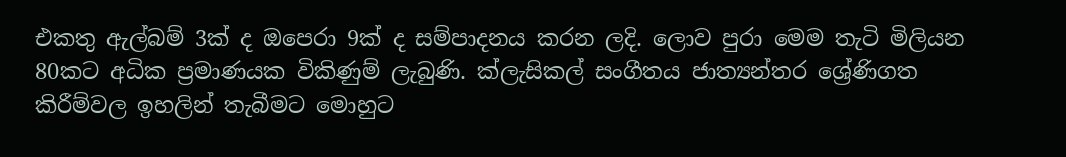එකතු ඇල්බම් 3ක් ද ඔපෙරා 9ක් ද සම්පාදනය කරන ලදි. ලොව පුරා මෙම තැටි මිලියන 80කට අධික ප්‍රමාණයක විකිණුම් ලැබුණි. ක්ලැසිකල් සංගීතය ජාත්‍යන්තර ශ්‍රේණිගත කිරීම්වල ඉහලින් තැබීමට මොහුට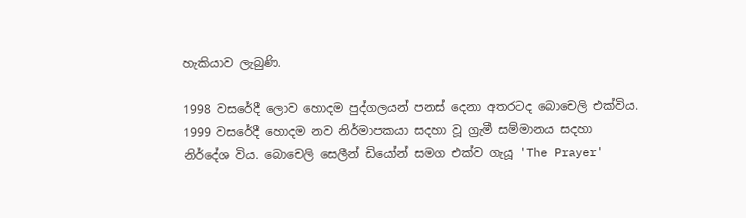හැකියාව ලැබුණි.

1998 වසරේදී ලොව හොදම පුද්ගලයන් පනස් දෙනා අතරටද බොචෙලි එක්විය. 1999 වසරේදී හොදම නව නිර්මාපකයා සදහා වූ ග්‍රැමී සම්මානය සදහා නිර්දේශ විය. බොචෙලි සෙලීන් ඩියෝන් සමග එක්ව ගැයූ 'The Prayer'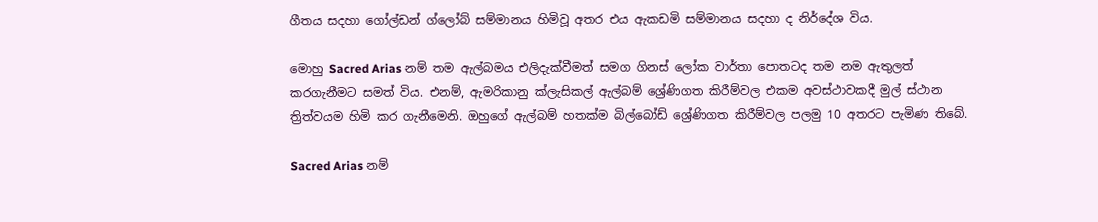ගීතය සදහා ගෝල්ඩන් ග්ලෝබ් සම්මානය හිමිවූ අතර එය ඇකඩමි සම්මානය සදහා ද නිර්දේශ විය.

මොහු Sacred Arias නම් තම ඇල්බමය එලිදැක්වීමත් සමග ගිනස් ලෝක වාර්තා පොතටද තම නම ඇතුලත් කරගැනීමට සමත් විය. එනම්, ඇමරිකානු ක්ලැසිකල් ඇල්බම් ශ්‍රේණිගත කිරීම්වල එකම අවස්ථාවකදී මුල් ස්ථාන ත්‍රිත්වයම හිමි කර ගැනීමෙනි. ඔහුගේ ඇල්බම් හතක්ම බිල්බෝඩ් ශ්‍රේණිගත කිරීම්වල පලමු 10 අතරට පැමිණ තිබේ.

Sacred Arias නම්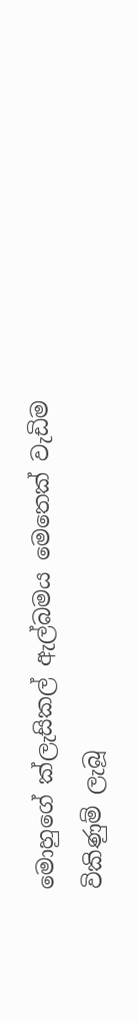මොහුගේ ක්ලැසිකල් ඇල්බමය මෙතෙක් වැඩිම විකිණුම් ලැබූ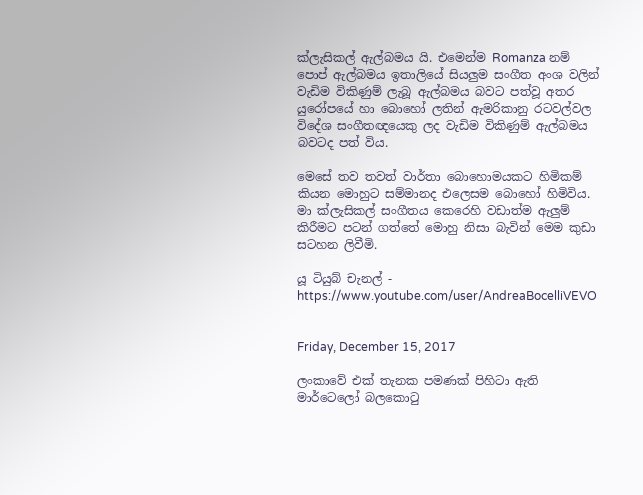ක්ලැසිකල් ඇල්බමය යි. එමෙන්ම Romanza නම් පොප් ඇල්බමය ඉතාලියේ සියලුම සංගීත අංශ වලින් වැඩිම විකිණුම් ලැබූ ඇල්බමය බවට පත්වූ අතර යුරෝපයේ හා බොහෝ ලතින් ඇමරිකානු රටවල්වල විදේශ සංගීතඥයෙකු ලද වැඩිම විකිණුම් ඇල්බමය බවටද පත් විය.

මෙසේ තව තවත් වාර්තා බොහොමයකට හිමිකම් කියන මොහුට සම්මානද එලෙසම බොහෝ හිමිවිය. මා ක්ලැසිකල් සංගීතය කෙරෙහි වඩාත්ම ඇලුම් කිරීමට පටන් ගත්තේ මොහු නිසා බැවින් මෙම කුඩා සටහන ලිවීමි.

යූ ටියුබ් චැනල් - https://www.youtube.com/user/AndreaBocelliVEVO


Friday, December 15, 2017

ලංකාවේ එක් තැනක පමණක් පිහිටා ඇති මාර්ටෙලෝ බලකොටු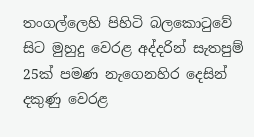තංගල්ලෙහි පිහිටි බලකොටුවේ සිට මුහුදු වෙරළ අද්දරින් සැතපුම් 25ක් පමණ නැගෙනහිර දෙසින් දකුණු වෙරළ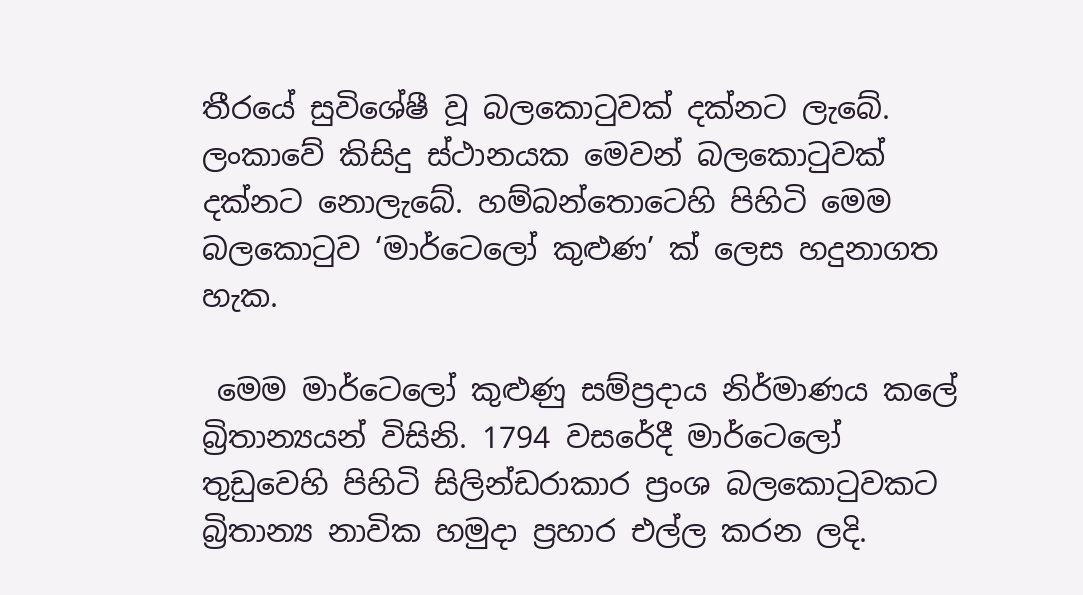තීරයේ සුවිශේෂී වූ බලකොටුවක් දක්නට ලැබේ. ලංකාවේ කිසිදු ස්ථානයක මෙවන් බලකොටුවක් දක්නට නොලැබේ. හම්බන්තොටෙහි පිහිටි මෙම බලකොටුව ‘මාර්ටෙලෝ කුළුණ’ ක් ලෙස හදුනාගත හැක.

 මෙම මාර්ටෙලෝ කුළුණු සම්ප්‍රදාය නිර්මාණය කලේ බ්‍රිතාන්‍යයන් විසිනි. 1794 වසරේදී මාර්ටෙලෝ තුඩුවෙහි පිහිටි සිලින්ඩරාකාර ප්‍රංශ බලකොටුවකට බ්‍රිතාන්‍ය නාවික හමුදා ප්‍රහාර එල්ල කරන ලදි.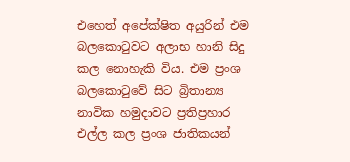එහෙත් අපේක්ෂිත අයුරින් එම බලකොටුවට අලාභ හානි සිදු කල නොහැකි විය. එම ප්‍රංශ බලකොටුවේ සිට බ්‍රිතාන්‍ය නාවික හමුදාවට ප්‍රතිප්‍රහාර එල්ල කල ප්‍රංශ ජාතිකයන්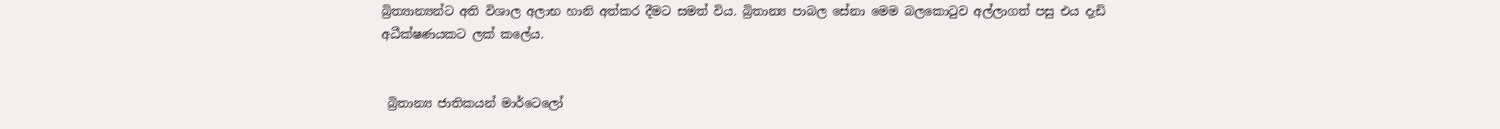බ්‍රිත්‍යාන්‍යන්ට අති විශාල අලාභ හානි අත්කර දීමට සමත් විය. බ්‍රිතාන්‍ය පාබල සේනා මෙම බලකොටුව අල්ලාගත් පසු එය දැඩි අධීක්ෂණයකට ලක් කලේය.


 බ්‍රිතාන්‍ය ජාතිකයන් මාර්ටෙලෝ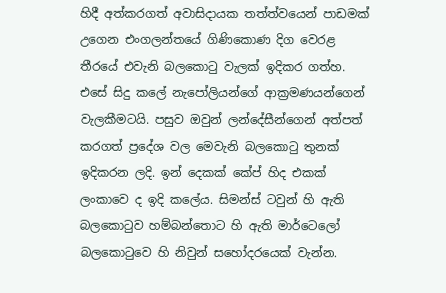හිදී අත්කරගත් අවාසිදායක තත්ත්වයෙන් පාඩමක් උගෙන එංගලන්තයේ ගිණිකොණ දිග වෙරළ තීරයේ එවැනි බලකොටු වැලක් ඉදිකර ගත්හ. එසේ සිදු කලේ නැපෝලියන්ගේ ආක්‍රමණයන්ගෙන් වැලකීමටයි. පසුව ඔවුන් ලන්දේසීන්ගෙන් අත්පත් කරගත් ප්‍රදේශ වල මෙවැනි බලකොටු තුනක් ඉදිකරන ලදි. ඉන් දෙකක් කේප් හිද එකක් ලංකාවෙ ද ඉදි කලේය. සිමන්ස් ටවුන් හි ඇති බලකොටුව හම්බන්තොට හි ඇති මාර්ටෙලෝ බලකොටුවෙ හි නිවුන් සහෝදරයෙක් වැන්න.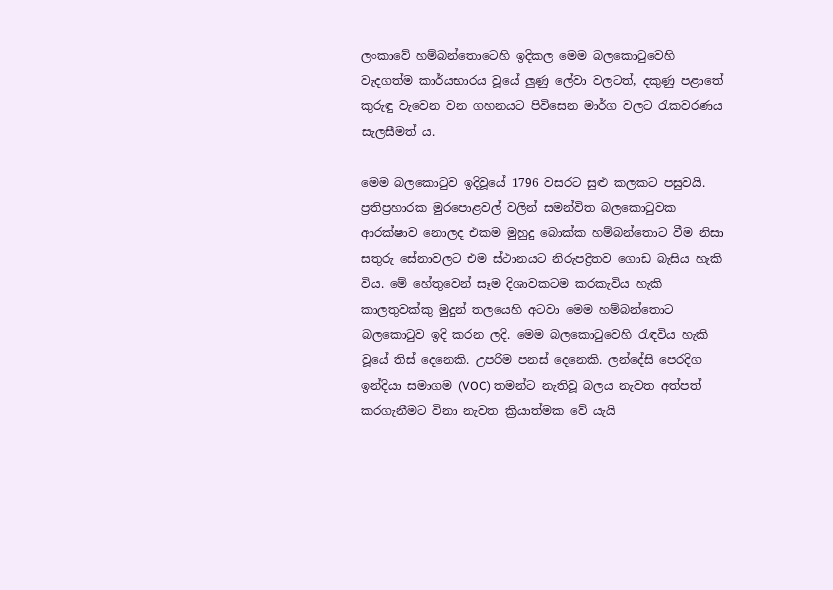ලංකාවේ හම්බන්තොටෙහි ඉදිකල මෙම බලකොටුවෙහි වැදගත්ම කාර්යභාරය වූයේ ලුණු ලේවා වලටත්, දකුණු පළාතේ කුරුඳු වැවෙන වන ගහනයට පිවිසෙන මාර්ග වලට රැකවරණය සැලසීමත් ය.

මෙම බලකොටුව ඉදිවූයේ 1796 වසරට සුළු කලකට පසුවයි. ප්‍රතිප්‍රහාරක මුරපොළවල් වලින් සමන්විත බලකොටුවක ආරක්ෂාව නොලද එකම මුහුදු බොක්ක හම්බන්තොට වීම නිසා සතුරු සේනාවලට එම ස්ථානයට නිරුපද්‍රිතව ගොඩ බැසිය හැකි විය. මේ හේතුවෙන් සෑම දිශාවකටම කරකැවිය හැකි කාලතුවක්කු මුදුන් තලයෙහි අටවා මෙම හම්බන්තොට බලකොටුව ඉදි කරන ලදි. මෙම බලකොටුවෙහි රැඳවිය හැකි වූයේ තිස් දෙනෙකි. උපරිම පනස් දෙනෙකි. ලන්දේසි පෙරදිග ඉන්දියා සමාගම (VOC) තමන්ට නැතිවූ බලය නැවත අත්පත් කරගැනීමට විනා නැවත ක්‍රියාත්මක වේ යැයි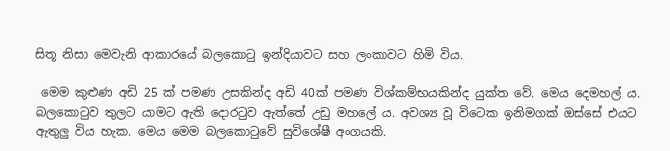සිතූ නිසා මෙවැනි ආකාරයේ බලකොටු ඉන්දියාවට සහ ලංකාවට හිමි විය.

 මෙම කුළුණ අඩි 25 ක් පමණ උසකින්ද අඩි 40ක් පමණ විශ්කම්භයකින්ද යුක්ත වේ. මෙය දෙමහල් ය. බලකොටුව තුලට යාමට ඇති දොරටුව ඇත්තේ උඩු මහලේ ය. අවශ්‍ය වූ විටෙක ඉනිමගක් ඔස්සේ එයට ඇතුලු විය හැක. මෙය මෙම බලකොටුවේ සුවිශේෂී අංගයකි.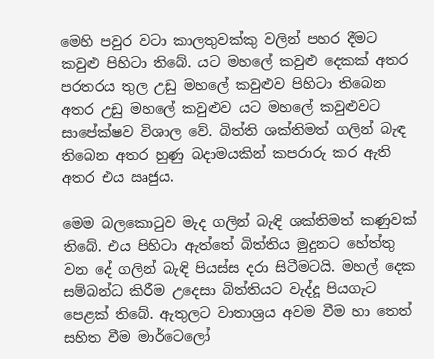මෙහි පවුර වටා කාලතුවක්කු වලින් පහර දීමට කවුළු පිහිටා තිබේ. යට මහලේ කවුළු දෙකක් අතර පරතරය තුල උඩු මහලේ කවුළුව පිහිටා තිබෙන අතර උඩු මහලේ කවුළුව යට මහලේ කවුළුවට සාපේක්ෂව විශාල වේ. බිත්ති ශක්තිමත් ගලින් බැඳ තිබෙන අතර හුණු බදාමයකින් කපරාරු කර ඇති අතර එය ඍජුය.

මෙම බලකොටුව මැද ගලින් බැඳි ශක්තිමත් කණුවක් තිබේ. එය පිහිටා ඇත්තේ බිත්තිය මුදුනට හේත්තු වන දේ ගලින් බැඳි පියස්ස දරා සිටීමටයි. මහල් දෙක සම්බන්ධ කිරීම උදෙසා බිත්තියට වැද්දූ පියගැට පෙළක් තිබේ. ඇතුලට වාතාශ්‍රය අවම වීම හා තෙත් සහිත වීම මාර්ටෙලෝ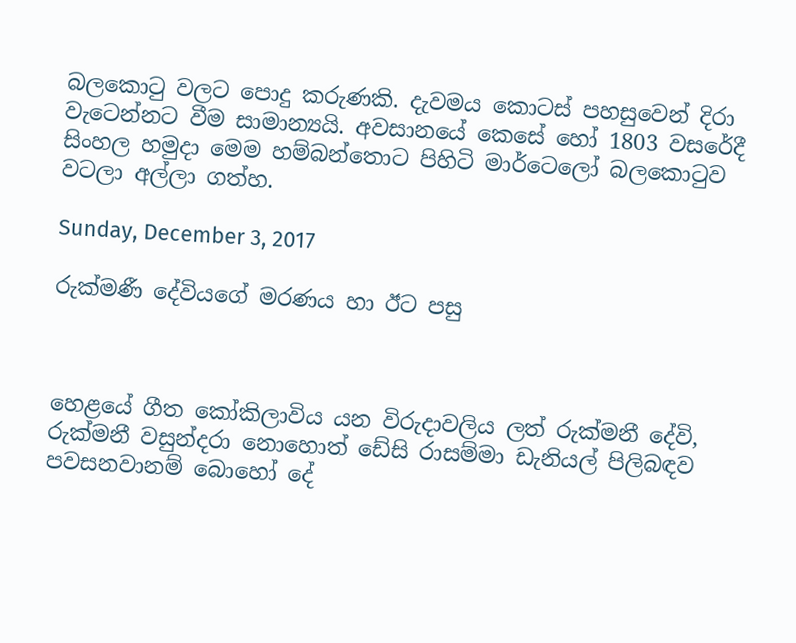බලකොටු වලට පොදු කරුණකි. දැවමය කොටස් පහසුවෙන් දිරා වැටෙන්නට වීම සාමාන්‍යයි. අවසානයේ කෙසේ හෝ 1803 වසරේදී සිංහල හමුදා මෙම හම්බන්තොට පිහිටි මාර්ටෙලෝ බලකොටුව වටලා අල්ලා ගත්හ.

Sunday, December 3, 2017

රුක්මණී දේවියගේ මරණය හා ඊට පසු



හෙළයේ ගීත කෝකිලාවිය යන විරුදාවලිය ලත් රුක්මනී දේවි, රුක්මනී වසුන්දරා නොහොත් ඩේසි රාසම්මා ඩැනියල් පිලිබඳව පවසනවානම් බොහෝ දේ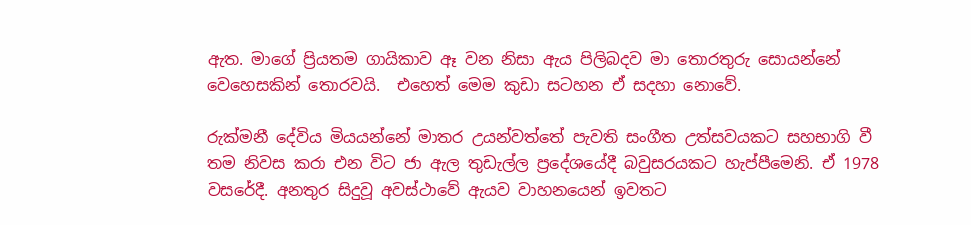ඇත. මාගේ ප්‍රියතම ගායිකාව ඈ වන නිසා ඇය පිලිබදව මා තොරතුරු සොයන්නේ වෙහෙසකින් තොරවයි.  එහෙත් මෙම කුඩා සටහන ඒ සදහා නොවේ.

රුක්මනී දේවිය මියයන්නේ මාතර උයන්වත්තේ පැවති සංගීත උත්සවයකට සහභාගි වී  තම නිවස කරා එන විට ජා ඇල තුඩැල්ල ප්‍රදේශයේදී බවුසරයකට හැප්පීමෙනි. ඒ 1978 වසරේදී. අනතුර සිදුවූ අවස්ථාවේ ඇයව වාහනයෙන් ඉවතට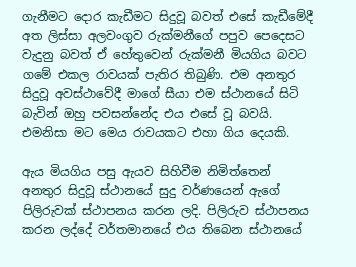ගැනීමට දොර කැඩීමට සිදුවූ බවත් එසේ කැඩීමේදී අත ලිස්සා අලවංගුව රුක්මනීගේ පපුව පෙදෙසට වැදුනු බවත් ඒ හේතුවෙන් රුක්මනී මියගිය බවට ගමේ එකල රාවයක් පැතිර තිබුණි. එම අනතුර සිදුවූ අවස්ථාවේදී මාගේ සීයා එම ස්ථානයේ සිටි බැවින් ඔහු පවසන්නේද එය එසේ වූ බවයි. එමනිසා මට මෙය රාවයකට එහා ගිය දෙයකි.

ඇය මියගිය පසු ඇයව සිහිවීම නිමිත්තෙන් අනතුර සිදුවූ ස්ථානයේ සුදු වර්ණයෙන් ඇගේ පිලිරුවක් ස්ථාපනය කරන ලදි. පිලිරුව ස්ථාපනය කරන ලද්දේ වර්තමානයේ එය තිබෙන ස්ථානයේ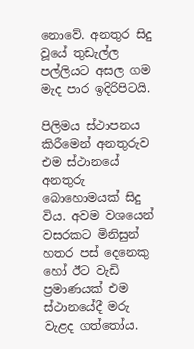නොවේ. අනතුර සිදු වූයේ තුඩැල්ල පල්ලියට අසල ගම මැද පාර ඉදිරිපිටයි.

පිලිමය ස්ථාපනය කිරීමෙන් අනතුරුව එම ස්ථානයේ අනතුරු බොහොමයක් සිදු විය. අවම වශයෙන් වසරකට මිනිසුන් හතර පස් දෙනෙකු හෝ ඊට වැඩි ප්‍රමාණයක් එම ස්ථානයේදී මරු වැළද ගත්තෝය.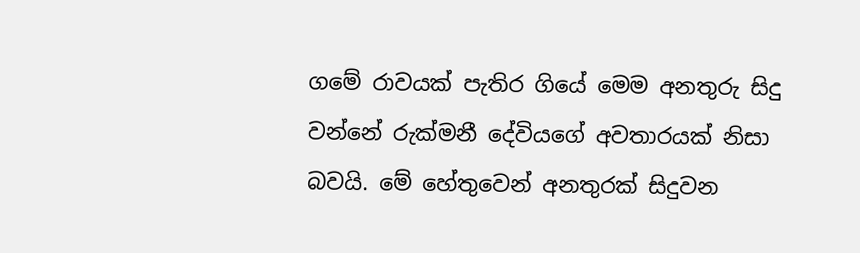ගමේ රාවයක් පැතිර ගියේ මෙම අනතුරු සිදු වන්නේ රුක්මනී දේවියගේ අවතාරයක් නිසා බවයි. මේ හේතුවෙන් අනතුරක් සිදුවන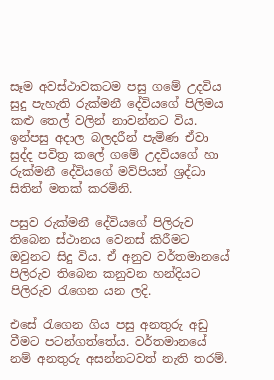සෑම අවස්ථාවකටම පසු ගමේ උදවිය සුදු පැහැති රුක්මනී දේවියගේ පිලිමය කළු තෙල් වලින් නාවන්නට විය. ඉන්පසු අදාල බලදරීන් පැමිණ ඒවා සුද්ද පවිත්‍ර කලේ ගමේ උදවියගේ හා රුක්මනී දේවියගේ මව්පියන් ශ්‍රද්ධා සිතින් මතක් කරමිනි.

පසුව රුක්මනී දේවියගේ පිලිරුව තිබෙන ස්ථානය වෙනස් කිරීමට ඔවුනට සිදු විය. ඒ අනුව වර්තමානයේ පිලිරුව තිබෙන කනුවන හන්දියට පිලිරුව රැගෙන යන ලදි.

එසේ රැගෙන ගිය පසු අනතුරු අඩු වීමට පටන්ගත්තේය. වර්තමානයේ නම් අනතුරු අසන්නටවත් නැති තරම්.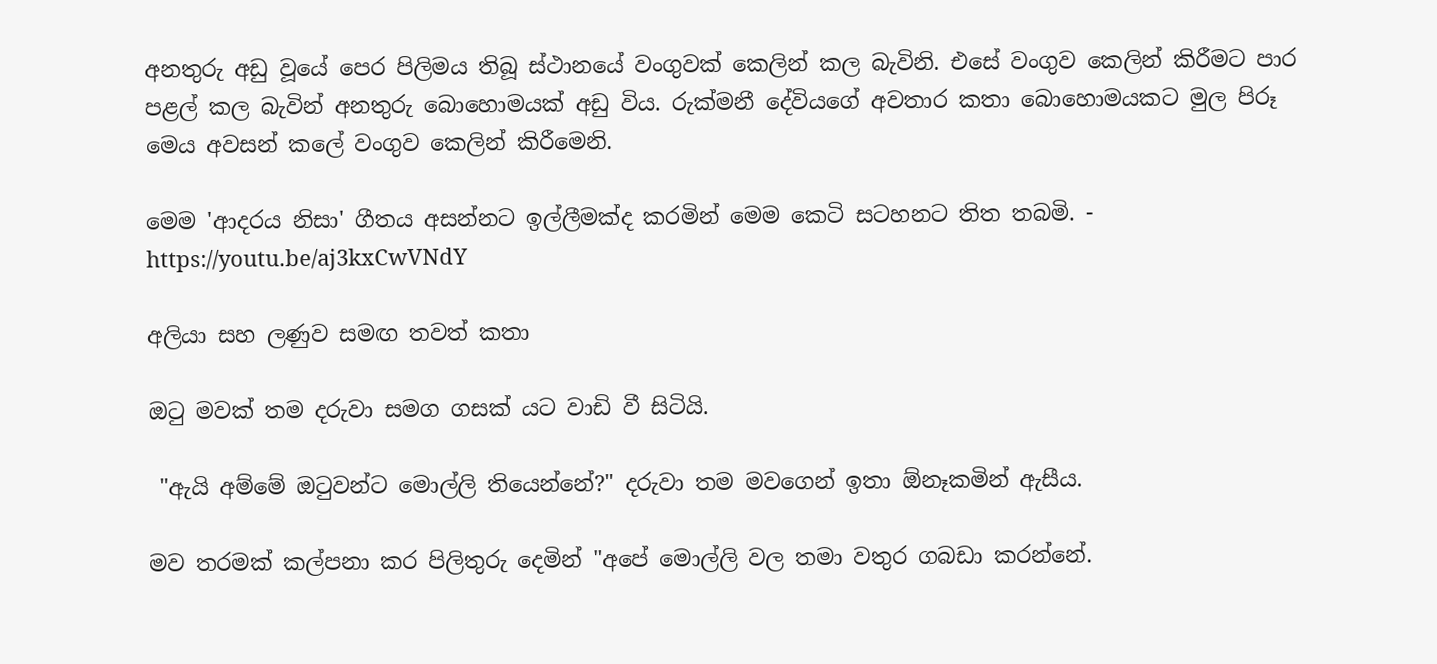අනතුරු අඩු වූයේ පෙර පිලිමය තිබූ ස්ථානයේ වංගුවක් කෙලින් කල බැවිනි. එසේ වංගුව කෙලින් කිරීමට පාර පළල් කල බැවින් අනතුරු බොහොමයක් අඩු විය. රුක්මනී දේවියගේ අවතාර කතා බොහොමයකට මුල පිරූ මෙය අවසන් කලේ වංගුව කෙලින් කිරීමෙනි.

මෙම 'ආදරය නිසා' ගීතය අසන්නට ඉල්ලීමක්ද කරමින් මෙම කෙටි සටහනට තිත තබමි. - https://youtu.be/aj3kxCwVNdY

අලියා සහ ලණුව සමඟ තවත් කතා

ඔටු මවක් තම දරුවා සමග ගසක් යට වාඩි වී සිටියි.

 "ඇයි අම්මේ ඔටුවන්ට මොල්ලි තියෙන්නේ?" දරුවා තම මවගෙන් ඉතා ඕනෑකමින් ඇසීය.

මව තරමක් කල්පනා කර පිලිතුරු දෙමින් "අපේ මොල්ලි වල තමා වතුර ගබඩා කරන්නේ.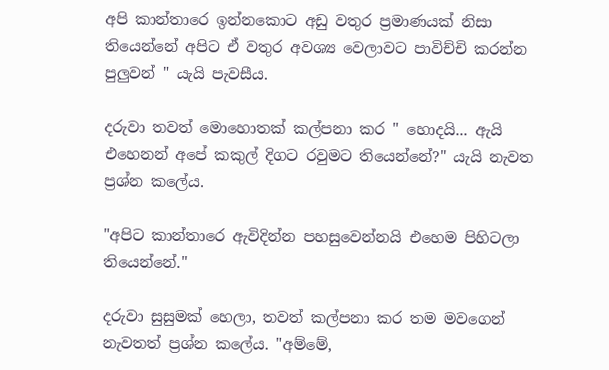අපි කාන්තාරෙ ඉන්නකොට අඩු වතුර ප්‍රමාණයක් නිසා තියෙන්නේ අපිට ඒ වතුර අවශ්‍ය වෙලාවට පාවිච්චි කරන්න පුලුවන් " යැයි පැවසීය.

දරුවා තවත් මොහොතක් කල්පනා කර " හොදයි... ඇයි එහෙනන් අපේ කකුල් දිගට රවුමට තියෙන්නේ?" යැයි නැවත ප්‍රශ්න කලේය.

"අපිට කාන්තාරෙ ඇවිදින්න පහසුවෙන්නයි එහෙම පිහිටලා තියෙන්නේ."

දරුවා සුසුමක් හෙලා, තවත් කල්පනා කර තම මවගෙන් නැවතත් ප්‍රශ්න කලේය. "අම්මේ,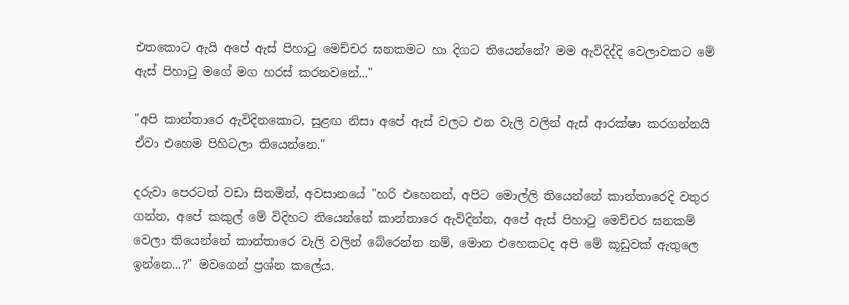එතකොට ඇයි අපේ ඇස් පිහාටු මෙච්චර ඝනකමට හා දිගට තියෙන්නේ? මම ඇවිදිද්දි වෙලාවකට මේ ඇස් පිහාටු මගේ මග හරස් කරනවනේ..."

"අපි කාන්තාරෙ ඇවිදිනකොට, සුළඟ නිසා අපේ ඇස් වලට එන වැලි වලින් ඇස් ආරක්ෂා කරගන්නයි ඒවා එහෙම පිහිටලා තියෙන්නෙ."

දරුවා පෙරටත් වඩා සිතමින්, අවසානයේ "හරි එහෙනන්, අපිට මොල්ලි තියෙන්නේ කාන්තාරෙදි වතුර ගන්න, අපේ කකුල් මේ විදිහට තියෙන්නේ කාන්තාරෙ ඇවිදින්න, අපේ ඇස් පිහාටු මෙච්චර ඝනකම් වෙලා තියෙන්නේ කාන්තාරෙ වැලි වලින් බේරෙන්න නම්, මොන එහෙකටද අපි මේ කූඩුවක් ඇතුලෙ ඉන්නෙ...?" මවගෙන් ප්‍රශ්න කලේය.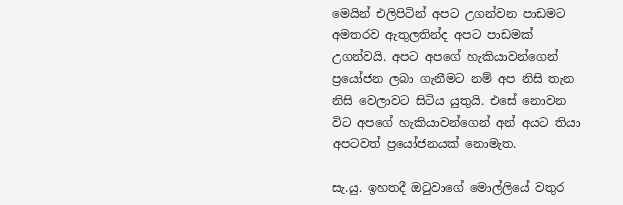මෙයින් එලිපිටින් අපට උගන්වන පාඩමට අමතරව ඇතුලතින්ද අපට පාඩමක් උගන්වයි. අපට අපගේ හැකියාවන්ගෙන් ප්‍රයෝජන ලබා ගැනීමට නම් අප නිසි තැන නිසි වෙලාවට සිටිය යුතුයි. එසේ නොවන විට අපගේ හැකියාවන්ගෙන් අන් අයට තියා අපටවත් ප්‍රයෝජනයක් නොමැත.

සැ.යු. ඉහතදී ඔටුවාගේ මොල්ලියේ වතුර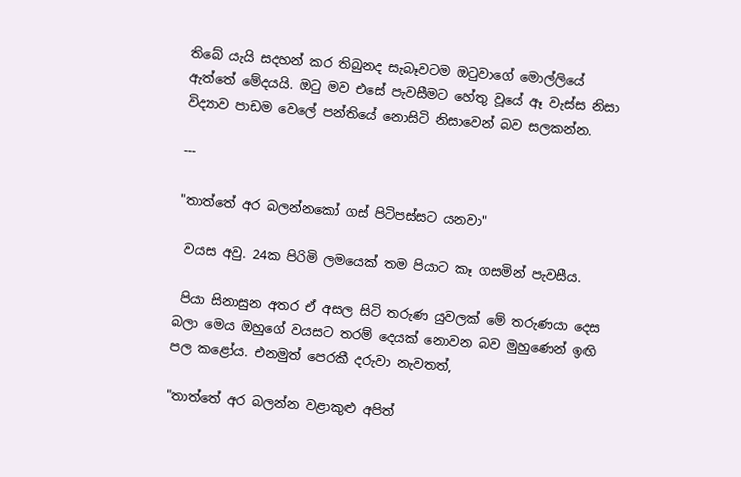තිබේ යැයි සදහන් කර තිබුනද සැබෑවටම ඔටුවාගේ මොල්ලියේ ඇත්තේ මේදයයි. ඔටු මව එසේ පැවසීමට හේතු වූයේ ඈ වැස්ස නිසා විද්‍යාව පාඩම වෙලේ පන්තියේ නොසිටි නිසාවෙන් බව සලකන්න.

---

"තාත්තේ අර බලන්නකෝ ගස් පිටිපස්සට යනවා"

 වයස අවු. 24ක පිරිමි ලමයෙක් තම පියාට කෑ ගසමින් පැවසීය.

 පියා සිනාසුන අතර ඒ අසල සිටි තරුණ යුවලක් මේ තරුණයා දෙස බලා මෙය ඔහුගේ වයසට තරම් දෙයක් නොවන බව මුහුණෙන් ඉඟි පල කළෝය. එනමුත් පෙරකී දරුවා නැවතත්,

"තාත්තේ අර බලන්න වළාකුළු අපිත්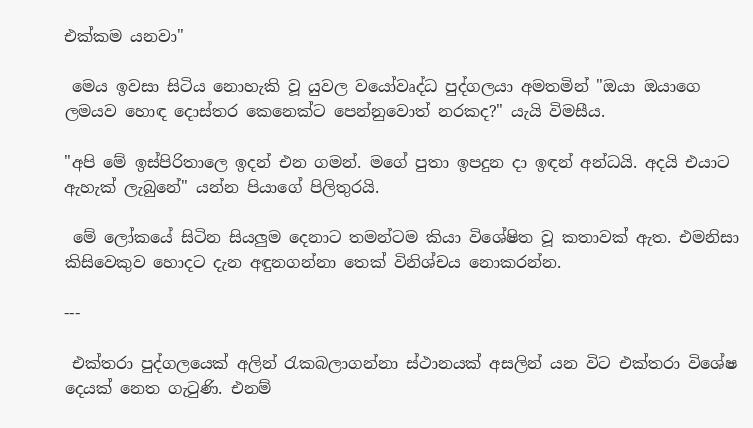එක්කම යනවා"

 මෙය ඉවසා සිටිය නොහැකි වූ යුවල වයෝවෘද්ධ පුද්ගලයා අමතමින් "ඔයා ඔයාගෙ ලමයව හොඳ දොස්තර කෙනෙක්ට පෙන්නුවොත් නරකද?" යැයි විමසීය.

"අපි මේ ඉස්පිරිතාලෙ ඉදන් එන ගමන්. මගේ පුතා ඉපදුන දා ඉඳන් අන්ධයි. අදයි එයාට ඇහැක් ලැබුනේ" යන්න පියාගේ පිලිතුරයි.

 මේ ලෝකයේ සිටින සියලුම දෙනාට තමන්ටම කියා විශේෂිත වූ කතාවක් ඇත. එමනිසා කිසිවෙකුව හොදට දැන අඳුනගන්නා තෙක් විනිශ්චය නොකරන්න.

---

 එක්තරා පුද්ගලයෙක් අලින් රැකබලාගන්නා ස්ථානයක් අසලින් යන විට එක්තරා විශේෂ දෙයක් නෙත ගැටුණි. එනම්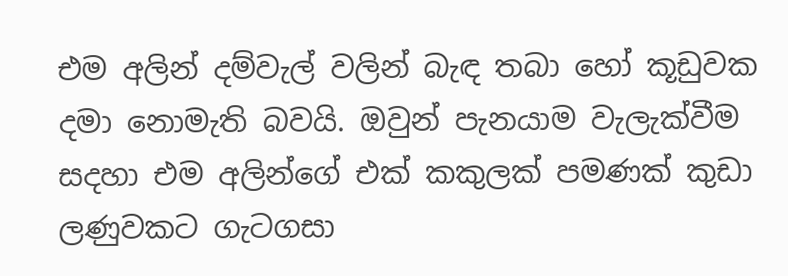එම අලින් දම්වැල් වලින් බැඳ තබා හෝ කූඩුවක දමා නොමැති බවයි. ඔවුන් පැනයාම වැලැක්වීම සදහා එම අලින්ගේ එක් කකුලක් පමණක් කුඩා ලණුවකට ගැටගසා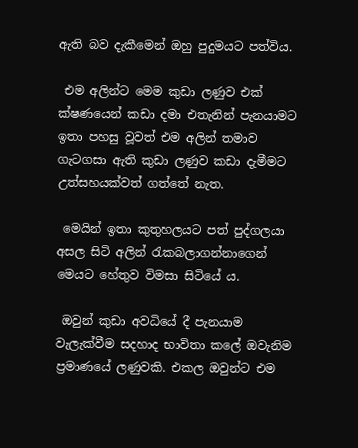ඇති බව දැකීමෙන් ඔහු පුදුමයට පත්විය.

 එම අලින්ට මෙම කුඩා ලණුව එක් ක්ෂණයෙන් කඩා දමා එතැනින් පැනයාමට ඉතා පහසු වූවත් එම අලින් තමාව ගැටගසා ඇති කුඩා ලණුව කඩා දැමීමට උත්සහයක්වත් ගත්තේ නැත.

 මෙයින් ඉතා කුතුහලයට පත් පුද්ගලයා අසල සිටි අලින් රැකබලාගන්නාගෙන් මෙයට හේතුව විමසා සිටියේ ය.

 ඔවුන් කුඩා අවධියේ දී පැනයාම වැලැක්වීම සදහාද භාවිතා කලේ ඔවැනිම ප්‍රමාණයේ ලණුවකි. එකල ඔවුන්ට එම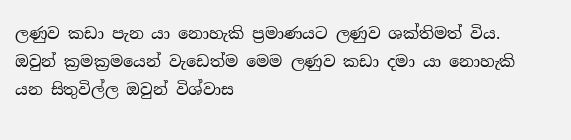ලණුව කඩා පැන යා නොහැකි ප්‍රමාණයට ලණුව ශක්තිමත් විය. ඔවුන් ක්‍රමක්‍රමයෙන් වැඩෙත්ම මෙම ලණුව කඩා දමා යා නොහැකි යන සිතුවිල්ල ඔවුන් විශ්වාස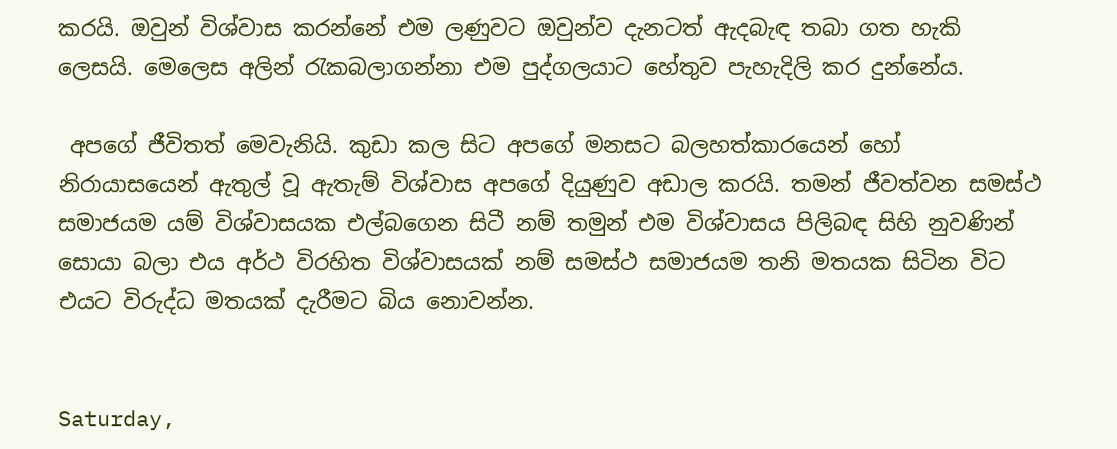කරයි. ඔවුන් විශ්වාස කරන්නේ එම ලණුවට ඔවුන්ව දැනටත් ඇදබැඳ තබා ගත හැකි ලෙසයි. මෙලෙස අලින් රැකබලාගන්නා එම පුද්ගලයාට හේතුව පැහැදිලි කර දුන්නේය.

 අපගේ ජීවිතත් මෙවැනියි. කුඩා කල සිට අපගේ මනසට බලහත්කාරයෙන් හෝ නිරායාසයෙන් ඇතුල් වූ ඇතැම් විශ්වාස අපගේ දියුණුව අඩාල කරයි. තමන් ජීවත්වන සමස්ථ සමාජයම යම් විශ්වාසයක එල්බගෙන සිටී නම් තමුන් එම විශ්වාසය පිලිබඳ සිහි නුවණින් සොයා බලා එය අර්ථ විරහිත විශ්වාසයක් නම් සමස්ථ සමාජයම තනි මතයක සිටින විට එයට විරුද්ධ මතයක් දැරීමට බිය නොවන්න.


Saturday,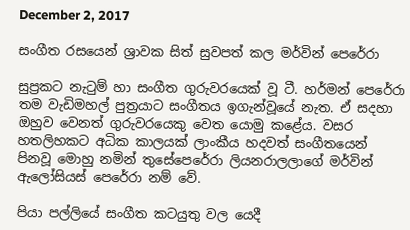December 2, 2017

සංගීත රසයෙන් ශ්‍රාවක සිත් සුවපත් කල මර්වින් පෙරේරා

සුප්‍රකට නැටුම් හා සංගීත ගුරුවරයෙක් වූ ටී. හර්මන් පෙරේරා තම වැඩිමහල් පුත්‍රයාට සංගීතය ඉගැන්වූයේ නැත. ඒ සදහා ඔහුව වෙනත් ගුරුවරයෙකු වෙත යොමු කළේය. වසර හතලිහකට අධික කාලයක් ලාංකීය හදවත් සංගීතයෙන් පිනවූ මොහු නමින් තුසේපෙරේරා ලියනරාලලාගේ මර්වින් ඇලෝසියස් පෙරේරා නම් වේ.

පියා පල්ලියේ සංගීත කටයුතු වල යෙදී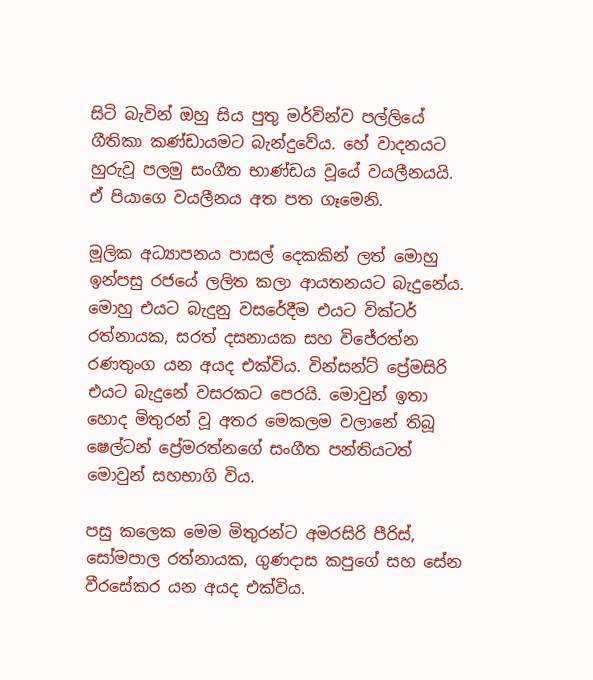සිටි බැවින් ඔහු සිය පුතු මර්වින්ව පල්ලියේ ගීතිකා කණ්ඩායමට බැන්දුවේය. හේ වාදනයට හුරුවූ පලමු සංගීත භාණ්ඩය වූයේ වයලීනයයි. ඒ පියාගෙ වයලීනය අත පත ගෑමෙනි.

මූලික අධ්‍යාපනය පාසල් දෙකකින් ලත් මොහු ඉන්පසු රජයේ ලලිත කලා ආයතනයට බැදුනේය. මොහු එයට බැදුනු වසරේදීම එයට වික්ටර් රත්නායක, සරත් දසනායක සහ විජේරත්න රණතුංග යන අයද එක්විය. වින්සන්ට් ප්‍රේමසිරි එයට බැදුනේ වසරකට පෙරයි. මොවුන් ඉතා හොද මිතුරන් වූ අතර මෙකලම වලානේ තිබූ ෂෙල්ටන් ප්‍රේමරත්නගේ සංගීත පන්තියටත් මොවුන් සහභාගි විය.

පසු කලෙක මෙම මිතුරන්ට අමරසිරි පීරිස්, සෝමපාල රත්නායක, ගුණදාස කපුගේ සහ සේන වීරසේකර යන අයද එක්විය.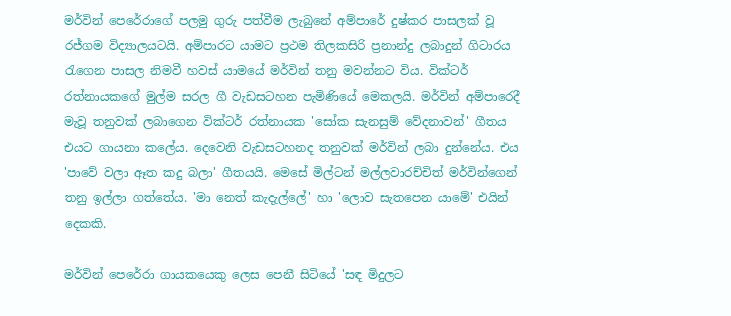මර්වින් පෙරේරාගේ පලමු ගුරු පත්වීම ලැබුනේ අම්පාරේ දුෂ්කර පාසලක් වූ රජ්ගම විද්‍යාලයටයි. අම්පාරට යාමට ප්‍රථම තිලකසිරි ප්‍රනාන්දු ලබාදුන් ගිටාරය රැගෙන පාසල නිමවී හවස් යාමයේ මර්වින් තනු මවන්නට විය. වික්ටර් රත්නායකගේ මුල්ම සරල ගී වැඩසටහන පැමිණියේ මෙකලයි. මර්වින් අම්පාරෙදී මැවූ තනුවක් ලබාගෙන වික්ටර් රත්නායක 'සෝක සැනසුම් වේදනාවන්' ගීතය එයට ගායනා කලේය. දෙවෙනි වැඩසටහනද තනුවක් මර්වින් ලබා දුන්නේය. එය 'පාවේ වලා ඈත කදු බලා' ගීතයයි. මෙසේ මිල්ටන් මල්ලවාරච්චිත් මර්වින්ගෙන් තනු ඉල්ලා ගත්තේය. 'මා නෙත් කැදැල්ලේ' හා 'ලොව සැතපෙන යාමේ' එයින් දෙකකි.

මර්වින් පෙරේරා ගායකයෙකු ලෙස පෙනී සිටියේ 'සඳ මිදුලට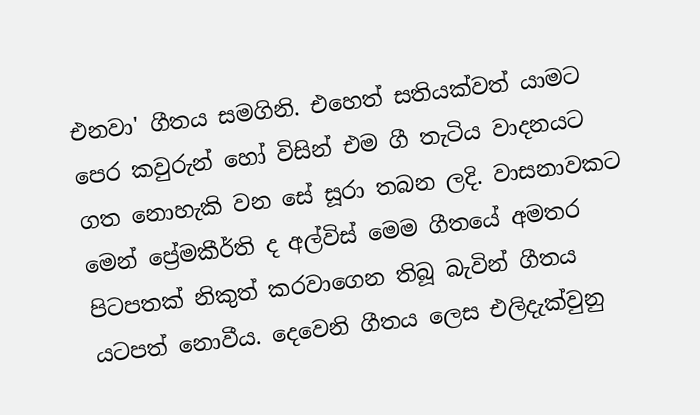එනවා' ගීතය සමගිනි. එහෙත් සතියක්වත් යාමට පෙර කවුරුන් හෝ විසින් එම ගී තැටිය වාදනයට ගත නොහැකි වන සේ සූරා තබන ලදි. වාසනාවකට මෙන් ප්‍රේමකීර්ති ද අල්විස් මෙම ගීතයේ අමතර පිටපතක් නිකුත් කරවාගෙන තිබූ බැවින් ගීතය යටපත් නොවීය. දෙවෙනි ගීතය ලෙස එලිදැක්වුනු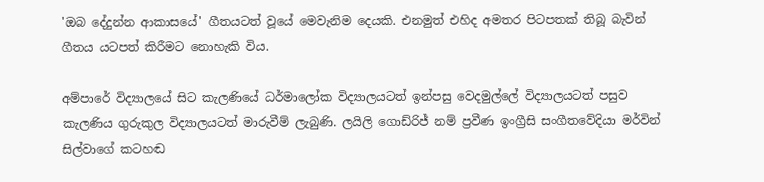'ඔබ දේදුන්න ආකාසයේ' ගීතයටත් වූයේ මෙවැනිම දෙයකි. එනමුත් එහිද අමතර පිටපතක් තිබූ බැවින් ගීතය යටපත් කිරීමට නොහැකි විය.

අම්පාරේ විද්‍යාලයේ සිට කැලණියේ ධර්මාලෝක විද්‍යාලයටත් ඉන්පසු වෙදමුල්ලේ විද්‍යාලයටත් පසුව කැලණිය ගුරුකුල විද්‍යාලයටත් මාරුවීම් ලැබුණි. ලයිලි ගොඩ්රිජ් නම් ප්‍රවීණ ඉංග්‍රීසි සංගීතවේදියා මර්වින් සිල්වාගේ කටහඬ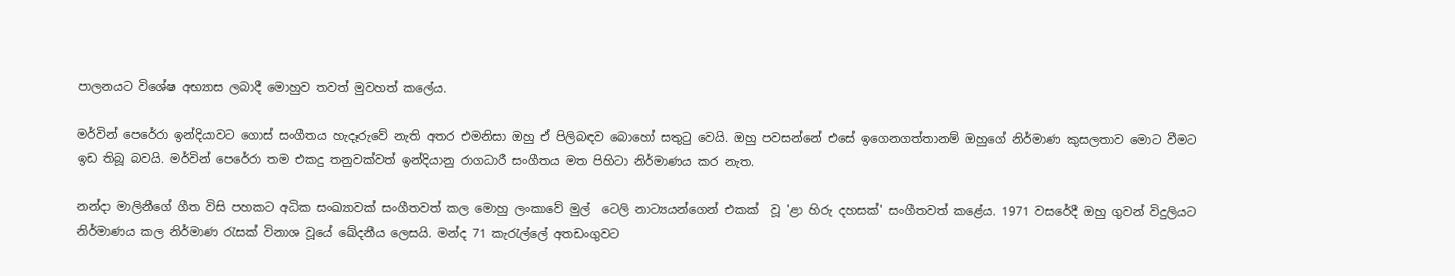පාලනයට විශේෂ අභ්‍යාස ලබාදී මොහුව තවත් මුවහත් කලේය.

මර්වින් පෙරේරා ඉන්දියාවට ගොස් සංගීතය හැදෑරුවේ නැති අතර එමනිසා ඔහු ඒ පිලිබඳව බොහෝ සතුටු වෙයි. ඔහු පවසන්නේ එසේ ඉගෙනගත්තානම් ඔහුගේ නිර්මාණ කුසලතාව මොට වීමට ඉඩ තිබූ බවයි. මර්වින් පෙරේරා තම එකදු තනුවක්වත් ඉන්දියානු රාගධාරී සංගීතය මත පිහිටා නිර්මාණය කර නැත.

නන්දා මාලිනීගේ ගීත විසි පහකට අධික සංඛ්‍යාවක් සංගීතවත් කල මොහු ලංකාවේ මුල්  ටෙලි නාට්‍යයන්ගෙන් එකක්  වූ 'ළා හිරු දහසක්' සංගීතවත් කළේය. 1971 වසරේදී ඔහු ගුවන් විදුලියට නිර්මාණය කල නිර්මාණ රැසක් විනාශ වූයේ ඛේදනීය ලෙසයි. මන්ද 71 කැරැල්ලේ අතඩංගුවට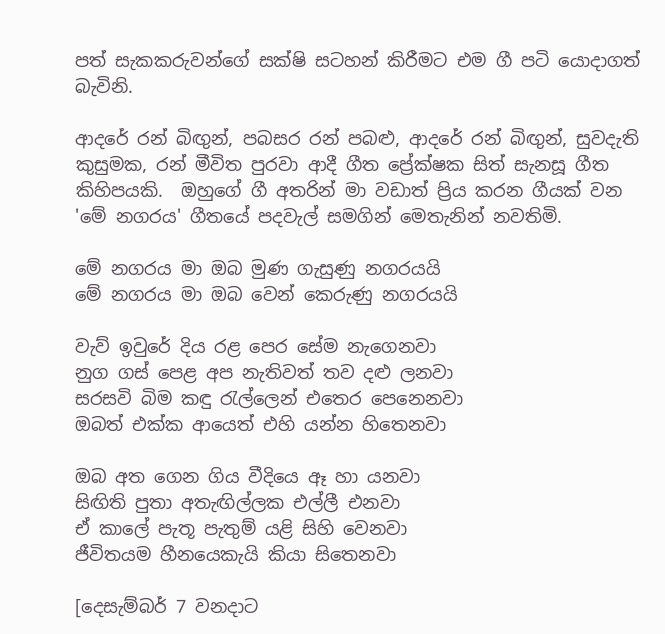පත් සැකකරුවන්ගේ සක්ෂි සටහන් කිරීමට එම ගී පටි යොදාගත් බැවිනි.

ආදරේ රන් බිඟුන්, පබසර රන් පබළු, ආදරේ රන් බිඟුන්, සුවදැති කුසුමක, රන් මීවිත පුරවා ආදී ගීත ප්‍රේක්ෂක සිත් සැනසූ ගීත කිහිපයකි.  ඔහුගේ ගී අතරින් මා වඩාත් ප්‍රිය කරන ගීයක් වන 'මේ නගරය' ගීතයේ පදවැල් සමගින් මෙතැනින් නවතිමි.

මේ නගරය මා ඔබ මුණ ගැසුණු නගරයයි
මේ නගරය මා ඔබ වෙන් කෙරුණු නගරයයි

වැව් ඉවුරේ දිය රළ පෙර සේම නැගෙනවා
නුග ගස් පෙළ අප නැතිවත් තව දළු ලනවා
සරසවි බිම කඳු රැල්ලෙන් එතෙර පෙනෙනවා
ඔබත් එක්ක ආයෙත් එහි යන්න හිතෙනවා

ඔබ අත ගෙන ගිය වීදියෙ ඈ හා යනවා
සිඟිති පුතා අතැඟිල්ලක එල්ලී එනවා
ඒ කාලේ පැතූ පැතුම් යළි සිහි වෙනවා
ජීවිතයම හීනයෙකැයි කියා සිතෙනවා

[දෙසැම්බර් 7 වනදාට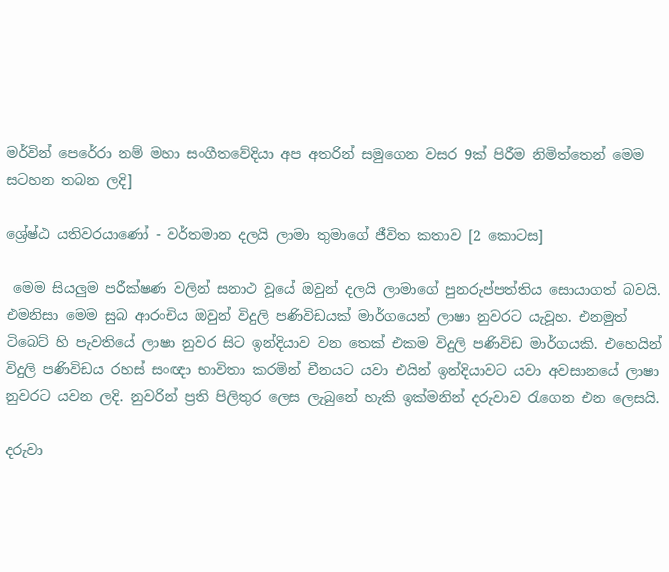මර්වින් පෙරේරා නම් මහා සංගීතවේදියා අප අතරින් සමුගෙන වසර 9ක් පිරීම නිමිත්තෙන් මෙම සටහන තබන ලදි]

ශ්‍රේෂ්ඨ යතිවරයාණෝ - වර්තමාන දලයි ලාමා තුමාගේ ජීවිත කතාව [2 කොටස]

 මෙම සියලුම පරීක්ෂණ වලින් සනාථ වූයේ ඔවුන් දලයි ලාමාගේ පුනරුප්පත්තිය සොයාගත් බවයි. එමනිසා මෙම සුබ ආරංචිය ඔවුන් විදුලි පණිවිඩයක් මාර්ගයෙන් ලාෂා නුවරට යැවූහ. එනමුත් ටිබෙට් හි පැවතියේ ලාෂා නුවර සිට ඉන්දියාව වන තෙක් එකම විදුලි පණිවිඩ මාර්ගයකි. එහෙයින් විදුලි පණිවිඩය රහස් සංඥා භාවිතා කරමින් චීනයට යවා එයින් ඉන්දියාවට යවා අවසානයේ ලාෂා නුවරට යවන ලදි. නුවරින් ප්‍රති පිලිතුර ලෙස ලැබුනේ හැකි ඉක්මනින් දරුවාව රැගෙන එන ලෙසයි.

දරුවා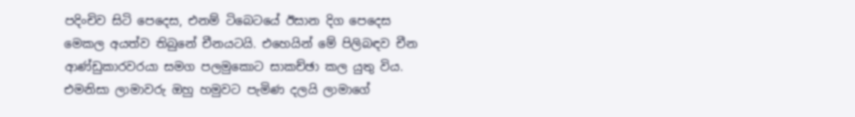පදිංචිව සිටි පෙදෙස, එනම් ටිබෙටයේ ඊසාන දිග පෙදෙස මෙකල අයත්ව තිබුනේ චීනයටයි. එහෙයින් මේ පිලිබඳව චීන ආණ්ඩුකාරවරයා සමග පලමුකොට සාකච්ඡා කල යුතු විය. එමනිසා ලාමාවරු ඔහු හමුවට පැමිණ දලයි ලාමාගේ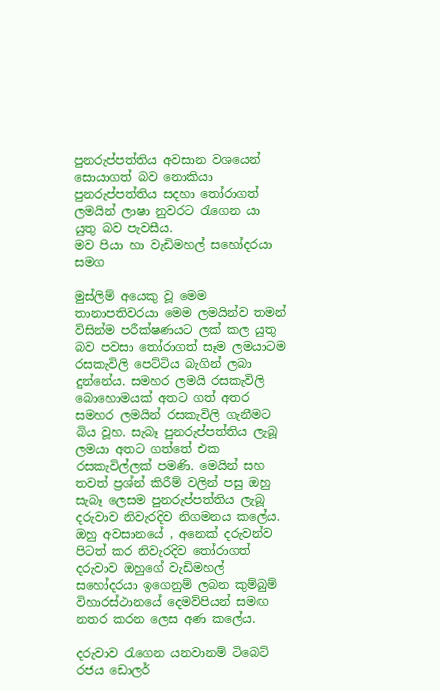පුනරුප්පත්තිය අවසාන වශයෙන් සොයාගත් බව නොකියා පුනරුප්පත්තිය සදහා තෝරාගත් ලමයින් ලාෂා නුවරට රැගෙන යා යුතු බව පැවසීය.
මව පියා හා වැඩිමහල් සහෝදරයා සමග

මුස්ලිම් අයෙකු වූ මෙම තානාපතිවරයා මෙම ලමයින්ව තමන් විසින්ම පරීක්ෂණයට ලක් කල යුතු බව පවසා තෝරාගත් සෑම ලමයාටම රසකැවිලි පෙට්ටිය බැගින් ලබා දුන්නේය. සමහර ලමයි රසකැවිලි බොහොමයක් අතට ගත් අතර සමහර ලමයින් රසකැවිලි ගැනීමට බිය වූහ. සැබෑ පුනරුප්පත්තිය ලැබූ ලමයා අතට ගත්තේ එක රසකැවිල්ලක් පමණි. මෙයින් සහ තවත් ප්‍රශ්න් කිරීම් වලින් පසු ඔහු සැබෑ ලෙසම පුනරුප්පත්තිය ලැබූ දරුවාව නිවැරදිව නිගමනය කලේය. ඔහු අවසානයේ , අනෙක් දරුවන්ව පිටත් කර නිවැරදිව තෝරාගත් දරුවාව ඔහුගේ වැඩිමහල් සහෝදරයා ඉගෙනුම් ලබන කුම්බුම් විහාරස්ථානයේ දෙමව්පියන් සමඟ නතර කරන ලෙස අණ කලේය.

දරුවාව රැගෙන යනවානම් ටිබෙට් රජය ඩොලර්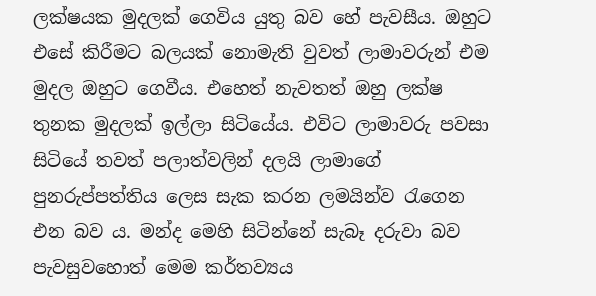ලක්ෂයක මුදලක් ගෙවිය යුතු බව හේ පැවසීය. ඔහුට එසේ කිරීමට බලයක් නොමැති වුවත් ලාමාවරුන් එම මුදල ඔහුට ගෙවීය. එහෙත් නැවතත් ඔහු ලක්ෂ තුනක මුදලක් ඉල්ලා සිටියේය. එවිට ලාමාවරු පවසා සිටියේ තවත් පලාත්වලින් දලයි ලාමාගේ පුනරුප්පත්තිය ලෙස සැක කරන ලමයින්ව රැගෙන එන බව ය. මන්ද මෙහි සිටින්නේ සැබෑ දරුවා බව පැවසුවහොත් මෙම කර්තව්‍යය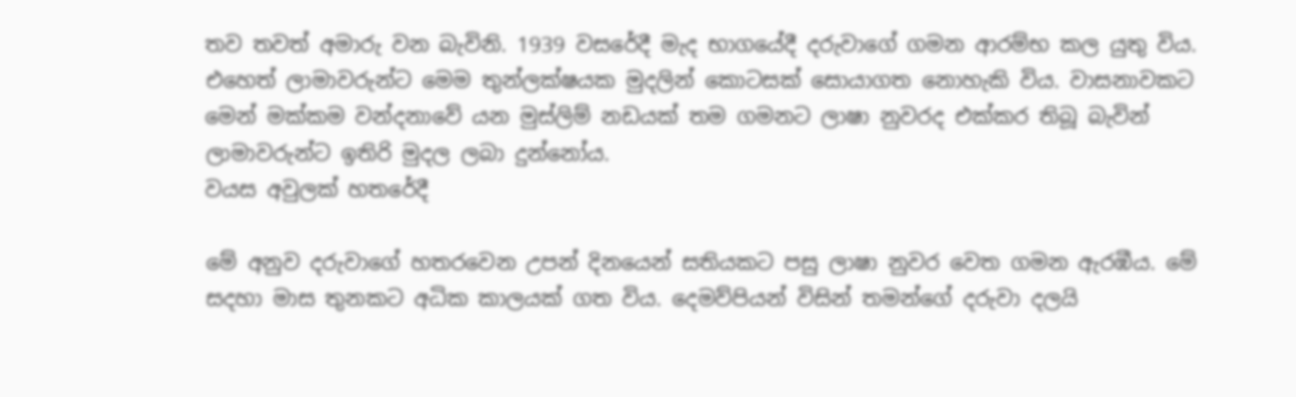තව තවත් අමාරු වන බැවිනි. 1939 වසරේදී මැද භාගයේදී දරුවාගේ ගමන ආරම්භ කල යුතු විය. එහෙත් ලාමාවරුන්ට මෙම තුන්ලක්ෂයක මුදලින් කොටසක් සොයාගත නොහැකි විය. වාසනාවකට මෙන් මක්කම වන්දනාවේ යන මුස්ලිම් නඩයක් තම ගමනට ලාෂා නුවරද එක්කර තිබූ බැවින් ලාමාවරුන්ට ඉතිරි මුදල ලබා දුන්නෝය.
වයස අවුලක් හතරේදී

මේ අනුව දරුවාගේ හතරවෙන උපන් දිනයෙන් සතියකට පසු ලාෂා නුවර වෙත ගමන ඇරඹීය. මේ සදහා මාස තුනකට අධික කාලයක් ගත විය. දෙමව්පියන් විසින් තමන්ගේ දරුවා දලයි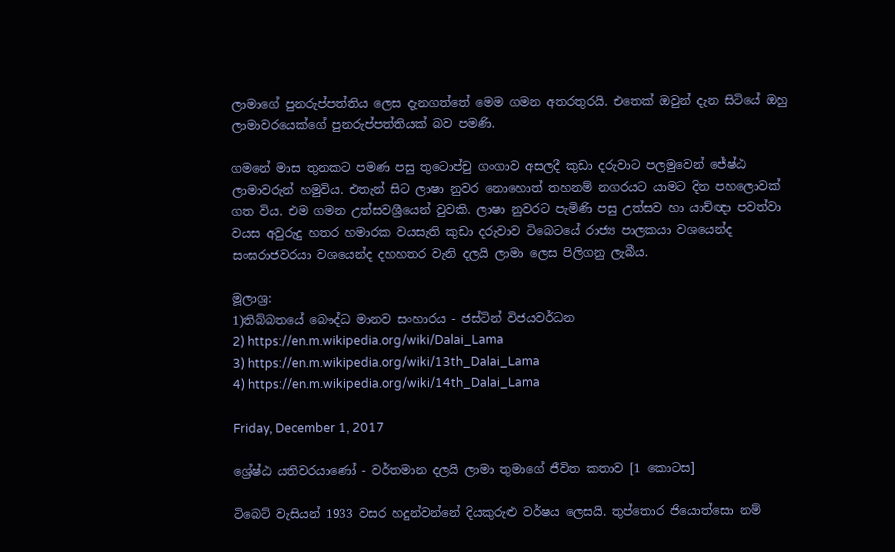ලාමාගේ පුනරුප්පත්තිය ලෙස දැනගත්තේ මෙම ගමන අතරතුරයි. එතෙක් ඔවුන් දැන සිටියේ ඔහු ලාමාවරයෙක්ගේ පුනරුප්පත්තියක් බව පමණි.

ගමනේ මාස තුනකට පමණ පසු තුටොප්චු ගංගාව අසලදී කුඩා දරුවාට පලමුවෙන් ජේෂ්ඨ ලාමාවරුන් හමුවිය. එතැන් සිට ලාෂා නුවර නොහොත් තහනම් නගරයට යාමට දින පහලොවක් ගත විය. එම ගමන උත්සවශ්‍රීයෙන් වුවකි. ලාෂා නුවරට පැමිණි පසු උත්සව හා යාච්ඥා පවත්වා වයස අවුරුදු හතර හමාරක වයසැති කුඩා දරුවාව ටිබෙටයේ රාජ්‍ය පාලකයා වශයෙන්ද සංඝරාජවරයා වශයෙන්ද දහහතර වැනි දලයි ලාමා ලෙස පිලිගනු ලැබීය.

මූලාශ්‍ර:
1)තිබ්බතයේ බෞද්ධ මානව සංහාරය - ජස්ටින් විජයවර්ධන
2) https://en.m.wikipedia.org/wiki/Dalai_Lama
3) https://en.m.wikipedia.org/wiki/13th_Dalai_Lama
4) https://en.m.wikipedia.org/wiki/14th_Dalai_Lama

Friday, December 1, 2017

ශ්‍රේෂ්ඨ යතිවරයාණෝ - වර්තමාන දලයි ලාමා තුමාගේ ජීවිත කතාව [1 කොටස]

ටිබෙට් වැසියන් 1933 වසර හදුන්වන්නේ දියකුරුළු වර්ෂය ලෙසයි. තුප්තොර ජියොත්සො නම්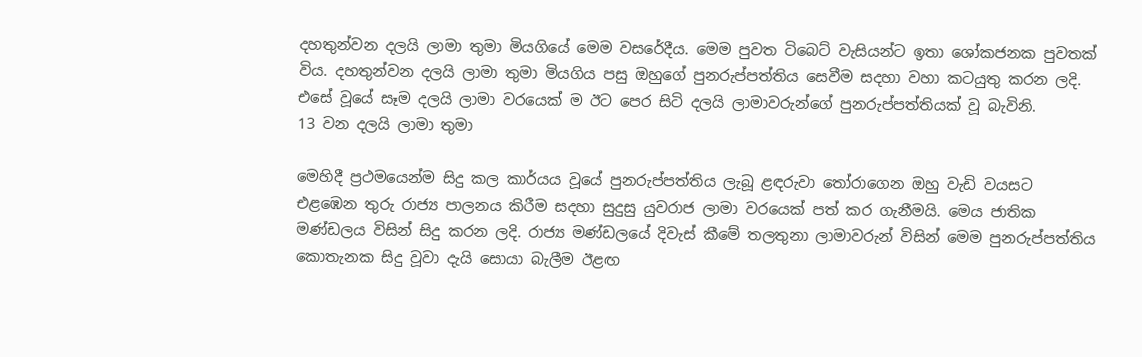දහතුන්වන දලයි ලාමා තුමා මියගියේ මෙම වසරේදීය. මෙම පුවත ටිබෙට් වැසියන්ට ඉතා ශෝකජනක පුවතක් විය. දහතුන්වන දලයි ලාමා තුමා මියගිය පසු ඔහුගේ පුනරුප්පත්තිය සෙවීම සදහා වහා කටයුතු කරන ලදි. එසේ වූයේ සෑම දලයි ලාමා වරයෙක් ම ඊට පෙර සිටි දලයි ලාමාවරුන්ගේ පුනරුප්පත්තියක් වූ බැවිනි.
13 වන දලයි ලාමා තුමා

මෙහිදී ප්‍රථමයෙන්ම සිදු කල කාර්යය වූයේ පුනරුප්පත්තිය ලැබූ ළඳරුවා තෝරාගෙන ඔහු වැඩි වයසට එළඹෙන තුරු රාජ්‍ය පාලනය කිරීම සදහා සුදුසු යුවරාජ ලාමා වරයෙක් පත් කර ගැනීමයි. මෙය ජාතික මණ්ඩලය විසින් සිදු කරන ලදි. රාජ්‍ය මණ්ඩලයේ දිවැස් කීමේ තලතුනා ලාමාවරුන් විසින් මෙම පුනරුප්පත්තිය කොතැනක සිදු වූවා දැයි සොයා බැලීම ඊළඟ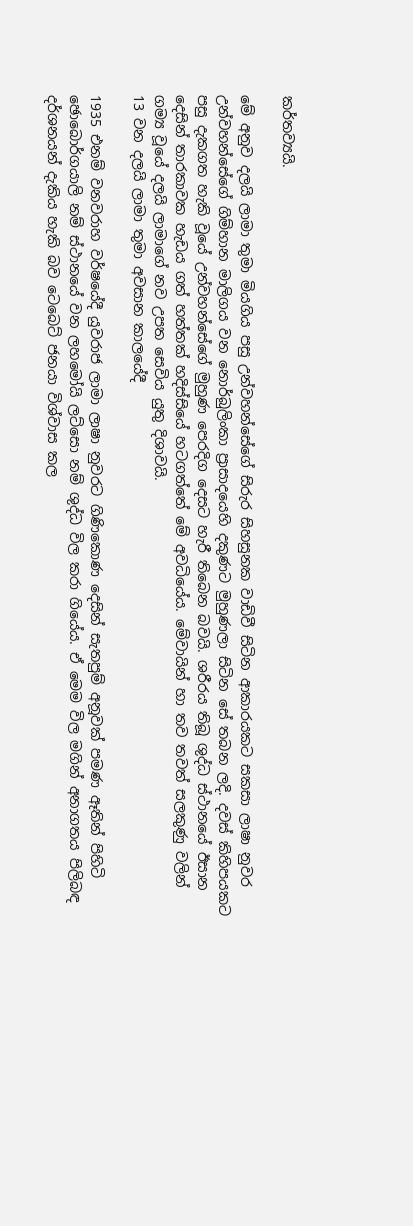කර්තව්‍යයි.

මේ අනුව දලයි ලාමා තුමා මියගිය පසු උන්වහන්සේගේ සිරුර සිහසුනක වාඩිවී සිටින ආකාරයකට සකසා ලාෂා නුවර උන්වහන්සේගේ ගිම්හාන මාලිගය වන නොර්බුලිංකා ප්‍රාසාදයෙහි දකුණට මුහුණලා සිටින සේ තබන ලදි. දවස් කිහිපයකට පසු දැකගත හැකි වූයේ උන්වහන්සේගේ මුහුණ පෙරදිග දෙසට හැරී තිබෙන බවයි. ශරීරය තිබූ ශුද්ධ ස්ථානයේ ඊසාන දෙසින් තාරකාවක හැඩය ගත් හත්තක් හදිස්සියේ හටගත්තේ මේ අවධියේය. මේවායින් හා තව තවත් සලකුණු වලින් ගම්‍ය වූයේ දලයි ලාමාගේ නව උපත සෙවිය යුතු දිශාවයි.
13 වන දලයි ලාමා තුමා අවසාන කාලයේදී

1935 එනම් වනවරාහ වර්ෂයේදී යුවරාජ ලාමා ලාෂා නුවරට ගිණිකොණ දෙසින් සැතපුම් අනූවක් පමණ ඈතින් පිහිටි ඡොබොර්ගයාලි නම් ස්ථානයේ වන ලහමෝයි ලට්සො නම් ශුද්ධ විල කරා ගියේය. ඒ මෙම විල මගින් අනාගතය පිලිබඳ දර්ශනයන් දැකිය හැකි බව ටෙබෙට් ජනයා විශ්වාස කල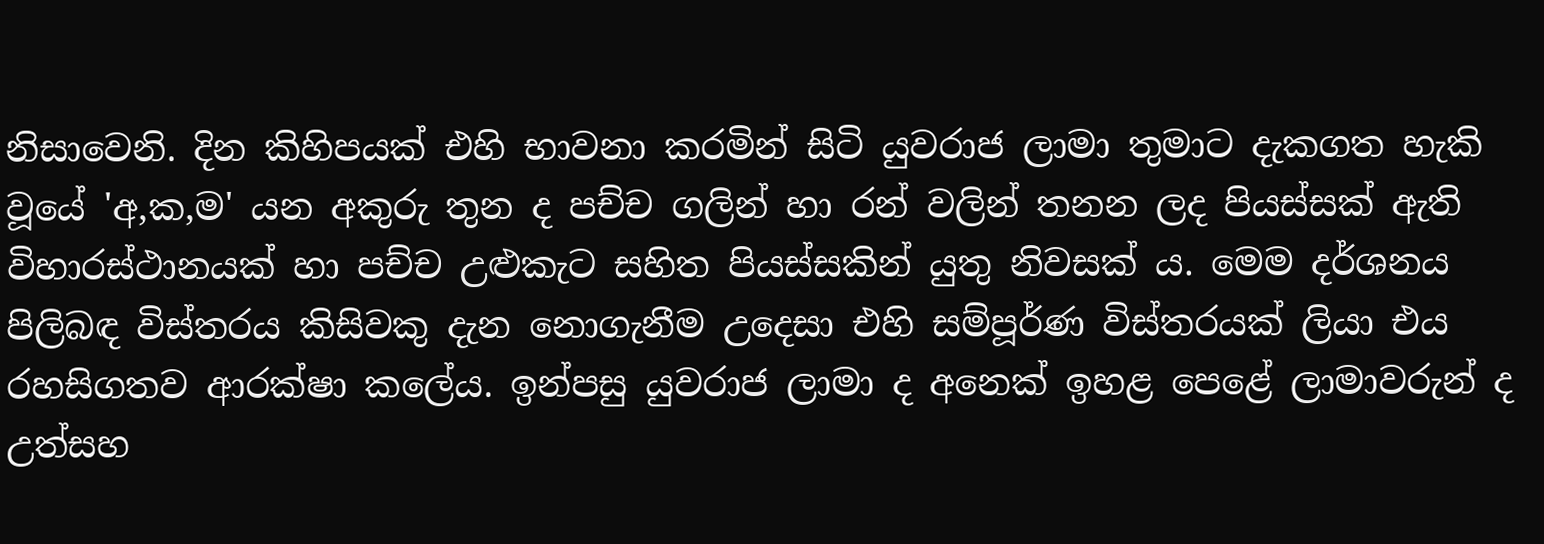නිසාවෙනි. දින කිහිපයක් එහි භාවනා කරමින් සිටි යුවරාජ ලාමා තුමාට දැකගත හැකි වූයේ 'අ,ක,ම' යන අකුරු තුන ද පච්ච ගලින් හා රන් වලින් තනන ලද පියස්සක් ඇති විහාරස්ථානයක් හා පච්ච උළුකැට සහිත පියස්සකින් යුතු නිවසක් ය. මෙම දර්ශනය පිලිබඳ විස්තරය කිසිවකු දැන නොගැනීම උදෙසා එහි සම්පූර්ණ විස්තරයක් ලියා එය රහසිගතව ආරක්ෂා කලේය. ඉන්පසු යුවරාජ ලාමා ද අනෙක් ඉහළ පෙළේ ලාමාවරුන් ද උත්සහ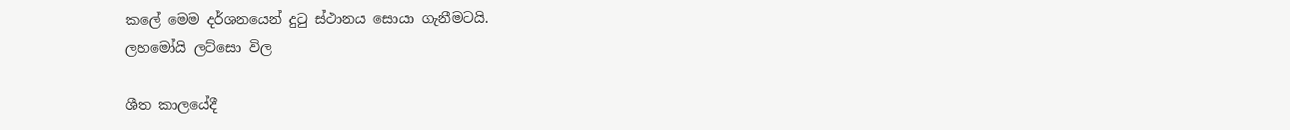කලේ මෙම දර්ශනයෙන් දුටු ස්ථානය සොයා ගැනීමටයි.
ලහමෝයි ලට්සො විල

ශීත කාලයේදී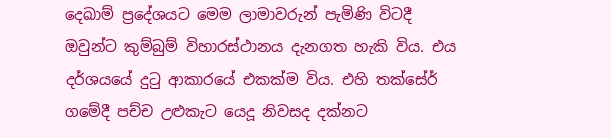දෙඛාම් ප්‍රදේශයට මෙම ලාමාවරුන් පැමිණි විටදී ඔවුන්ට කුම්බුම් විහාරස්ථානය දැනගත හැකි විය. එය දර්ශයයේ දුටු ආකාරයේ එකක්ම විය. එහි තක්සේර් ගමේදී පච්ච උළුකැට යෙදූ නිවසද දක්නට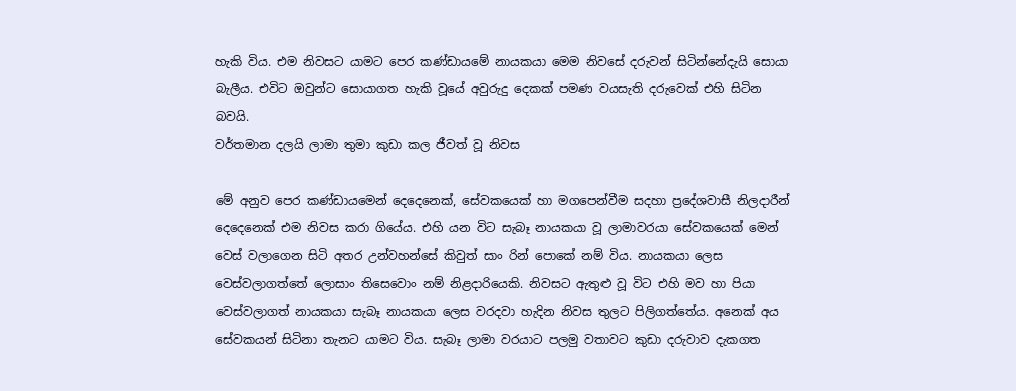හැකි විය. එම නිවසට යාමට පෙර කණ්ඩායමේ නායකයා මෙම නිවසේ දරුවන් සිටින්නේදැයි සොයා බැලීය. එවිට ඔවුන්ට සොයාගත හැකි වූයේ අවුරුදු දෙකක් පමණ වයසැති දරුවෙක් එහි සිටින බවයි.
වර්තමාන දලයි ලාමා තුමා කුඩා කල ජීවත් වූ නිවස

මේ අනුව පෙර කණ්ඩායමෙන් දෙදෙනෙක්, සේවකයෙක් හා මගපෙන්වීම සදහා ප්‍රදේශවාසී නිලදාරීන් දෙදෙනෙක් එම නිවස කරා ගියේය. එහි යන විට සැබෑ නායකයා වූ ලාමාවරයා සේවකයෙක් මෙන් වෙස් වලාගෙන සිටි අතර උන්වහන්සේ කිවුත් සාං රින් පොකේ නම් විය. නායකයා ලෙස වෙස්වලාගත්තේ ලොසාං තිසෙවොං නම් නිළදාරියෙකි. නිවසට ඇතුළු වූ විට එහි මව හා පියා වෙස්වලාගත් නායකයා සැබෑ නායකයා ලෙස වරදවා හැදින නිවස තුලට පිලිගත්තේය. අනෙක් අය සේවකයන් සිටිනා තැනට යාමට විය. සැබෑ ලාමා වරයාට පලමු වතාවට කුඩා දරුවාව දැකගත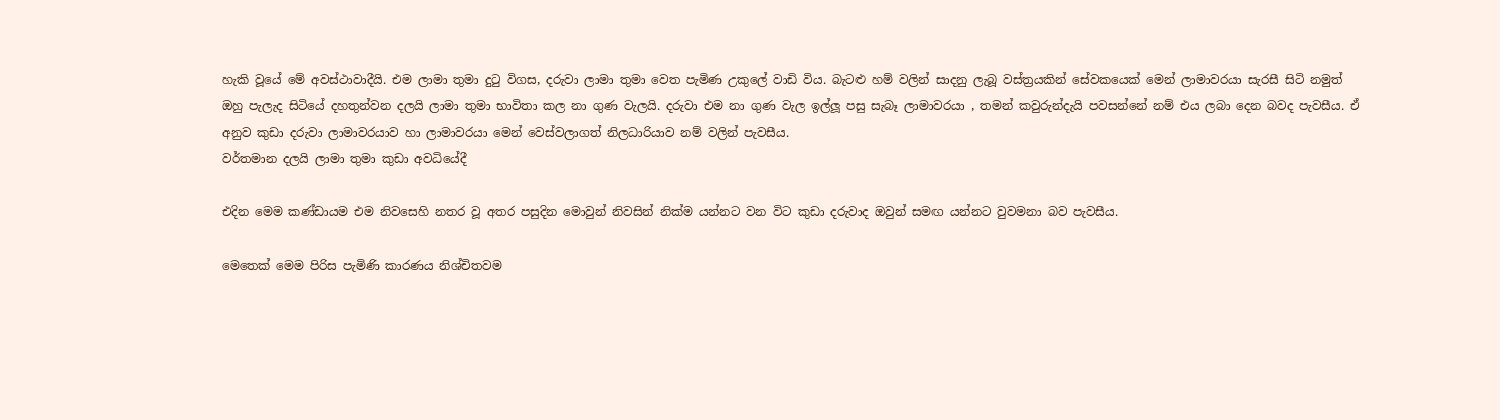හැකි වූයේ මේ අවස්ථාවාදීයි. එම ලාමා තුමා දුටු විගස, දරුවා ලාමා තුමා වෙත පැමිණ උකුලේ වාඩි විය. බැටළු හම් වලින් සාදනු ලැබූ වස්ත්‍රයකින් සේවකයෙක් මෙන් ලාමාවරයා සැරසී සිටි නමුත් ඔහු පැලැද සිටියේ දහතුන්වන දලයි ලාමා තුමා භාවිතා කල නා ගුණ වැලයි. දරුවා එම නා ගුණ වැල ඉල්ලූ පසු සැබෑ ලාමාවරයා , තමන් කවුරුන්දැයි පවසන්නේ නම් එය ලබා දෙන බවද පැවසීය. ඒ අනුව කුඩා දරුවා ලාමාවරයාව හා ලාමාවරයා මෙන් වෙස්වලාගත් නිලධාරියාව නම් වලින් පැවසීය.
වර්තමාන දලයි ලාමා තුමා කුඩා අවධියේදී

එදින මෙම කණ්ඩායම එම නිවසෙහි නතර වූ අතර පසුදින මොවුන් නිවසින් නික්ම යන්නට වන විට කුඩා දරුවාද ඔවුන් සමඟ යන්නට වුවමනා බව පැවසීය.

මෙතෙක් මෙම පිරිස පැමිණි කාරණය නිශ්චිතවම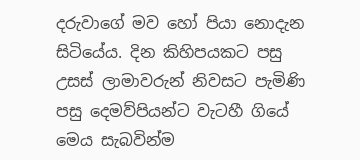දරුවාගේ මව හෝ පියා නොදැන සිටියේය. දින කිහිපයකට පසු උසස් ලාමාවරුන් නිවසට පැමිණි පසු දෙමව්පියන්ට වැටහී ගියේ මෙය සැබවින්ම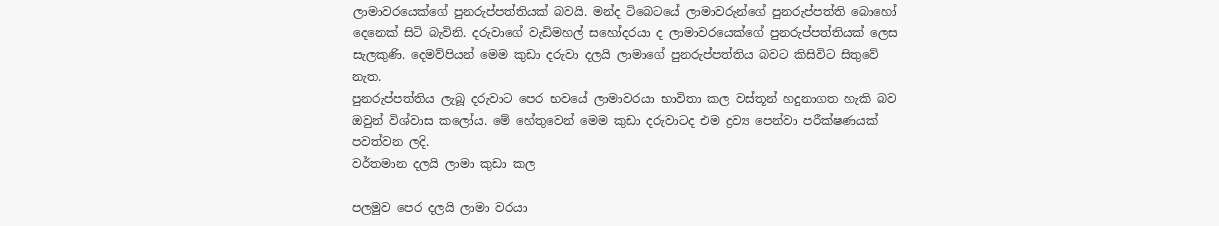ලාමාවරයෙක්ගේ පුනරුප්පත්තියක් බවයි. මන්ද ටිබෙටයේ ලාමාවරුන්ගේ පුනරුප්පත්ති බොහෝ දෙනෙක් සිටි බැවිනි. දරුවාගේ වැඩිමහල් සහෝදරයා ද ලාමාවරයෙක්ගේ පුනරුප්පත්තියක් ලෙස සැලකුණි. දෙමව්පියන් මෙම කුඩා දරුවා දලයි ලාමාගේ පුනරුප්පත්තිය බවට කිසිවිට සිතුවේ නැත.
පුනරුප්පත්තිය ලැබූ දරුවාට පෙර භවයේ ලාමාවරයා භාවිතා කල වස්තූන් හදුනාගත හැකි බව ඔවුන් විශ්වාස කලෝය. මේ හේතුවෙන් මෙම කුඩා දරුවාටද එම ද්‍රව්‍ය පෙන්වා පරීක්ෂණයක් පවත්වන ලදි.
වර්තමාන දලයි ලාමා කුඩා කල

පලමුව පෙර දලයි ලාමා වරයා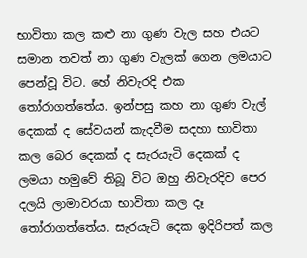භාවිතා කල කළු නා ගුණ වැල සහ එයට සමාන තවත් නා ගුණ වැලක් ගෙන ලමයාට පෙන්වූ විට. හේ නිවැරදි එක තෝරාගත්තේය. ඉන්පසු කහ නා ගුණ වැල් දෙකක් ද සේවයන් කැදවීම සදහා භාවිතා කල බෙර දෙකක් ද සැරයැටි දෙකක් ද ලමයා හමුවේ තිබූ විට ඔහු නිවැරදිව පෙර දලයි ලාමාවරයා භාවිතා කල දෑ තෝරාගත්තේය. සැරයැටි දෙක ඉදිරිපත් කල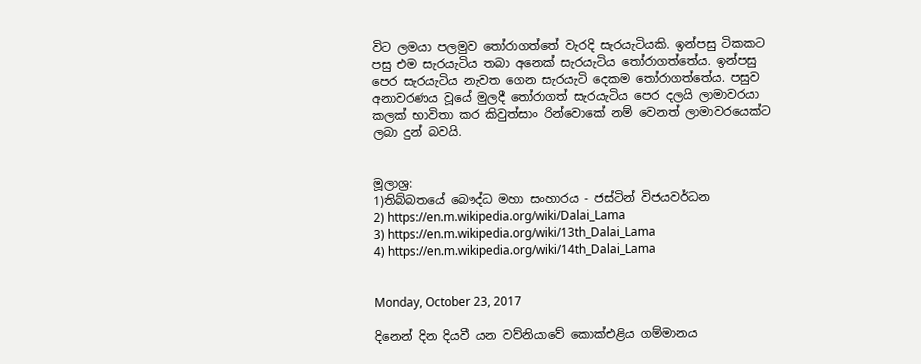විට ලමයා පලමුව තෝරාගත්තේ වැරදි සැරයැටියකි. ඉන්පසු ටිකකට පසු එම සැරයැටිය තබා අනෙක් සැරයැටිය තෝරාගත්තේය. ඉන්පසු පෙර සැරයැටිය නැවත ගෙන සැරයැටි දෙකම තෝරාගත්තේය. පසුව අනාවරණය වූයේ මුලදී තෝරාගත් සැරයැටිය පෙර දලයි ලාමාවරයා කලක් භාවිතා කර කිවුත්සාං රින්වොකේ නම් වෙනත් ලාමාවරයෙක්ට ලබා දුන් බවයි.


මූලාශ්‍ර:
1)තිබ්බතයේ බෞද්ධ මහා සංහාරය - ජස්ටින් විජයවර්ධන
2) https://en.m.wikipedia.org/wiki/Dalai_Lama
3) https://en.m.wikipedia.org/wiki/13th_Dalai_Lama
4) https://en.m.wikipedia.org/wiki/14th_Dalai_Lama


Monday, October 23, 2017

දිනෙන් දින දියවී යන වව්නියාවේ කොක්එළිය ගම්මානය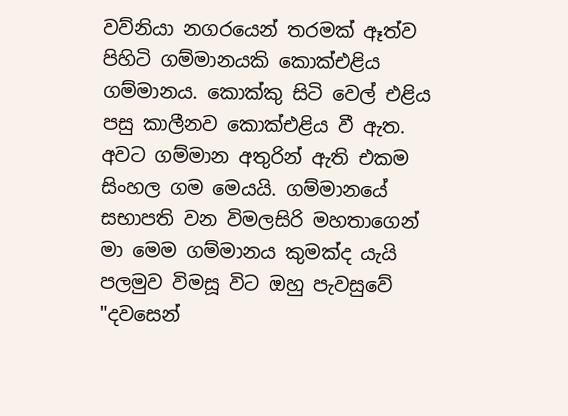වව්නියා නගරයෙන් තරමක් ඈත්ව පිහිටි ගම්මානයකි කොක්එළිය ගම්මානය. කොක්කු සිටි වෙල් එළිය පසු කාලීනව කොක්එළිය වී ඇත. අවට ගම්මාන අතුරින් ඇති එකම සිංහල ගම මෙයයි. ගම්මානයේ සභාපති වන විමලසිරි මහතාගෙන් මා මෙම ගම්මානය කුමක්ද යැයි පලමුව විමසූ විට ඔහු පැවසුවේ "දවසෙන්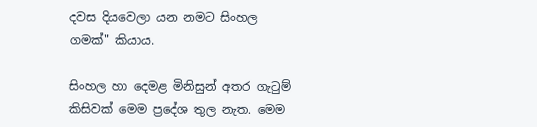දවස දියවෙලා යන නමට සිංහල ගමක්" කියාය.

සිංහල හා දෙමළ මිනිසුන් අතර ගැටුම් කිසිවක් මෙම ප්‍රදේශ තුල නැත. මෙම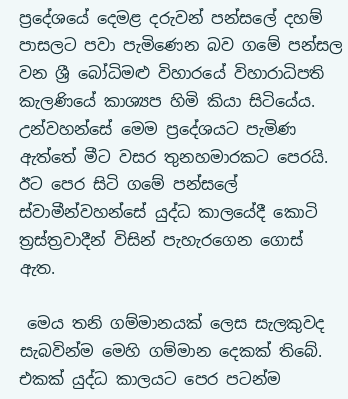ප්‍රදේශයේ දෙමළ දරුවන් පන්සලේ දහම් පාසලට පවා පැමිණෙන බව ගමේ පන්සල වන ශ්‍රී බෝධිමළු විහාරයේ විහාරාධිපති කැලණියේ කාශ්‍යප හිමි කියා සිටියේය. උන්වහන්සේ මෙම ප්‍රදේශයට පැමිණ ඇත්තේ මීට වසර තුනහමාරකට පෙරයි. ඊට පෙර සිටි ගමේ පන්සලේ ස්වාමීන්වහන්සේ යුද්ධ කාලයේදී කොටි ත්‍රස්ත්‍රවාදීන් විසින් පැහැරගෙන ගොස් ඇත.

 මෙය තනි ගම්මානයක් ලෙස සැලකුවද සැබවින්ම මෙහි ගම්මාන දෙකක් තිබේ. එකක් යුද්ධ කාලයට පෙර පටන්ම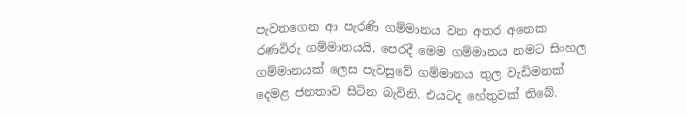පැවතගෙන ආ පැරණි ගම්මානය වන අතර අනෙක රණවිරු ගම්මානයයි. පෙරදී මෙම ගම්මානය නමට සිංහල ගම්මානයක් ලෙස පැවසුවේ ගම්මානය තුල වැඩිමනක් දෙමළ ජනතාව සිටින බැවිනි. එයටද හේතුවක් තිබේ.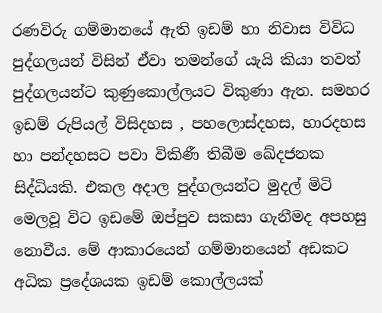රණවිරු ගම්මානයේ ඇති ඉඩම් හා නිවාස විවිධ පුද්ගලයන් විසින් ඒවා තමන්ගේ යැයි කියා තවත් පුද්ගලයන්ට කුණුකොල්ලයට විකුණා ඇත. සමහර ඉඩම් රුපියල් විසිදහස , පහලොස්දහස, හාරදහස හා පන්දහසට පවා විකිණී තිබීම ඛේදජනක සිද්ධියකි. එකල අදාල පුද්ගලයන්ට මුදල් මිටි මෙලවූ විට ඉඩමේ ඔප්පුව සකසා ගැනීමද අපහසු නොවීය. මේ ආකාරයෙන් ගම්මානයෙන් අඩකට අධික ප්‍රදේශයක ඉඩම් කොල්ලයක්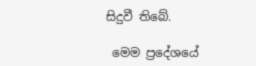සිදුවී තිබේ.

 මෙම ප්‍රදේශයේ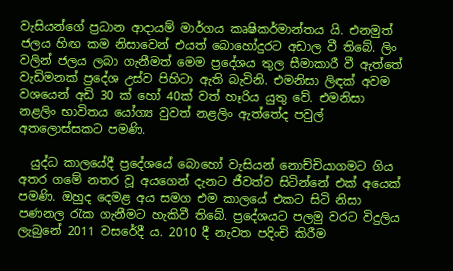වැසියන්ගේ ප්‍රධාන ආදායම් මාර්ගය කෘෂිකර්මාන්තය යි. එනමුත් ජලය හිඟ කම නිසාවෙන් එයත් බොහෝදුරට අඩාල වී තිබේ. ලිං වලින් ජලය ලබා ගැනීමත් මෙම ප්‍රදේශය තුල සීමාකාරී වී ඇත්තේ වැඩිමනක් ප්‍රදේශ උස්ව පිහිටා ඇති බැවිනි. එමනිසා ලිඳක් අවම වශයෙන් අඩි 30 ක් හෝ 40ක් වත් හෑරිය යුතු වේ. එමනිසා නළලිං භාවිතය යෝග්‍ය වුවත් නළලිං ඇත්තේද පවුල් අතලොස්සකට පමණි.

  යුද්ධ කාලයේදී ප්‍රදේශයේ බොහෝ වැසියන් නොච්චියාගමට ගිය අතර ගමේ නතර වූ අයගෙන් දැනට ජීවත්ව සිටින්නේ එක් අයෙක් පමණි. ඔහුද දෙමළ අය සමග එම කාලයේ එකට සිටි නිසා පණනල රැක ගැනීමට හැකිවී තිබේ. ප්‍රදේශයට පලමු වරට විදුලිය ලැබුනේ 2011 වසරේදී ය. 2010 දී නැවත පදිංචි කිරීම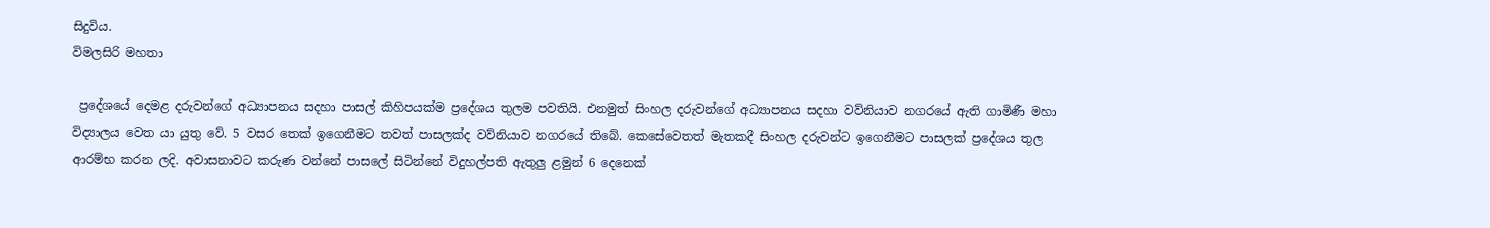සිදුවිය.
විමලසිරි මහතා

 ප්‍රදේශයේ දෙමළ දරුවන්ගේ අධ්‍යාපනය සදහා පාසල් කිහිපයක්ම ප්‍රදේශය තුලම පවතියි. එනමුත් සිංහල දරුවන්ගේ අධ්‍යාපනය සදහා වව්නියාව නගරයේ ඇති ගාමිණී මහා විද්‍යාලය වෙත යා යුතු වේ. 5 වසර තෙක් ඉගෙනීමට තවත් පාසලක්ද වව්නියාව නගරයේ තිබේ. කෙසේවෙතත් මැතකදී සිංහල දරුවන්ට ඉගෙනීමට පාසලක් ප්‍රදේශය තුල ආරම්භ කරන ලදි. අවාසනාවට කරුණ වන්නේ පාසලේ සිටින්නේ විදුහල්පති ඇතුලු ළමුන් 6 දෙනෙක්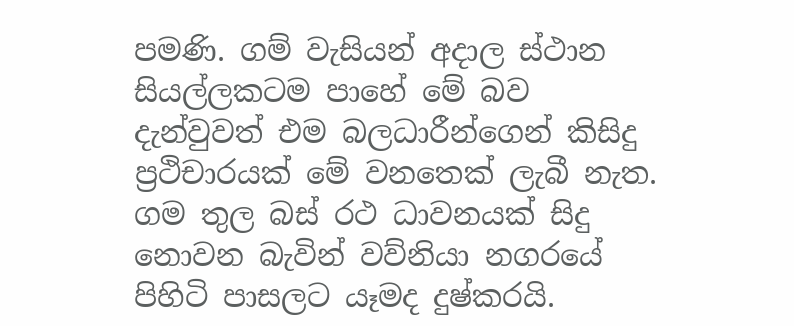පමණි. ගම් වැසියන් අදාල ස්ථාන සියල්ලකටම පාහේ මේ බව දැන්වුවත් එම බලධාරීන්ගෙන් කිසිදු ප්‍රථිචාරයක් මේ වනතෙක් ලැබී නැත. ගම තුල බස්‍ රථ ධාවනයක් සිදු නොවන බැවින් වව්නියා නගරයේ පිහිටි පාසලට යෑමද දුෂ්කරයි.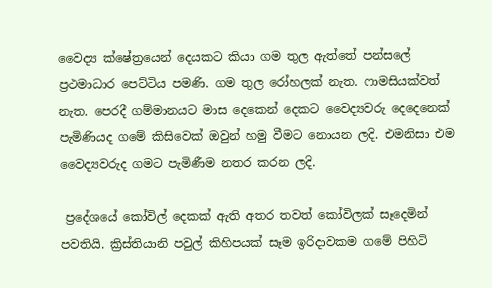වෛද්‍ය ක්ෂේත්‍රයෙන් දෙයකට කියා ගම තුල ඇත්තේ පන්සලේ ප්‍රථමාධාර පෙට්ටිය පමණි. ගම තුල රෝහලක් නැත. ෆාමසියක්වත් නැත. පෙරදී ගම්මානයට මාස දෙකෙන් දෙකට වෛද්‍යවරු දෙදෙනෙක් පැමිණියද ගමේ කිසිවෙක් ඔවුන් හමු වීමට නොයන ලදි. එමනිසා එම වෛද්‍යවරුද ගමට පැමිණීම නතර කරන ලදි.

 ප්‍රදේශයේ කෝවිල් දෙකක් ඇති අතර තවත් කෝවිලක් සෑදෙමින් පවතියි. ක්‍රිස්තියානි පවුල් කිහිපයක් සෑම ඉරිදාවකම ගමේ පිහිටි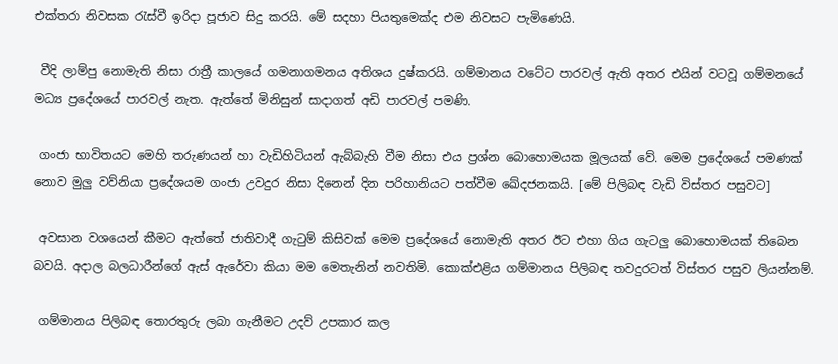එක්තරා නිවසක රැස්වී ඉරිදා පූජාව සිදු කරයි. මේ සදහා පියතුමෙක්ද එම නිවසට පැමිණෙයි.

 වීදි ලාම්පු නොමැති නිසා රාත්‍රී කාලයේ ගමනාගමනය අතිශය දුෂ්කරයි. ගම්මානය වටේට පාරවල් ඇති අතර එයින් වටවූ ගම්මනයේ මධ්‍ය ප්‍රදේශයේ පාරවල් නැත. ඇත්තේ මිනිසුන් සාදාගත් අඩි පාරවල් පමණි.

 ගංජා භාවිතයට මෙහි තරුණයන් හා වැඩිහිටියන් ඇබ්බැහි වීම නිසා එය ප්‍රශ්න බොහොමයක මූලයක් වේ. මෙම ප්‍රදේශයේ පමණක් නොව මුලු වව්නියා ප්‍රදේශයම ගංජා උවදුර නිසා දිනෙන් දින පරිහානියට පත්වීම ඛේදජනකයි. [මේ පිලිබඳ වැඩි විස්තර පසුවට]

 අවසාන වශයෙන් කීමට ඇත්තේ ජාතිවාදී ගැටුම් කිසිවක් මෙම ප්‍රදේශයේ නොමැති අතර ඊට එහා ගිය ගැටලු බොහොමයක් තිබෙන බවයි. අදාල බලධාරීන්ගේ ඇස් ඇරේවා කියා මම මෙතැනින් නවතිමි. කොක්එළිය ගම්මානය පිලිබඳ තවදුරටත් විස්තර පසුව ලියන්නම්.

 ගම්මානය පිලිබඳ තොරතුරු ලබා ගැනීමට උදව් උපකාර කල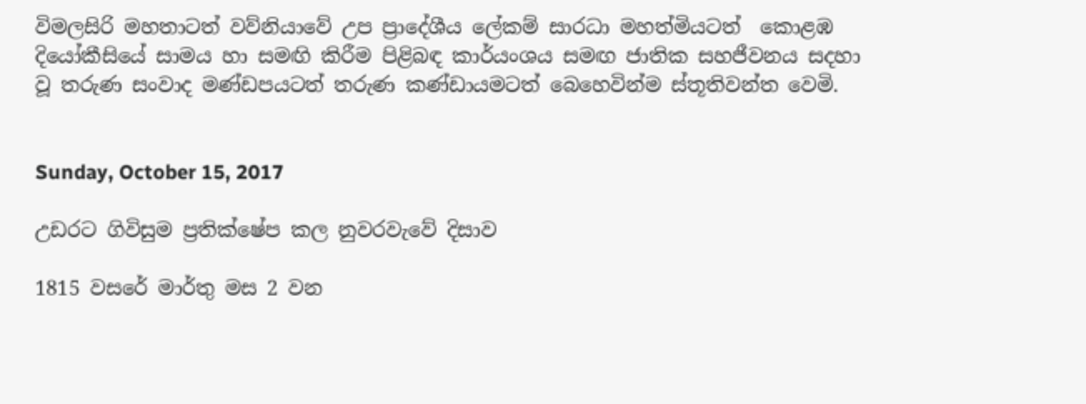විමලසිරි මහතාටත් වව්නියාවේ උප ප්‍රාදේශීය ලේකම් සාරධා මහත්මියටත්  කොළඹ දියෝකීසියේ සාමය හා සමඟි කිරීම පිළිබඳ කාර්යංශය සමඟ ජාතික සහජීවනය සදහා වූ තරුණ සංවාද මණ්ඩපයටත් තරුණ කණ්ඩායමටත් බෙහෙවින්ම ස්තූතිවන්ත වෙමි.


Sunday, October 15, 2017

උඩරට ගිවිසුම ප්‍රතික්ෂේප කල නුවරවැවේ දිසාව

1815 වසරේ මාර්තු මස 2 වන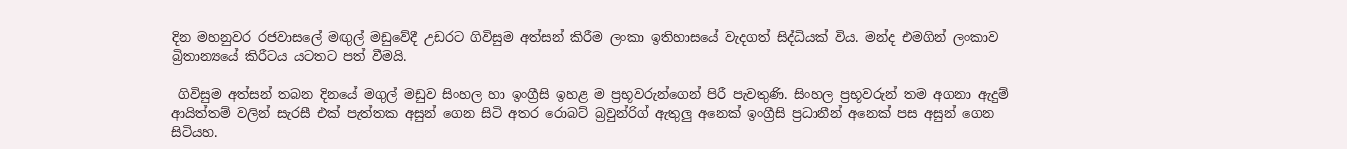දින මහනුවර රජවාසලේ මඟුල් මඩුවේදී උඩරට ගිවිසුම අත්සන් කිරීම ලංකා ඉතිහාසයේ වැදගත් සිද්ධියක් විය. මන්ද එමගින් ලංකාව බ්‍රිතාන්‍යයේ කිරීටය යටතට පත් වීමයි.

 ගිවිසුම අත්සන් තබන දිනයේ මගුල් මඩුව සිංහල හා ඉංග්‍රීසි ඉහළ ම ප්‍රභූවරුන්ගෙන් පිරී පැවතුණි. සිංහල ප්‍රභූවරුන් තම අගනා ඇදුම් ආයිත්තම් වලින් සැරසී එක් පැත්තක අසුන් ගෙන සිටි අතර රොබට් බ්‍රවුන්රිග් ඇතුලු අනෙක් ඉංග්‍රීසි ප්‍රධානීන් අනෙක් පස අසුන් ගෙන සිටියහ.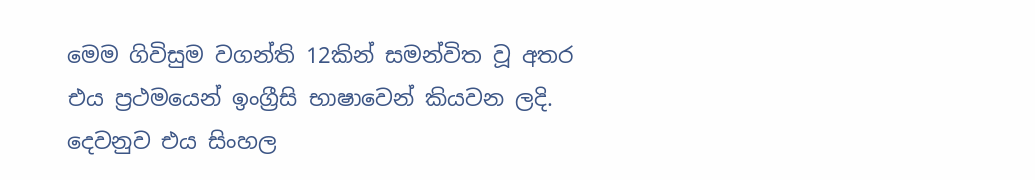මෙම ගිවිසුම වගන්ති 12කින් සමන්විත වූ අතර එය ප්‍රථමයෙන් ඉංග්‍රීසි භාෂාවෙන් කියවන ලදි. දෙවනුව එය සිංහල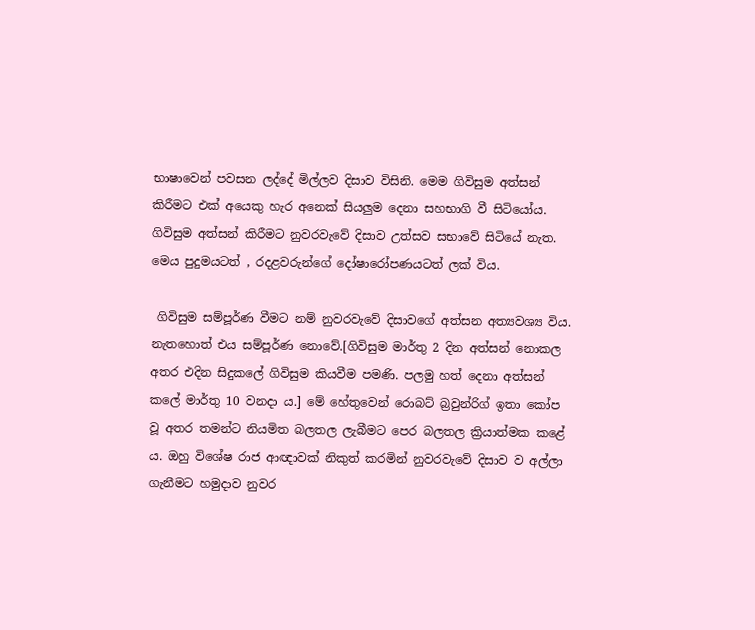භාෂාවෙන් පවසන ලද්දේ මිල්ලව දිසාව විසිනි. මෙම ගිවිසුම අත්සන් කිරීමට එක් අයෙකු හැර අනෙක් සියලුම දෙනා සහභාගි වී සිටියෝය. ගිවිසුම අත්සන් කිරීමට නුවරවැවේ දිසාව උත්සව සභාවේ සිටියේ නැත. මෙය පුදුමයටත් , රදළවරුන්ගේ දෝෂාරෝපණයටත් ලක් විය.

 ගිවිසුම සම්පූර්ණ වීමට නම් නුවරවැවේ දිසාවගේ අත්සන අත්‍යවශ්‍ය විය. නැතහොත් එය සම්පූර්ණ නොවේ.[ගිවිසුම මාර්තු 2 දින අත්සන් නොකල අතර එදින සිදුකලේ ගිවිසුම කියවීම පමණි. පලමු හත් දෙනා අත්සන් කලේ මාර්තු 10 වනදා ය.] මේ හේතුවෙන් රොබට් බ්‍රවුන්රිග් ඉතා කෝප වූ අතර තමන්ට නියමිත බලතල ලැබීමට පෙර බලතල ක්‍රියාත්මක කළේ ය. ඔහු විශේෂ රාජ ආඥාවක් නිකුත් කරමින් නුවරවැවේ දිසාව ව අල්ලා ගැනීමට හමුදාව නුවර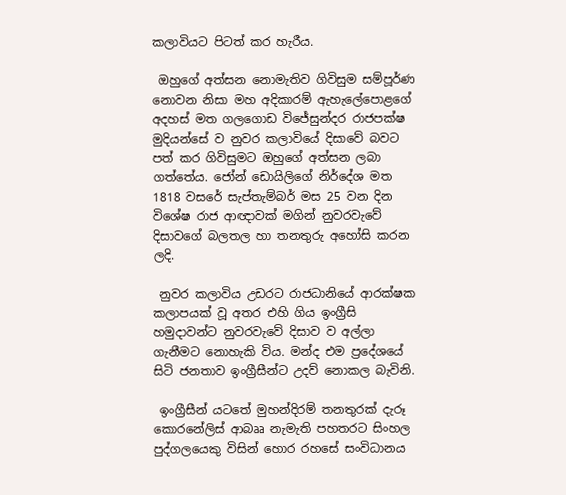කලාවියට පිටත් කර හැරීය.

 ඔහුගේ අත්සන නොමැතිව ගිවිසුම සම්පූර්ණ නොවන නිසා මහ අදිකාරම් ඇහැලේපොළගේ අදහස් මත ගලගොඩ විජේසුන්දර රාජපක්ෂ මුදියන්සේ ව නුවර කලාවියේ දිසාවේ බවට පත් කර ගිවිසුමට ඔහුගේ අත්සන ලබා ගත්තේය. ජෝන් ඩොයිලිගේ නිර්දේශ මත 1818 වසරේ සැප්තැම්බර් මස 25 වන දින විශේෂ රාජ ආඥාවක් මගින් නුවරවැවේ දිසාවගේ බලතල හා තනතුරු අහෝසි කරන ලදි.

 නුවර කලාවිය උඩරට රාජධානියේ ආරක්ෂක කලාපයක් වූ අතර එහි ගිය ඉංග්‍රීසි හමුදාවන්ට නුවරවැවේ දිසාව ව අල්ලා ගැනීමට නොහැකි විය. මන්ද එම ප්‍රදේශයේ සිටි ජනතාව ඉංග්‍රීසීන්ට උදව් නොකල බැවිනි.

 ඉංග්‍රීසීන් යටතේ මුහන්දිරම් තනතුරක් දැරූ කොරනේලිස් ආබෲ නැමැති පහතරට සිංහල පුද්ගලයෙකු විසින් හොර රහසේ සංවිධානය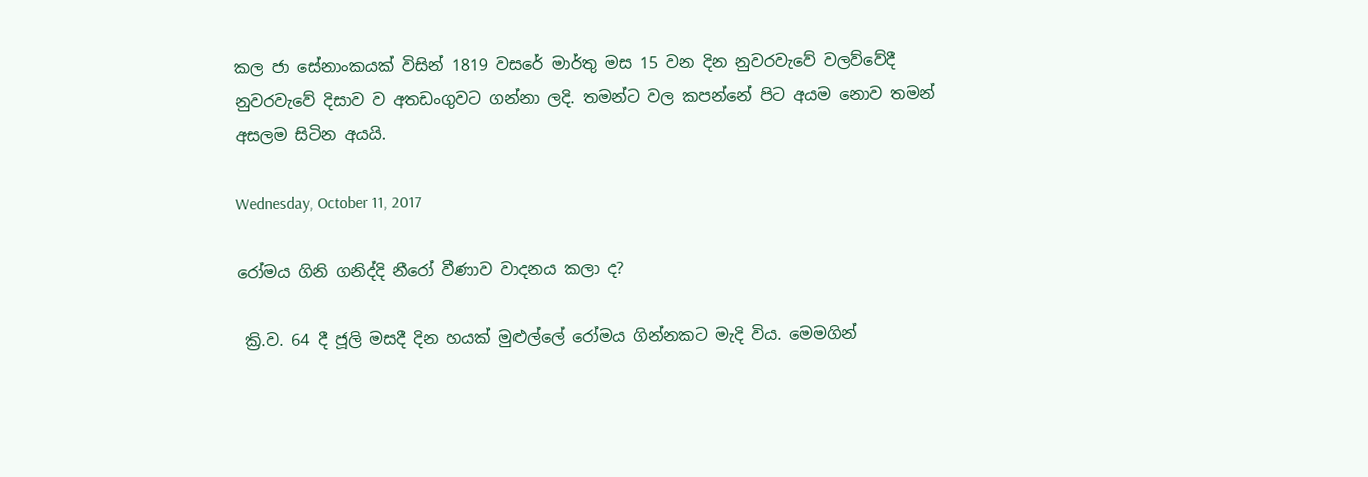කල ජා සේනාංකයක් විසින් 1819 වසරේ මාර්තු මස 15 වන දින නුවරවැවේ වලව්වේදී නුවරවැවේ දිසාව ව අතඩංගුවට ගන්නා ලදි. තමන්ට වල කපන්නේ පිට අයම නොව තමන් අසලම සිටින අයයි.

Wednesday, October 11, 2017

රෝමය ගිනි ගනිද්දි නීරෝ වීණාව වාදනය කලා ද?

 ක්‍රි.ව. 64 දී ජූලි මසදී දින හයක් මුළුල්ලේ රෝමය ගින්නකට මැදි විය. මෙමගින්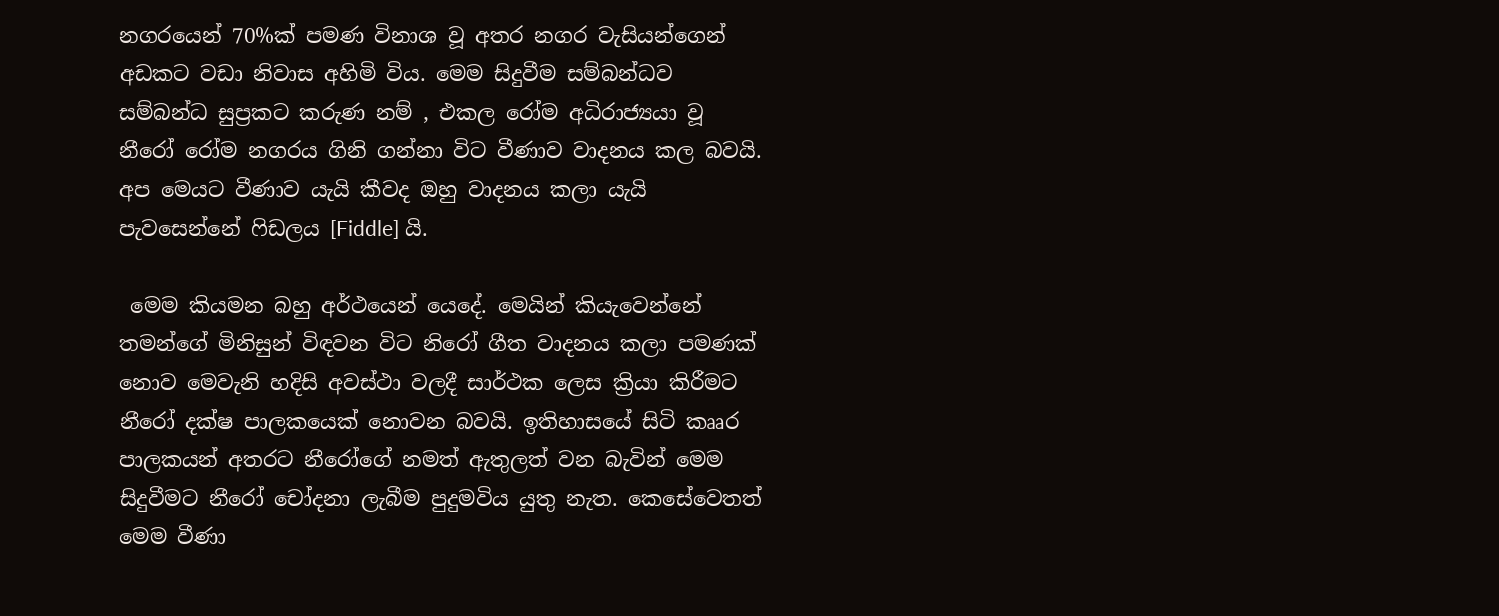නගරයෙන් 70%ක් පමණ විනාශ වූ අතර නගර වැසියන්ගෙන් අඩකට වඩා නිවාස අහිමි විය. මෙම සිදුවීම සම්බන්ධව සම්බන්ධ සුප්‍රකට කරුණ නම් , එකල රෝම අධිරාජ්‍යයා වූ නීරෝ රෝම නගරය ගිනි ගන්නා විට වීණාව වාදනය කල බවයි. අප මෙයට වීණාව යැයි කීවද ඔහු වාදනය කලා යැයි පැවසෙන්නේ ෆිඩලය [Fiddle] යි.

 මෙම කියමන බහු අර්ථයෙන් යෙදේ. මෙයින් කියැවෙන්නේ තමන්ගේ මිනිසුන් විඳවන විට නිරෝ ගීත වාදනය කලා පමණක් නොව මෙවැනි හදිසි අවස්ථා වලදී සාර්ථක ලෙස ක්‍රියා කිරීමට නීරෝ දක්ෂ පාලකයෙක් නොවන බවයි. ඉතිහාසයේ සිටි කෲර පාලකයන් අතරට නීරෝගේ නමත් ඇතුලත් වන බැවින් මෙම සිදුවීමට නීරෝ චෝදනා ලැබීම පුදුමවිය යුතු නැත. කෙසේවෙතත් මෙම වීණා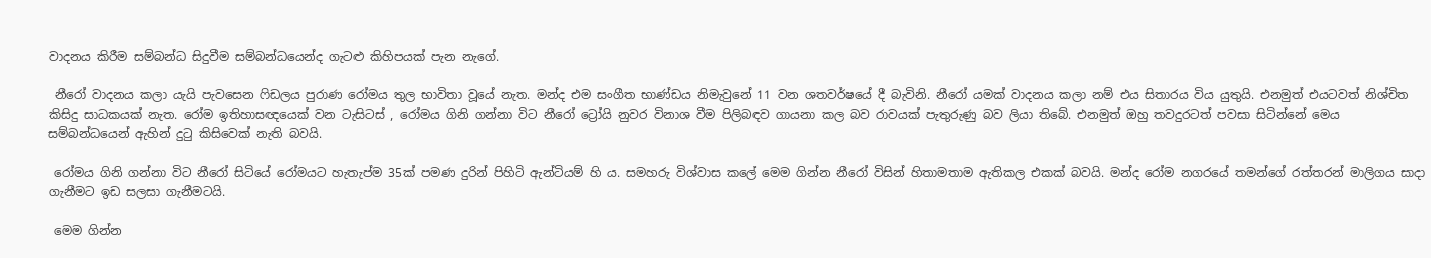වාදනය කිරීම සම්බන්ධ සිදුවීම සම්බන්ධයෙන්ද ගැටළු කිහිපයක් පැන නැගේ.

 නීරෝ වාදනය කලා යැයි පැවසෙන ෆිඩලය පුරාණ රෝමය තුල භාවිතා වූයේ නැත. මන්ද එම සංගීත භාණ්ඩය නිමැවුනේ 11 වන ශතවර්ෂයේ දී බැවිනි. නීරෝ යමක් වාදනය කලා නම් එය සිතාරය විය යුතුයි. එනමුත් එයටවත් නිශ්චිත කිසිදු සාධකයක් නැත. රෝම ඉතිහාසඥයෙක් වන ටැසිටස් , රෝමය ගිනි ගන්නා විට නීරෝ ට්‍රෝයි නුවර විනාශ වීම පිලිබඳව ගායනා කල බව රාවයක් පැතුරුණු බව ලියා තිබේ. එනමුත් ඔහු තවදුරටත් පවසා සිටින්නේ මෙය සම්බන්ධයෙන් ඇහින් දුටු කිසිවෙක් නැති බවයි.

 රෝමය ගිනි ගන්නා විට නීරෝ සිටියේ රෝමයට හැතැප්ම 35ක් පමණ දුරින් පිහිටි ඇන්ටියම් හි ය. සමහරු විශ්වාස කලේ මෙම ගින්න නීරෝ විසින් හිතාමතාම ඇතිකල එකක් බවයි. මන්ද රෝම නගරයේ තමන්ගේ රත්තරන් මාලිගය සාදා ගැනීමට ඉඩ සලසා ගැනීමටයි.

 මෙම ගින්න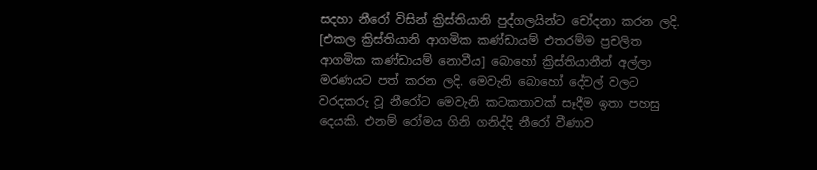සදහා නීරෝ විසින් ක්‍රිස්තියානි පුද්ගලයින්ට චෝදනා කරන ලදි. [එකල ක්‍රිස්තියානි ආගමික කණ්ඩායම් එතරම්ම ප්‍රචලිත ආගමික කණ්ඩායම් නොවීය] බොහෝ ක්‍රිස්තියානීන් අල්ලා මරණයට පත් කරන ලදි. මෙවැනි බොහෝ දේවල් වලට වරදකරු වූ නීරෝට මෙවැනි කටකතාවක් සෑදීම ඉතා පහසු දෙයකි. එනම් රෝමය ගිනි ගනිද්දි නීරෝ වීණාව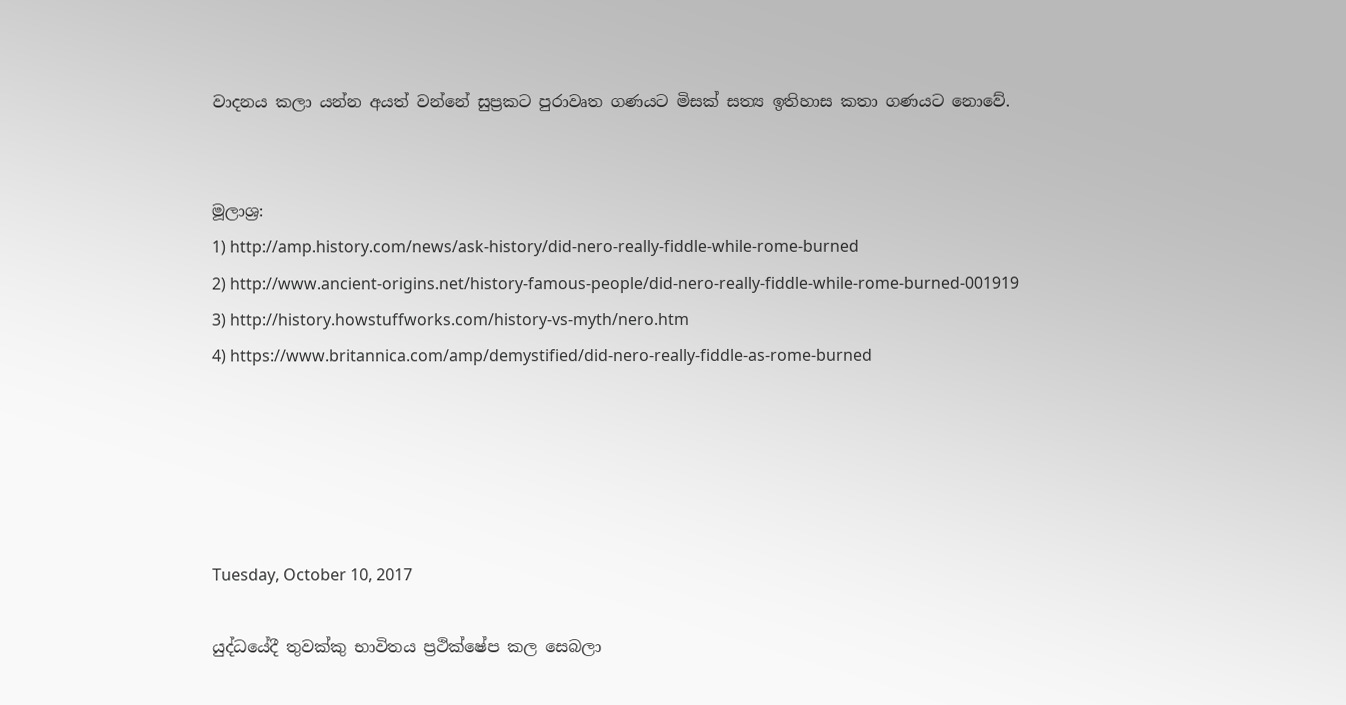වාදනය කලා යන්න අයත් වන්නේ සුප්‍රකට පුරාවෘත ගණයට මිසක් සත්‍ය ඉතිහාස කතා ගණයට නොවේ.


මූලාශ්‍ර:
1) http://amp.history.com/news/ask-history/did-nero-really-fiddle-while-rome-burned
2) http://www.ancient-origins.net/history-famous-people/did-nero-really-fiddle-while-rome-burned-001919
3) http://history.howstuffworks.com/history-vs-myth/nero.htm
4) https://www.britannica.com/amp/demystified/did-nero-really-fiddle-as-rome-burned





Tuesday, October 10, 2017

යුද්ධයේදී තුවක්කු භාවිතය ප්‍රථික්ෂේප කල සෙබලා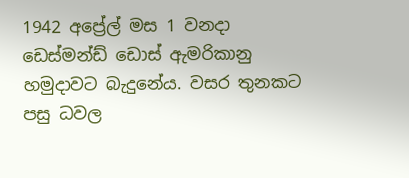1942 අප්‍රේල් මස 1 වනදා ඩෙස්මන්ඩ් ඩොස් ඇමරිකානු හමුදාවට බැදුනේය. වසර තුනකට පසු ධවල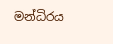මන්ධිරය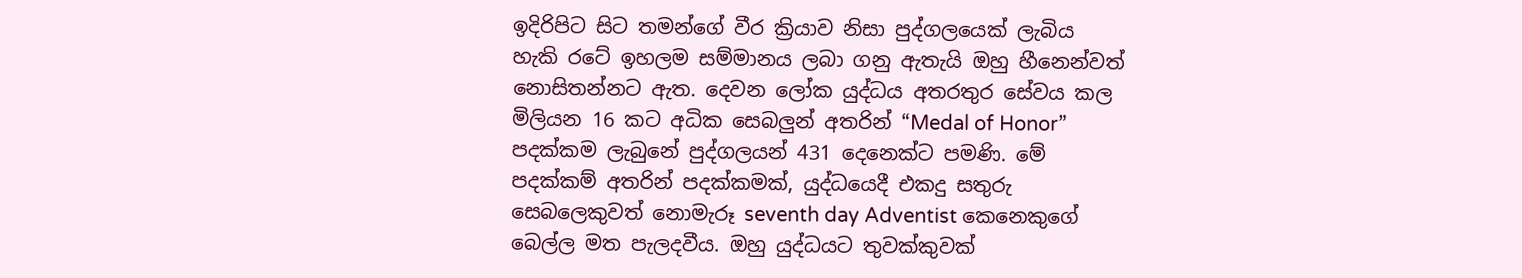ඉදිරිපිට සිට තමන්ගේ වීර ක්‍රියාව නිසා පුද්ගලයෙක් ලැබිය හැකි රටේ ඉහලම සම්මානය ලබා ගනු ඇතැයි ඔහු හීනෙන්වත් නොසිතන්නට ඇත. දෙවන ලෝක යුද්ධය අතරතුර සේවය කල මිලියන 16 කට අධික සෙබලුන් අතරින් “Medal of Honor” පදක්කම ලැබුනේ පුද්ගලයන් 431 දෙනෙක්ට පමණි. මේ පදක්කම් අතරින් පදක්කමක්, යුද්ධයෙදී එකදු සතුරු සෙබලෙකුවත් නොමැරූ seventh day Adventist කෙනෙකුගේ බෙල්ල මත පැලදවීය. ඔහු යුද්ධයට තුවක්කුවක්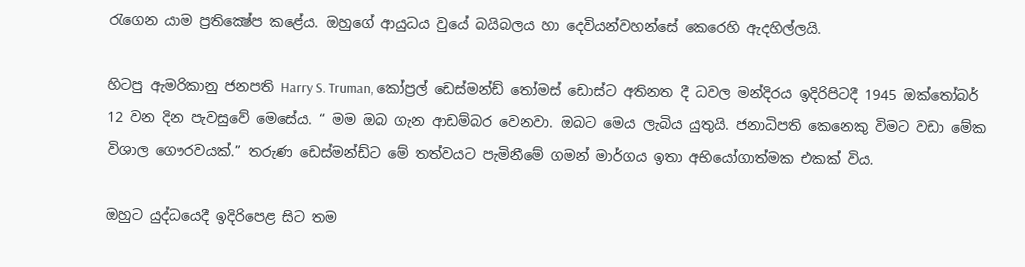රැගෙන යාම ප්‍රතික්‍ෂේප කළේය. ඔහුගේ ආයුධය වුයේ බයිබලය හා දෙවියන්වහන්සේ කෙරෙහි ඇදහිල්ලයි.

හිටපු ඇමරිකානු ජනපති Harry S. Truman, කෝප්‍රල් ඩෙස්මන්ඩ් තෝමස් ඩොස්ට අතිනත දී ධවල මන්දිරය ඉදිරිපිටදී 1945 ඔක්තෝබර් 12 වන දින පැවසුවේ මෙසේය. “ මම ඔබ ගැන ආඩම්බර වෙනවා. ඔබට මෙය ලැබිය යුතුයි. ජනාධිපති කෙනෙකු විමට වඩා මේක විශාල ගෞරවයක්.” තරුණ ඩෙස්මන්ඩ්ට මේ තත්වයට පැමිනීමේ ගමන් මාර්ගය ඉතා අභියෝගාත්මක එකක් විය.

ඔහුට යුද්ධයෙදී ඉදිරිපෙළ සිට තම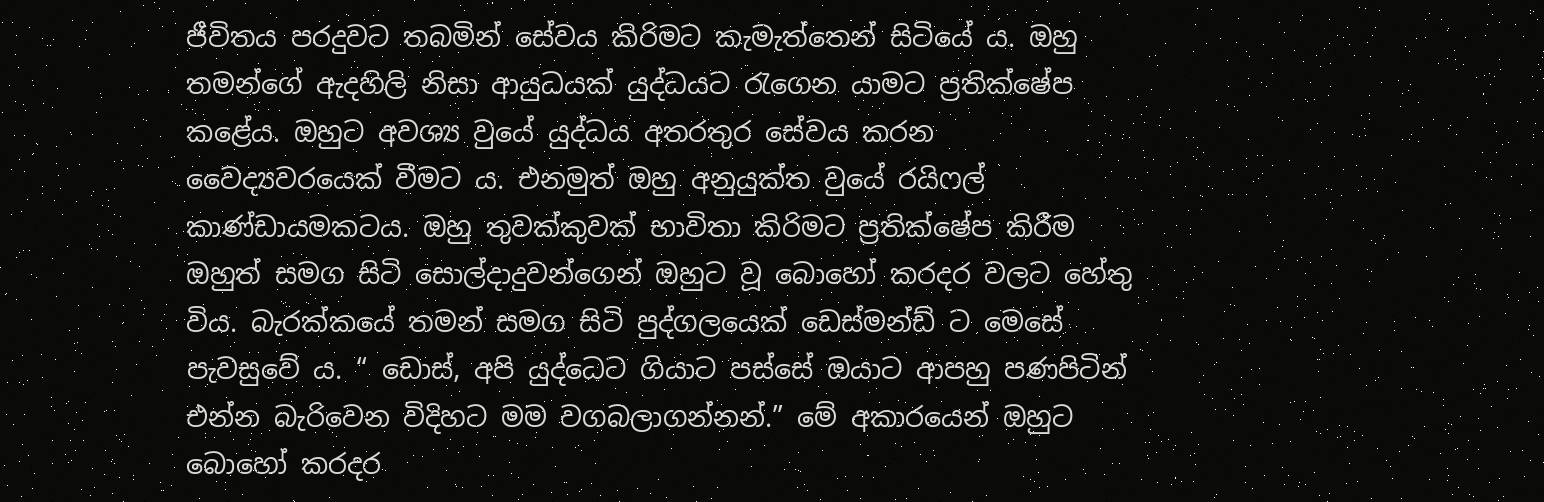ජීවිතය පරදුවට තබමින් සේවය කිරිමට කැමැත්තෙන් සිටියේ ය. ඔහු තමන්ගේ ඇදහිලි නිසා ආයුධයක් යුද්ධයට රැගෙන යාමට ප්‍රතික්ෂේප කළේය. ඔහුට අවශ්‍ය වුයේ යුද්ධය අතරතුර සේවය කරන වෛද්‍යවරයෙක් වීමට ය. එනමුත් ඔහු අනුයුක්ත වුයේ රයිෆල් කාණ්ඩායමකටය. ඔහු තුවක්කුවක් භාවිතා කිරිමට ප්‍රතික්ෂේප කිරීම ඔහුත් සමග සිටි සොල්දාදුවන්ගෙන් ඔහුට වූ බොහෝ කරදර වලට හේතු විය. බැරක්කයේ තමන් සමග සිටි පුද්ගලයෙක් ඩෙස්මන්ඩ් ට මෙසේ පැවසුවේ ය. “ ඩොස්, අපි යුද්ධෙට ගියාට පස්සේ ඔයාට ආපහු පණපිටින් එන්න බැරිවෙන විදිහට මම වගබලාගන්නන්.” මේ අකාරයෙන් ඔහුට බොහෝ කරදර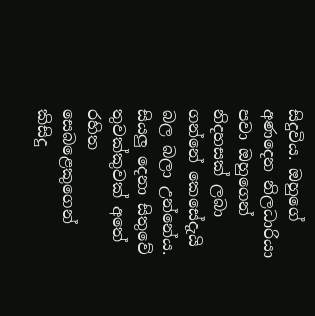සිදුවිය. ඔහුගේ අණදෙන නිලධාරියා පවා ඔහුගෙන් නිදහසක් ලබා ගන්නේ කෙසේදැයි බල බලා උන්නේය. සියලු දෙනා සිතුවේ තුවක්කුවක් අතේ රහිත සෙබළෙකුගෙන් කිසිදු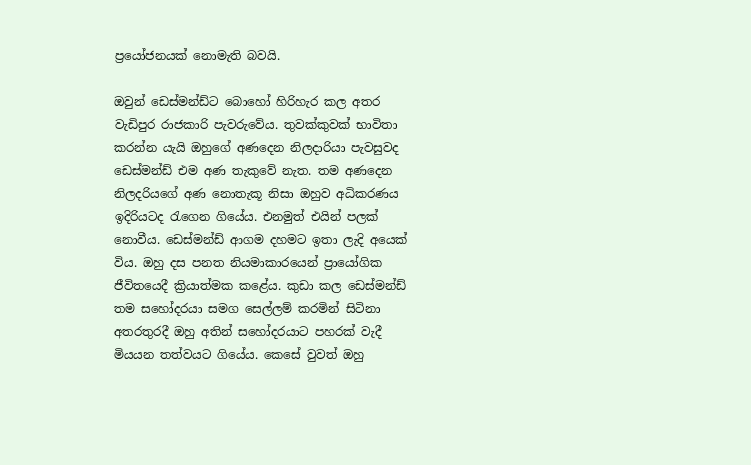ප්‍රයෝජනයක් නොමැති බවයි.

ඔවුන් ඩෙස්මන්ඩ්ට බොහෝ හිරිහැර කල අතර වැඩිපුර රාජකාරි පැවරුවේය. තුවක්කුවක් භාවිතා කරන්න යැයි ඔහුගේ අණදෙන නිලදාරියා පැවසුවද ඩෙස්මන්ඩ් එම අණ තැකුවේ නැත. තම අණදෙන නිලදරියගේ අණ නොතැකූ නිසා ඔහුව අධිකරණය ඉදිරියටද රැගෙන ගියේය. එනමුත් එයින් පලක් නොවීය. ඩෙස්මන්ඩ් ආගම දහමට ඉතා ලැදි අයෙක් විය. ඔහු දස පනත නියමාකාරයෙන් ප්‍රායෝගික ජීවිතයෙදී ක්‍රියාත්මක කළේය. කුඩා කල ඩෙස්මන්ඩ් තම සහෝදරයා සමග සෙල්ලම් කරමින් සිටිනා අතරතුරදී ඔහු අතින් සහෝදරයාට පහරක් වැදී මියයන තත්වයට ගියේය. කෙසේ වුවත් ඔහු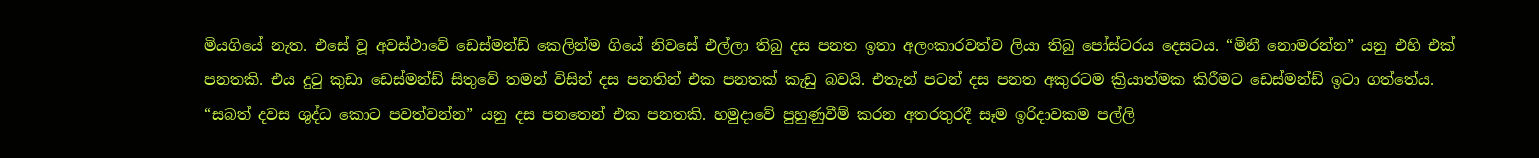මියගියේ නැත. එසේ වූ අවස්ථාවේ ඩෙස්මන්ඩ් කෙලින්ම ගියේ නිවසේ එල්ලා තිබු දස පනත ඉතා අලංකාරවත්ව ලියා තිබු පෝස්ටරය දෙසටය. “මිනී නොමරන්න” යනු එහි එක් පනතකි. එය දුටු කුඩා ඩෙස්මන්ඩ් සිතුවේ තමන් විසින් දස පනතින් එක පනතක් කැඩු බවයි. එතැන් පටන් දස පනත අකුරටම ක්‍රියාත්මක කිරීමට ඩෙස්මන්ඩ් ඉටා ගත්තේය. “සබත් දවස ශුද්ධ කොට පවත්වන්න” යනු දස පනතෙන් එක පනතකි. හමුදාවේ පුහුණුවීම් කරන අතරතුරදී සෑම ඉරිදාවකම පල්ලි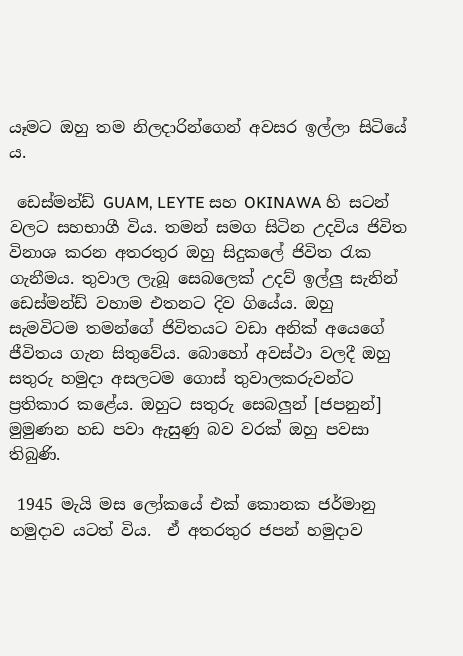යෑමට ඔහු තම නිලදාරින්ගෙන් අවසර ඉල්ලා සිටියේ ය.

 ඩෙස්මන්ඩ් GUAM, LEYTE සහ OKINAWA හි සටන් වලට සහභාගී විය. තමන් සමග සිටින උදවිය ජිවිත විනාශ කරන අතරතුර ඔහු සිදුකලේ ජිවිත රැක ගැනීමය. තුවාල ලැබූ සෙබලෙක් උදව් ඉල්ලු සැනින් ඩෙස්මන්ඩ් වහාම එතනට දිව ගියේය. ඔහු සැමවිටම තමන්ගේ ජිවිතයට වඩා අනික් අයෙගේ ජීවිතය ගැන සිතුවේය. බොහෝ අවස්ථා වලදී ඔහු සතුරු හමුදා අසලටම ගොස් තුවාලකරුවන්ට ප්‍රතිකාර කළේය. ඔහුට සතුරු සෙබලුන් [ජපනුන්] මුමුණන හඩ පවා ඇසුණු බව වරක් ඔහු පවසා තිබුණි.

 1945 මැයි මස ලෝකයේ එක් කොනක ජර්මානු හමුදාව යටත් විය.  ඒ අතරතුර ජපන් හමුදාව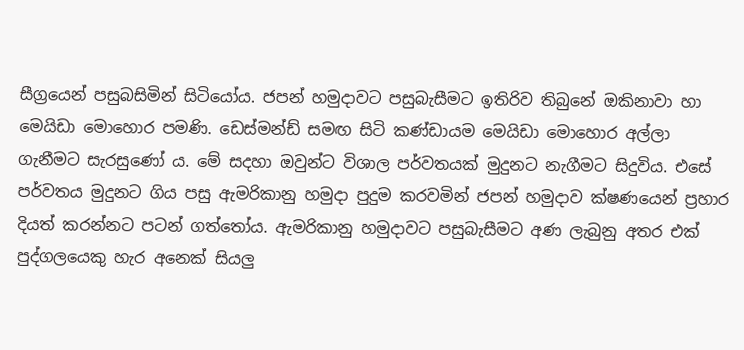සීග්‍රයෙන් පසුබසිමින් සිටියෝය. ජපන් හමුදාවට පසුබැසීමට ඉතිරිව තිබුනේ ඔකිනාවා හා මෙයිඩා මොහොර පමණි. ඩෙස්මන්ඩ් සමඟ සිටි කණ්ඩායම මෙයිඩා මොහොර අල්ලා ගැනීමට සැරසුණෝ ය. මේ සදහා ඔවුන්ට විශාල පර්වතයක් මුදුනට නැගීමට සිදුවිය. එසේ පර්වතය මුදුනට ගිය පසු ඇමරිකානු හමුදා පුදුම කරවමින් ජපන් හමුදාව ක්ෂණයෙන් ප්‍රහාර දියත් කරන්නට පටන් ගත්තෝය. ඇමරිකානු හමුදාවට පසුබැසීමට අණ ලැබුනු අතර එක් පුද්ගලයෙකු හැර අනෙක් සියලු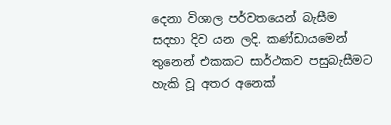දෙනා විශාල පර්වතයෙන් බැසීම සදහා දිව යන ලදි. කණ්ඩායමෙන් තුනෙන් එකකට සාර්ථකව පසුබැසීමට හැකි වූ අතර අනෙක්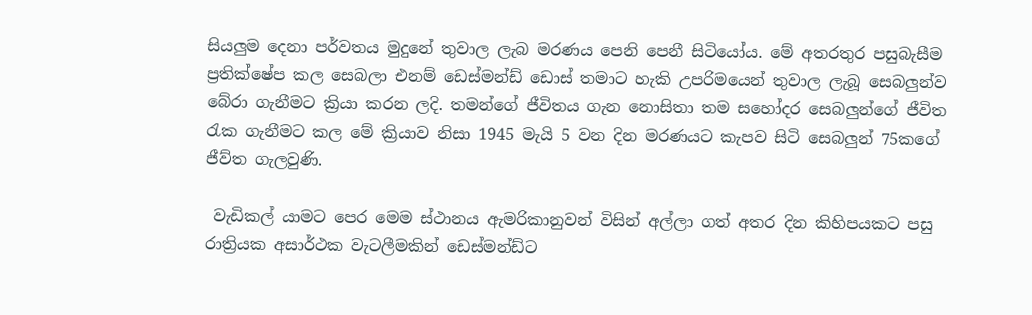සියලුම දෙනා පර්වතය මුදුනේ තුවාල ලැබ මරණය පෙනි පෙනී සිටියෝය. මේ අතරතුර පසුබැසීම ප්‍රතික්ෂේප කල සෙබලා එනම් ඩෙස්මන්ඩ් ඩොස් තමාට හැකි උපරිමයෙන් තුවාල ලැබූ සෙබලුන්ව බේරා ගැනීමට ක්‍රියා කරන ලදි. තමන්ගේ ජීවිතය ගැන නොසිතා තම සහෝදර සෙබලුන්ගේ ජීවිත රැක ගැනීමට කල මේ ක්‍රියාව නිසා 1945 මැයි 5 වන දින මරණයට කැපව සිටි සෙබලුන් 75කගේ ජීව්ත ගැලවුණි.

 වැඩිකල් යාමට පෙර මෙම ස්ථානය ඇමරිකානුවන් විසින් අල්ලා ගත් අතර දින කිහිපයකට පසු රාත්‍රියක අසාර්ථක වැටලීමකින් ඩෙස්මන්ඩ්ට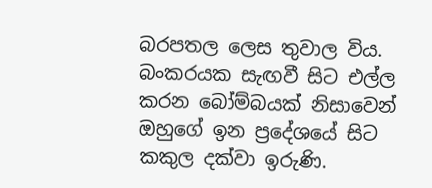බරපතල ලෙස තුවාල විය. බංකරයක සැඟවී සිට එල්ල කරන බෝම්බයක් නිසාවෙන් ඔහුගේ ඉන ප්‍රදේශයේ සිට කකුල දක්වා ඉරුණි.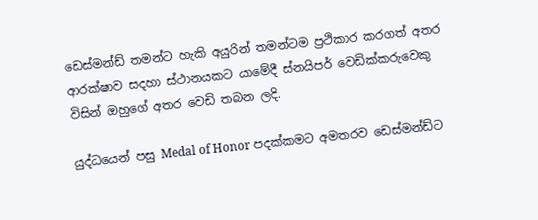ඩෙස්මන්ඩ් තමන්ට හැකි අයුරින් තමන්ටම ප්‍රථිකාර කරගත් අතර ආරක්ෂාව සදහා ස්ථානයකට යාමේදී ස්නයිපර් වෙඩික්කරුවෙකු විසින් ඔහුගේ අතර වෙඩි තබන ලදි.

යුද්ධයෙන් පසු Medal of Honor පදක්කමට අමතරව ඩෙස්මන්ඩ්ට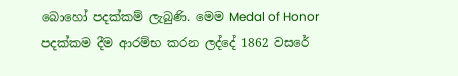බොහෝ පදක්කම් ලැබුණි. මෙම Medal of Honor පදක්කම දීම ආරම්භ කරන ලද්දේ 1862 වසරේ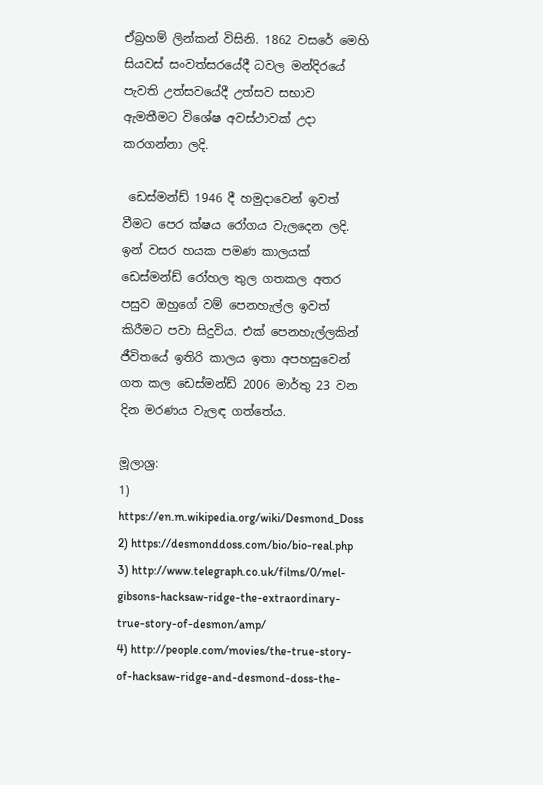ඒබ්‍රහම් ලින්කන් විසිනි. 1862 වසරේ මෙහි සියවස් සංවත්සරයේදී ධවල මන්දිරයේ පැවති උත්සවයේදී උත්සව සභාව ඇමතීමට විශේෂ අවස්ථාවක් උදා කරගන්නා ලදි.

 ඩෙස්මන්ඩ් 1946 දී හමුදාවෙන් ඉවත් වීමට පෙර ක්ෂය රෝගය වැලදෙන ලදි. ඉන් වසර හයක පමණ කාලයක් ඩෙස්මන්ඩ් රෝහල තුල ගතකල අතර පසුව ඔහුගේ වම් පෙනහැල්ල ඉවත් කිරීමට පවා සිදුවිය. එක් පෙනහැල්ලකින් ජීවිතයේ ඉතිරි කාලය ඉතා අපහසුවෙන් ගත කල ඩෙස්මන්ඩ් 2006 මාර්තු 23 වන දින මරණය වැලඳ ගත්තේය.

මූලාශ්‍ර:
1) https://en.m.wikipedia.org/wiki/Desmond_Doss
2) https://desmonddoss.com/bio/bio-real.php
3) http://www.telegraph.co.uk/films/0/mel-gibsons-hacksaw-ridge-the-extraordinary-true-story-of-desmon/amp/
4) http://people.com/movies/the-true-story-of-hacksaw-ridge-and-desmond-doss-the-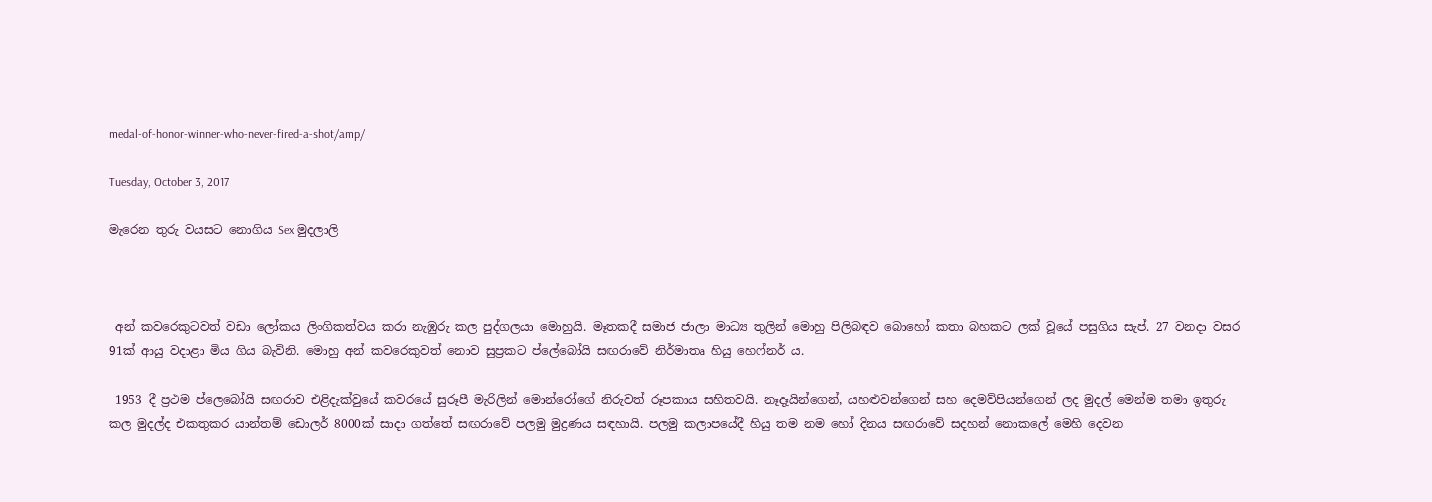medal-of-honor-winner-who-never-fired-a-shot/amp/

Tuesday, October 3, 2017

මැරෙන තුරු වයසට නොගිය Sex මුදලාලි



 අන් කවරෙකුටවත් වඩා ලෝකය ලිංගිකත්වය කරා නැඹුරු කල පුද්ගලයා මොහුයි. මෑතකදී සමාජ ජාලා මාධ්‍ය තුලින් මොහු පිලිබඳව බොහෝ කතා බහකට ලක් වූයේ පසුගිය සැප්. 27 වනදා වසර 91ක් ආයු වදාළා මිය ගිය බැවිනි. මොහු අන් කවරෙකුවත් නොව සුප්‍රකට ප්ලේබෝයි සඟරාවේ නිර්මාතෘ හියු හෙෆ්නර් ය.

 1953 දී ප්‍රථම ප්ලෙබෝයි සඟරාව එළිදැක්වුයේ කවරයේ සුරූපී මැරිලින් මොන්රෝගේ නිරුවත් රූපකාය සහිතවයි. නෑදෑයින්ගෙන්, යහළුවන්ගෙන් සහ දෙමව්පියන්ගෙන් ලද මුදල් මෙන්ම තමා ඉතුරු කල මුදල්ද එකතුකර යාන්තම් ඩොලර් 8000ක් සාදා ගත්තේ සඟරාවේ පලමු මුද්‍රණය සඳහායි. පලමු කලාපයේදී හියු තම නම හෝ දිනය සඟරාවේ සදහන් නොකලේ මෙහි දෙවන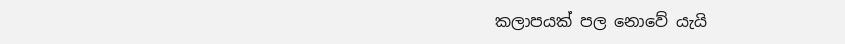කලාපයක් පල නොවේ යැයි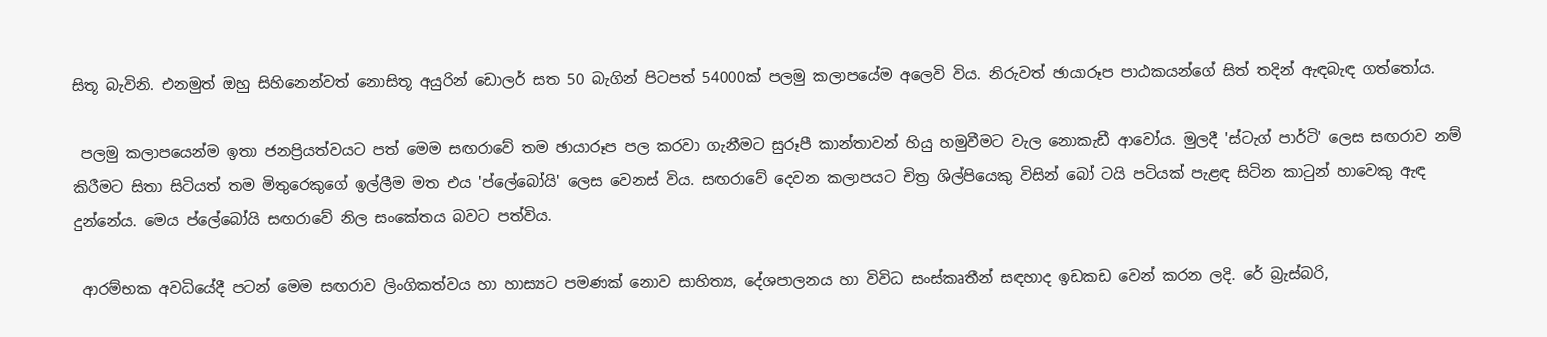සිතූ බැවිනි. එනමුත් ඔහු සිහිනෙන්වත් නොසිතූ අයුරින් ඩොලර් සත 50 බැගින් පිටපත් 54000ක් පලමු කලාපයේම අලෙවි විය. නිරුවත් ඡායාරූප පාඨකයන්ගේ සිත් තදින් ඇඳබැඳ ගත්තෝය.

 පලමු කලාපයෙන්ම ඉතා ජනප්‍රියත්වයට පත් මෙම සඟරාවේ තම ඡායාරූප පල කරවා ගැනීමට සුරූපී කාන්තාවන් හියු හමුවීමට වැල නොකැඩී ආවෝය. මුලදී 'ස්ටැග් පාර්ටි' ලෙස සඟරාව නම් කිරීමට සිතා සිටියත් තම මිතුරෙකුගේ ඉල්ලීම මත එය 'ප්ලේබෝයි' ලෙස වෙනස් විය. සඟරාවේ දෙවන කලාපයට චිත්‍ර ශිල්පියෙකු විසින් බෝ ටයි පටියක් පැළඳ සිටින කාටුන් හාවෙකු ඇඳ දුන්නේය. මෙය ප්ලේබෝයි සඟරාවේ නිල සංකේතය බවට පත්විය.

 ආරම්භක අවධියේදී පටන් මෙම සඟරාව ලිංගිකත්වය හා හාස්‍යට පමණක් නොව සාහිත්‍ය, දේශපාලනය හා විවිධ සංස්කෘතීන් සඳහාද ඉඩකඩ වෙන් කරන ලදි. රේ බ්‍රැස්බරි,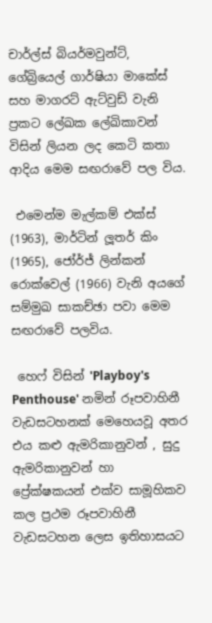චාර්ල්ස් බියර්මවුන්ට්, ගේබ්‍රියෙල් ගාර්ෂියා මාකේස් සහ මාගරට් ඇට්වුඩ් වැනි ප්‍රකට ලේඛක ලේඛිකාවන් විසින් ලියන ලද කෙටි කතා ආදිය මෙම සඟරාවේ පල විය.

 එමෙන්ම මැල්කම් එක්ස් (1963), මාර්ටින් ලූතර් කිං (1965), ජෝර්ජ් ලින්කන් රොක්වෙල් (1966) වැනි අයගේ සම්මුඛ සාකච්ඡා පවා මෙම සඟරාවේ පලවිය.

 හෙෆ් විසින් 'Playboy's Penthouse' නමින් රූපවාහිනී වැඩසටහනක් මෙහෙයවූ අතර එය කළු ඇමරිකානුවන් , සුදු ඇමරිකානුවන් හා ප්‍රේක්ෂකයන් එක්ව සාමූහිකව කල ප්‍රථම රූපවාහිනී වැඩසටහන ලෙස ඉතිහාසයට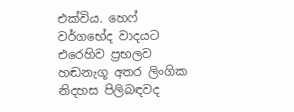එක්විය. හෙෆ් වර්ගභේද වාදයට එරෙහිව ප්‍රභලව හඬනැගූ අතර ලිංගික නිදහස පිලිබඳවද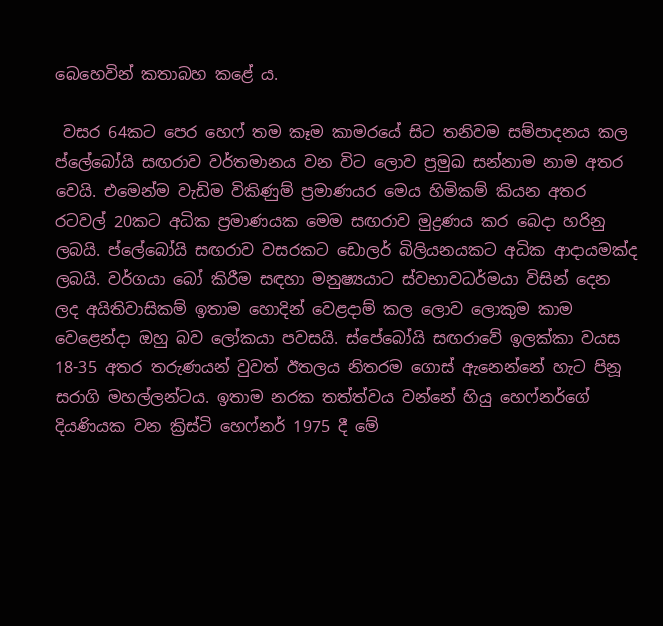බෙහෙවින් කතාබහ කළේ ය.

 වසර 64කට පෙර හෙෆ් තම කෑම කාමරයේ සිට තනිවම සම්පාදනය කල ප්ලේබෝයි සඟරාව වර්තමානය වන විට ලොව ප්‍රමුඛ සන්නාම නාම අතර වෙයි. එමෙන්ම වැඩිම විකිණුම් ප්‍රමාණයර මෙය හිමිකම් කියන අතර රටවල් 20කට අධික ප්‍රමාණයක මෙම සඟරාව මුද්‍රණය කර බෙදා හරිනු ලබයි. ප්ලේබෝයි සඟරාව වසරකට ඩොලර් බිලියනයකට අධික ආදායමක්ද ලබයි. වර්ගයා බෝ කිරීම සඳහා මනුෂ්‍යයාට ස්වභාවධර්මයා විසින් දෙන ලද අයිතිවාසිකම් ඉතාම හොදින් වෙළදාම් කල ලොව ලොකුම කාම වෙළෙන්දා ඔහු බව ලෝකයා පවසයි. ස්පේබෝයි සඟරාවේ ඉලක්කා වයස 18-35 අතර තරුණයන් වුවත් ඊතලය නිතරම ගොස් ඇනෙන්නේ හැට පිනූ සරාගි මහල්ලන්ටය. ඉතාම නරක තත්ත්වය වන්නේ හියු හෙෆ්නර්ගේ දියණියක වන ක්‍රිස්ටි හෙෆ්නර් 1975 දී මේ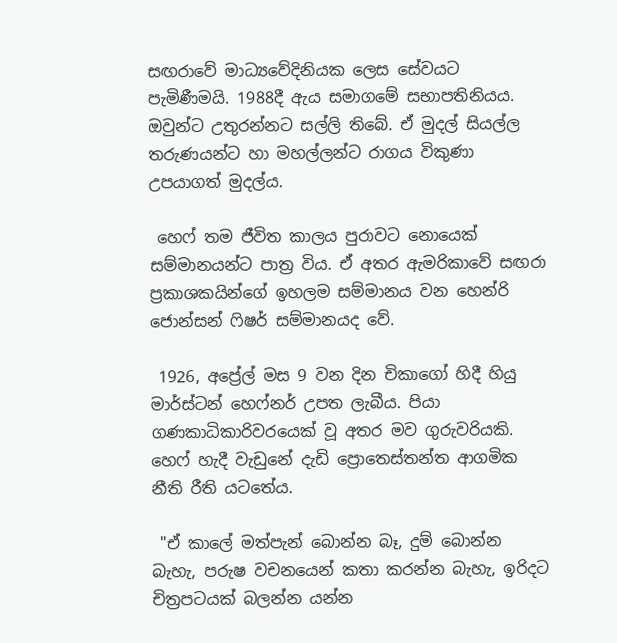සඟරාවේ මාධ්‍යවේදිනියක ලෙස සේවයට පැමිණීමයි. 1988දී ඇය සමාගමේ සභාපතිනියය. ඔවුන්ට උතුරන්නට සල්ලි තිබේ. ඒ මුදල් සියල්ල තරුණයන්ට හා මහල්ලන්ට රාගය විකුණා උපයාගත් මුදල්ය.

 හෙෆ් තම ජීවිත කාලය පුරාවට නොයෙක් සම්මානයන්ට පාත්‍ර විය. ඒ අතර ඇමරිකාවේ සඟරා ප්‍රකාශකයින්ගේ ඉහලම සම්මානය වන හෙන්රි ජොන්සන් ෆිෂර් සම්මානයද වේ.

 1926, අප්‍රේල් මස 9 වන දින චිකාගෝ හිදී හියු මාර්ස්ටන් හෙෆ්නර් උපත ලැබීය. පියා ගණකාධිකාරිවරයෙක් වූ අතර මව ගුරුවරියකි. හෙෆ් හැදී වැඩුනේ දැඩි ප්‍රොතෙස්තන්ත ආගමික නීති රීති යටතේය.

 "ඒ කාලේ මත්පැන් බොන්න බෑ, දුම් බොන්න බැහැ, පරුෂ වචනයෙන් කතා කරන්න බැහැ, ඉරිදට චිත්‍රපටයක් බලන්න යන්න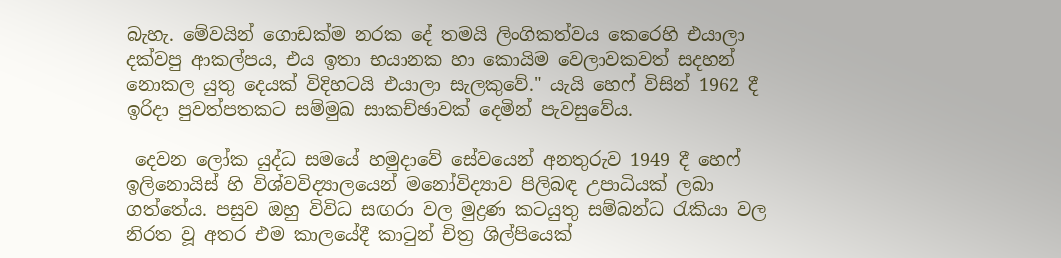බැහැ. මේවයින් ගොඩක්ම නරක දේ තමයි ලිංගිකත්වය කෙරෙහි එයාලා දක්වපු ආකල්පය, එය ඉතා භයානක හා කොයිම වෙලාවකවත් සදහන් නොකල යුතු දෙයක් විදිහටයි එයාලා සැලකුවේ." යැයි හෙෆ් විසින් 1962 දී ඉරිදා පුවත්පතකට සම්මුඛ සාකච්ඡාවක් දෙමින් පැවසුවේය.

 දෙවන ලෝක යුද්ධ සමයේ හමුදාවේ සේවයෙන් අනතුරුව 1949 දී හෙෆ් ඉලිනොයිස් හි විශ්වවිද්‍යාලයෙන් මනෝවිද්‍යාව පිලිබඳ උපාධියක් ලබා ගත්තේය. පසුව ඔහු විවිධ සඟරා වල මුද්‍රණ කටයුතු සම්බන්ධ රැකියා වල නිරත වූ අතර එම කාලයේදී කාටුන් චිත්‍ර ශිල්පියෙක්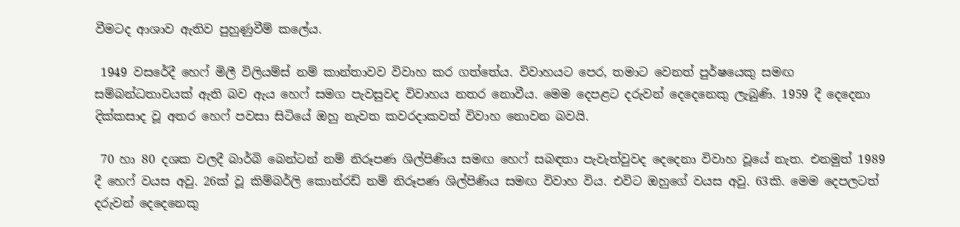වීමටද ආශාව ඇතිව පුහුණුවීම් කලේය.

 1949 වසරේදී හෙෆ් මිලී විලියම්ස් නම් කාන්තාවව විවාහ කර ගත්තේය. විවාහයට පෙර, තමාට වෙනත් පුර්ෂයෙකු සමඟ සම්බන්ධතාවයක් ඇති බව ඇය හෙෆ් සමග පැවසුවද විවාහය නතර නොවීය. මෙම දෙපළට දරුවන් දෙදෙනෙකු ලැබුණි. 1959 දී දෙදෙනා දික්කසාද වූ අතර හෙෆ් පවසා සිටියේ ඔහු නැවත කවරදාකවත් විවාහ නොවන බවයි.

 70 හා 80 දශක වලදී බාර්බි බෙන්ටන් නම් නිරූපණ ශිල්පිණිය සමඟ හෙෆ් සබඳතා පැවැත්වුවද දෙදෙනා විවාහ වූයේ නැත. එනමුත් 1989 දී හෙෆ් වයස අවු. 26ක් වූ කිම්බර්ලි කොන්රඩ් නම් නිරූපණ ශිල්පිණිය සමඟ විවාහ විය. එවිට ඔහුගේ වයස අවු. 63කි. මෙම දෙපලටත් දරුවන් දෙදෙනෙකු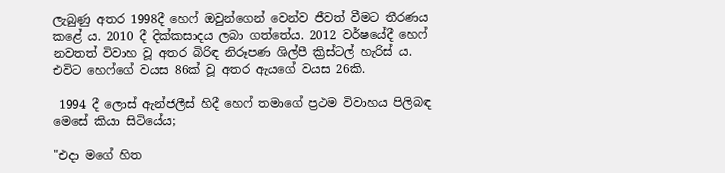ලැබුණු අතර 1998දී හෙෆ් ඔවුන්ගෙන් වෙන්ව ජීවත් වීමට තීරණය කළේ ය. 2010 දී දික්කසාදය ලබා ගත්තේය. 2012 වර්ෂයේදී හෙෆ් නවතත් විවාහ වූ අතර බිරිඳ නිරූපණ ශිල්පී ක්‍රිස්ටල් හැරිස් ය. එවිට හෙෆ්ගේ වයස 86ක් වූ අතර ඇයගේ වයස 26කි.

 1994 දී ලොස් ඇන්ජලීස් හිදී හෙෆ් තමාගේ ප්‍රථම විවාහය පිලිබඳ මෙසේ කියා සිටියේය;

"එදා මගේ හිත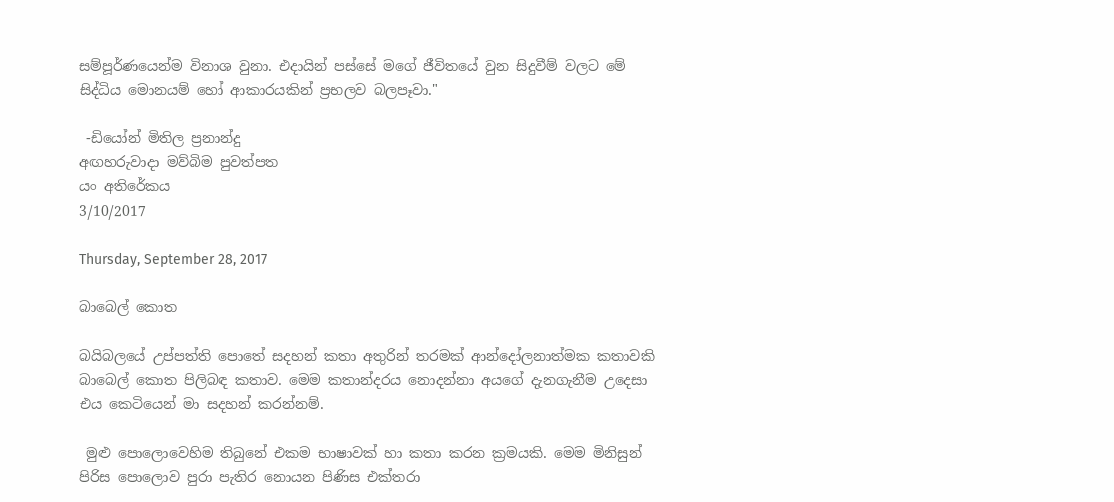සම්පූර්ණයෙන්ම විනාශ වුනා. එදායින් පස්සේ මගේ ජීවිතයේ වුන සිදුවීම් වලට මේ සිද්ධිය මොනයම් හෝ ආකාරයකින් ප්‍රභලව බලපෑවා."

 -ඩියෝන් මිතිල ප්‍රනාන්දු
අඟහරුවාදා මව්බිම පුවත්පත
යං අතිරේකය
3/10/2017

Thursday, September 28, 2017

බාබෙල් කොත

බයිබලයේ උප්පත්ති පොතේ සදහන් කතා අතුරින් තරමක් ආන්දෝලනාත්මක කතාවකි බාබෙල් කොත පිලිබඳ කතාව. මෙම කතාන්දරය නොදන්නා අයගේ දැනගැනීම උදෙසා එය කෙටියෙන් මා සදහන් කරන්නම්.

 මුළු පොලොවෙහිම තිබුනේ එකම භාෂාවක් හා කතා කරන ක්‍රමයකි. මෙම මිනිසුන් පිරිස පොලොව පුරා පැතිර නොයන පිණිස එක්තරා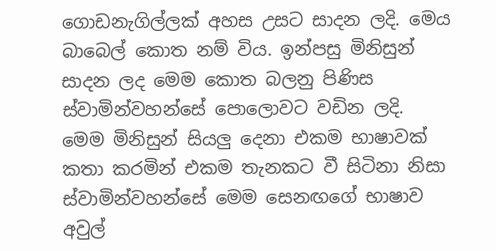ගොඩනැගිල්ලක් අහස උසට සාදන ලදි. මෙය බාබෙල් කොත නම් විය. ඉන්පසු මිනිසුන් සාදන ලද මෙම කොත බලනු පිණිස ස්වාමින්වහන්සේ පොලොවට වඩින ලදි. මෙම මිනිසුන් සියලු දෙනා එකම භාෂාවක් කතා කරමින් එකම තැනකට වී සිටිනා නිසා ස්වාමින්වහන්සේ මෙම සෙනඟගේ භාෂාව අවුල්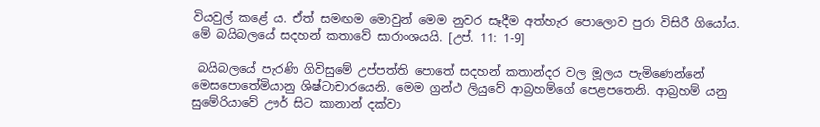වියවුල් කළේ ය. ඒත් සමඟම මොවුන් මෙම නුවර සෑදීම අත්හැර පොලොව පුරා විසිරී ගියෝය. මේ බයිබලයේ සදහන් කතාවේ සාරාංශයයි. [උප්. 11: 1-9]

 බයිබලයේ පැරණි ගිවිසුමේ උප්පත්ති පොතේ සදහන් කතාන්දර වල මූලය පැමිණෙන්නේ මෙසපොතේමියානු ශිෂ්ටාචාරයෙනි. මෙම ග්‍රන්ථ ලියුවේ ආබ්‍රහම්ගේ පෙළපතෙනි. ආබ්‍රහම් යනු සුමේරියාවේ ඌර් සිට කානාන් දක්වා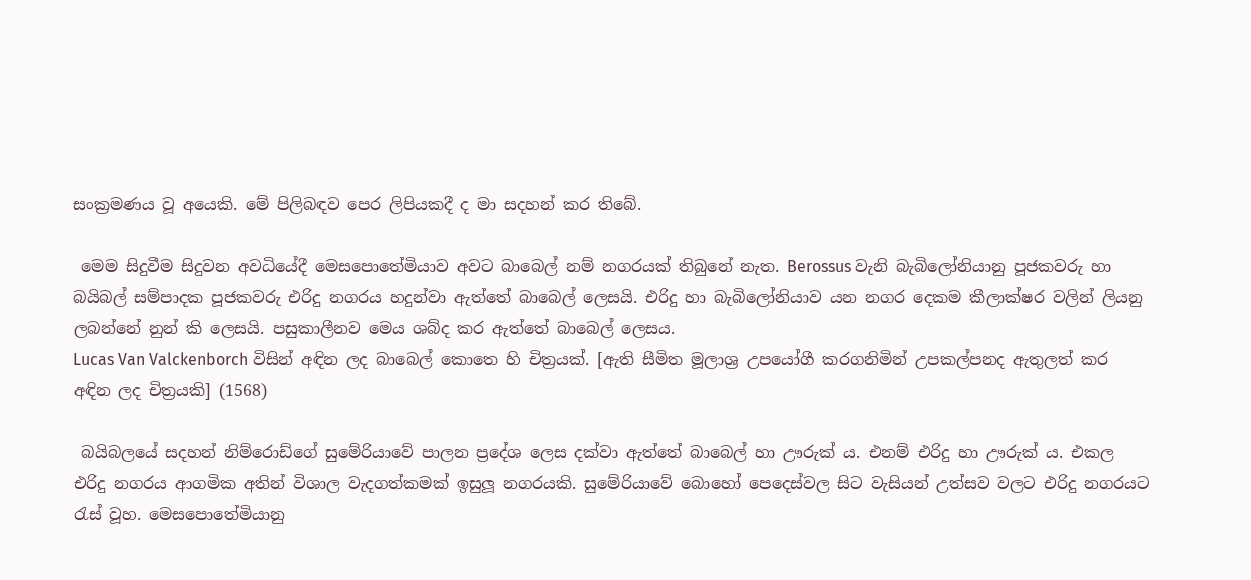සංක්‍රමණය වූ අයෙකි. මේ පිලිබඳව පෙර ලිපියකදී ද මා සදහන් කර තිබේ.

 මෙම සිදුවීම සිදුවන අවධියේදී මෙසපොතේමියාව අවට බාබෙල් නම් නගරයක් තිබුනේ නැත. Berossus වැනි බැබිලෝනියානු පූජකවරු හා බයිබල් සම්පාදක පූජකවරු එරිදු නගරය හදුන්වා ඇත්තේ බාබෙල් ලෙසයි. එරිදු හා බැබිලෝනියාව යන නගර දෙකම කීලාක්ෂර වලින් ලියනු ලබන්නේ නුන් කි ලෙසයි. පසුකාලීනව මෙය ශබ්ද කර ඇත්තේ බාබෙල් ලෙසය.
Lucas Van Valckenborch විසින් අඳින ලද බාබෙල් කොතෙ හි චිත්‍රයක්. [ඇති සීමිත මූලාශ්‍ර උපයෝගී කරගනිමින් උපකල්පනද ඇතුලත් කර අඳින ලද චිත්‍රයකි] (1568)

 බයිබලයේ සදහන් නිම්රොඩ්ගේ සුමේරියාවේ පාලන ප්‍රදේශ ලෙස දක්වා ඇත්තේ බාබෙල් හා ඌරුක් ය. එනම් එරිදු හා ඌරුක් ය. එකල එරිදු නගරය ආගමික අතින් විශාල වැදගත්කමක් ඉසුලූ නගරයකි. සුමේරියාවේ බොහෝ පෙදෙස්වල සිට වැසියන් උත්සව වලට එරිදු නගරයට රැස් වූහ. මෙසපොතේමියානු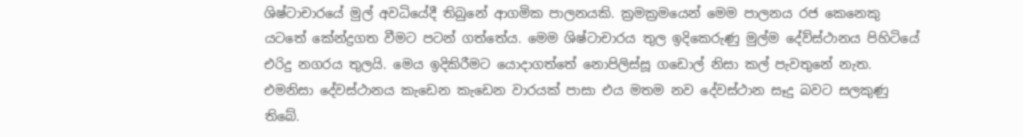ශිෂ්ටාචාරයේ මුල් අවධියේදී තිබුනේ ආගමික පාලනයකි. ක්‍රමක්‍රමයෙන් මෙම පාලනය රජ කෙනෙකු යටතේ කේන්ද්‍රගත වීමට පටන් ගත්තේය. මෙම ශිෂ්ටාචාරය තුල ඉදිකෙරුණු මුල්ම දේව්ස්ථානය පිහිටියේ එරිදු නගරය තුලයි. මෙය ඉදිකිරීමට යොදාගත්තේ නොපිලිස්සූ ගඩොල් නිසා කල් පැවතුනේ නැත. එමනිසා දේවස්ථානය කැඩෙන කැඩෙන වාරයක් පාසා එය මතම නව දේවස්ථාන සෑදු බවට සලකුණු තිබේ.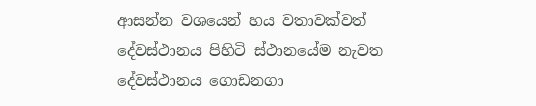ආසන්න වශයෙන් හය වතාවක්වත් දේවස්ථානය පිහිටි ස්ථානයේම නැවත දේවස්ථානය ගොඩනගා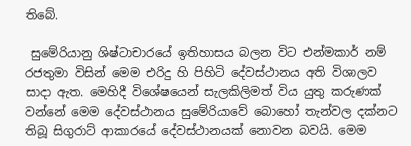තිබේ.

 සුමේරියානු ශිෂ්ටාචාරයේ ඉතිහාසය බලන විට එන්මකාර් නම් රජතුමා විසින් මෙම එරිදු හි පිහිටි දේවස්ථානය අති විශාලව සාදා ඇත. මෙහිදී විශේෂයෙන් සැලකිලිමත් විය යුතු කරුණක් වන්නේ මෙම දේවස්ථානය සුමේරියාවේ බොහෝ තැන්වල දක්නට තිබූ සිගුරාට් ආකාරයේ දේවස්ථානයක් නොවන බවයි. මෙම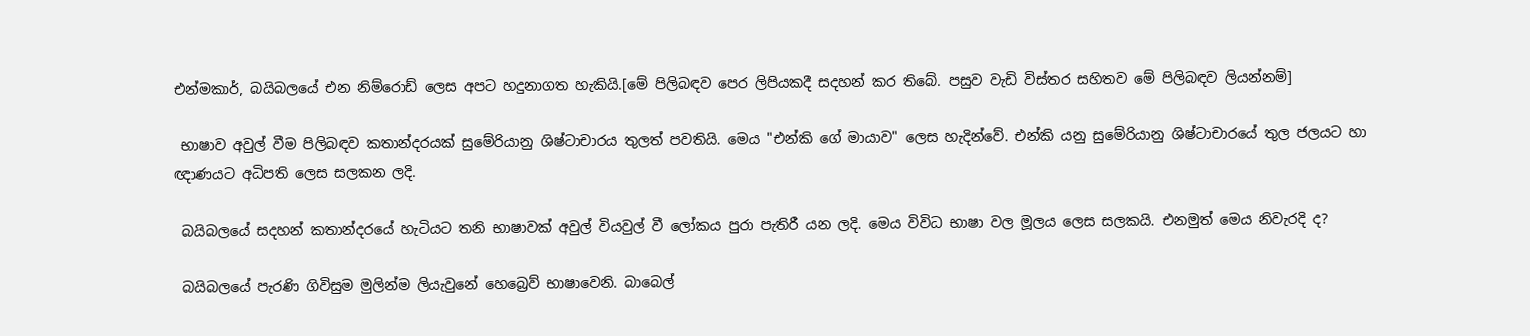එන්මකාර්, බයිබලයේ එන නිම්රොඩ් ලෙස අපට හදුනාගත හැකියි.[මේ පිලිබඳව පෙර ලිපියකදී සදහන් කර තිබේ. පසුව වැඩි විස්තර සහිතව මේ පිලිබඳව ලියන්නම්]

 භාෂාව අවුල් වීම පිලිබඳව කතාන්දරයක් සුමේරියානු ශිෂ්ටාචාරය තුලත් පවතියි. මෙය "එන්කි ගේ මායාව" ලෙස හැදින්වේ. එන්කි යනු සුමේරියානු ශිෂ්ටාචාරයේ තුල ජලයට හා ඥාණයට අධිපති ලෙස සලකන ලදි.

 බයිබලයේ සදහන් කතාන්දරයේ හැටියට තනි භාෂාවක් අවුල් වියවුල් වී ලෝකය පුරා පැතිරී යන ලදි. මෙය විවිධ භාෂා වල මූලය ලෙස සලකයි. එනමුත් මෙය නිවැරදි ද?

 බයිබලයේ පැරණි ගිවිසුම මුලින්ම ලියැවුනේ හෙබ්‍රෙව් භාෂාවෙනි. බාබෙල්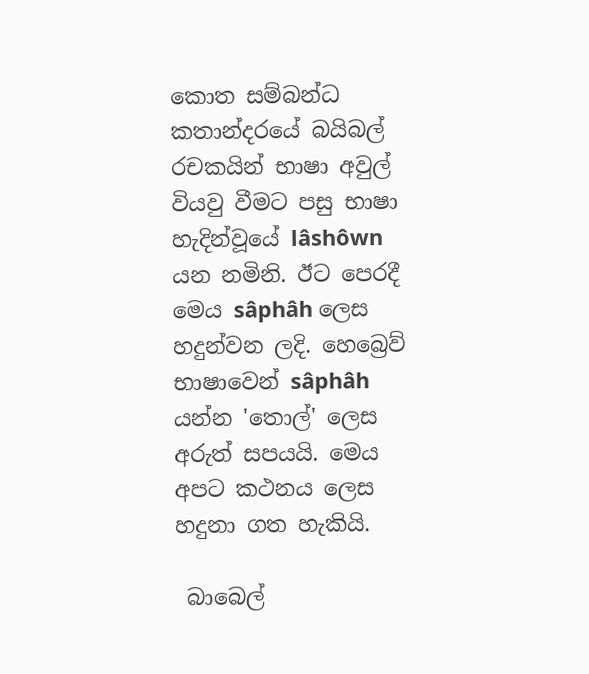කොත සම්බන්ධ කතාන්දරයේ බයිබල් රචකයින් භාෂා අවුල් වියවු වීමට පසු භාෂා හැදින්වූයේ lâshôwn යන නමිනි. ඊට පෙරදී මෙය sâphâh ලෙස හදුන්වන ලදි. හෙබ්‍රෙව් භාෂාවෙන් sâphâh යන්න 'තොල්' ලෙස අරුත් සපයයි. මෙය අපට කථනය ලෙස හදුනා ගත හැකියි.

 බාබෙල්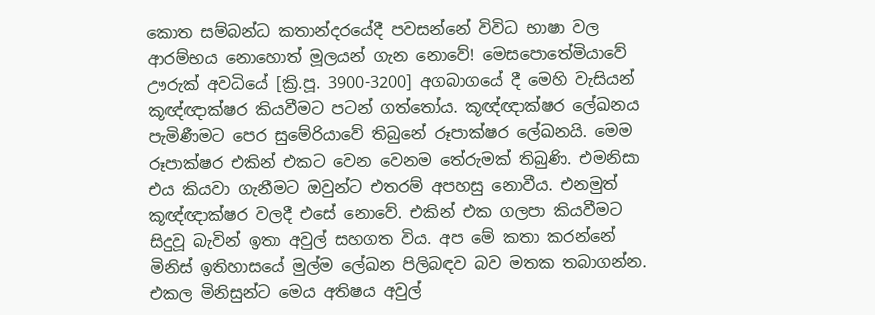කොත සම්බන්ධ කතාන්දරයේදී පවසන්නේ විවිධ භාෂා වල ආරම්භය නොහොත් මූලයන් ගැන නොවේ! මෙසපොතේමියාවේ ඌරුක් අවධියේ [ක්‍රි.පූ. 3900-3200] අගබාගයේ දී මෙහි වැසියන් කූඥ්ඥාක්ෂර කියවීමට පටන් ගත්තෝය. කූඥ්ඥාක්ෂර ලේඛනය පැමිණීමට පෙර සුමේරියාවේ තිබුනේ රූපාක්ෂර ලේඛනයි. මෙම රූපාක්ෂර එකින් එකට වෙන වෙනම තේරුමක් තිබුණි. එමනිසා එය කියවා ගැනීමට ඔවුන්ට එතරම් අපහසු නොවීය. එනමුත් කූඥ්ඥාක්ෂර වලදී එසේ නොවේ. එකින් එක ගලපා කියවීමට සිදුවූ බැවින් ඉතා අවුල් සහගත විය. අප මේ කතා කරන්නේ මිනිස් ඉතිහාසයේ මුල්ම ලේඛන පිලිබඳව බව මතක තබාගන්න. එකල මිනිසුන්ට මෙය අතිෂය අවුල්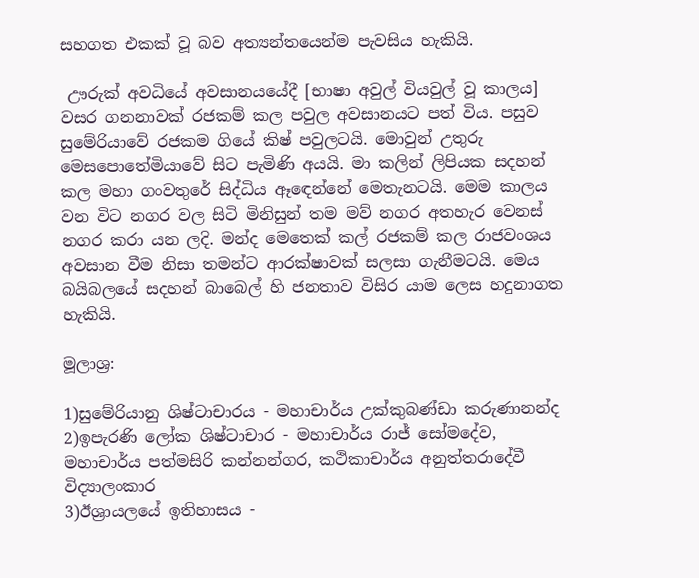සහගත එකක් වූ බව අත්‍යන්තයෙන්ම පැවසිය හැකියි.

 ඌරුක් අවධියේ අවසානයයේදී [භාෂා අවුල් වියවුල් වූ කාලය] වසර ගනනාවක් රජකම් කල පවුල අවසානයට පත් විය. පසුව සුමේරියාවේ රජකම ගියේ කිෂ් පවුලටයි. මොවුන් උතුරු මෙසපොතේමියාවේ සිට පැමිණි අයයි. මා කලින් ලිපියක සදහන් කල මහා ගංවතුරේ සිද්ධිය ඈඳෙන්නේ මෙතැනටයි. මෙම කාලය වන විට නගර වල සිටි මිනිසුන් තම මව් නගර අතහැර වෙනස් නගර කරා යන ලදි. මන්ද මෙතෙක් කල් රජකම් කල රාජවංශය අවසාන වීම නිසා තමන්ට ආරක්ෂාවක් සලසා ගැනීමටයි. මෙය බයිබලයේ සදහන් බාබෙල් හි ජනතාව විසිර යාම ලෙස හදුනාගත හැකියි.

මූලාශ්‍ර:

1)සුමේරියානු ශිෂ්ටාචාරය - මහාචාර්ය උක්කුබණ්ඩා කරුණානන්ද
2)ඉපැරණි ලෝක ශිෂ්ටාචාර - මහාචාර්ය රාජ් සෝමදේව, මහාචාර්ය පත්මසිරි කන්නන්ගර, කථිකාචාර්ය අනුත්තරාදේවී විද්‍යාලංකාර
3)ඊශ්‍රායලයේ ඉතිහාසය -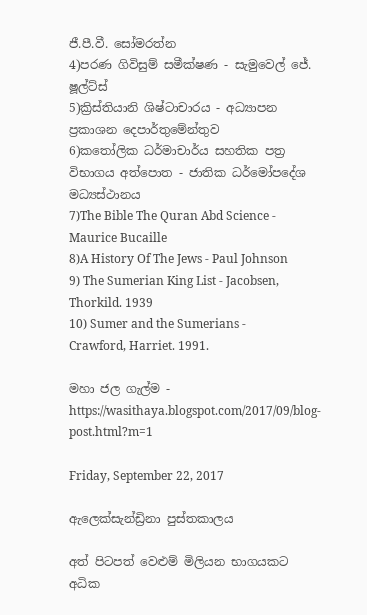ජී.පී.වී. සෝමරත්න
4)පරණ ගිවිසුම් සමීක්ෂණ - සැමුවෙල් ජේ. ෂූල්ට්ස්
5)ක්‍රිස්තියානි ශිෂ්ටාචාරය - අධ්‍යාපන ප්‍රකාශන දෙපාර්තුමේන්තුව
6)කතෝලික ධර්මාචාර්ය සහතික පත්‍ර විභාගය අත්පොත - ජාතික ධර්මෝපදේශ මධ්‍යස්ථානය
7)The Bible The Quran Abd Science - Maurice Bucaille
8)A History Of The Jews - Paul Johnson
9) The Sumerian King List - Jacobsen, Thorkild. 1939
10) Sumer and the Sumerians - Crawford, Harriet. 1991.

මහා ජල ගැල්ම - https://wasithaya.blogspot.com/2017/09/blog-post.html?m=1

Friday, September 22, 2017

ඇලෙක්සැන්ඩ්‍රිනා පුස්තකාලය

අත් පිටපත් වෙළුම් මිලියන භාගයකට අධික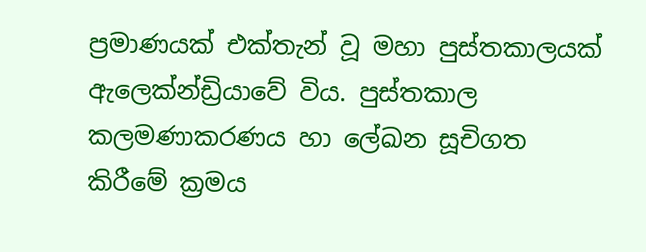ප්‍රමාණයක් එක්තැන් වූ මහා පුස්තකාලයක් ඇලෙක්න්ඩ්‍රියාවේ විය. පුස්තකාල කලමණාකරණය හා ලේඛන සූචිගත කිරීමේ ක්‍රමය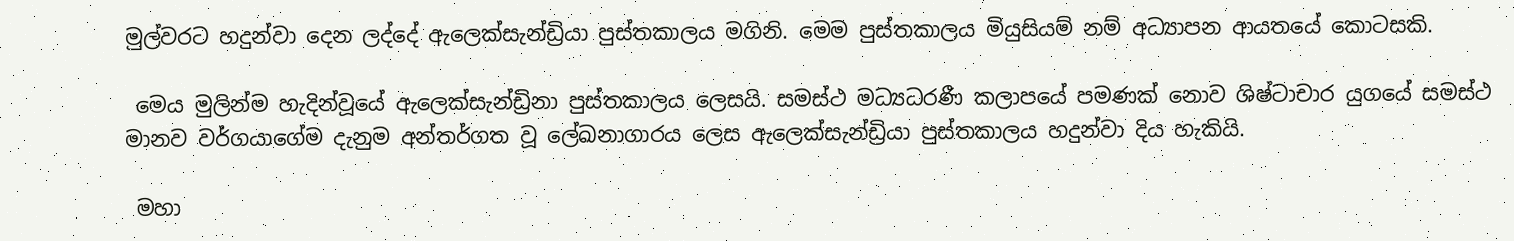මුල්වරට හදුන්වා දෙන ලද්දේ ඇලෙක්සැන්‍ඩ්‍රියා පුස්තකාලය මගිනි. මෙම පුස්තකාලය මියුසියම් නම් අධ්‍යාපන ආයතයේ කොටසකි.

 මෙය මුලින්ම හැදින්වූයේ ඇලෙක්සැන්ඩ්‍රිනා පුස්තකාලය ලෙසයි. සමස්ථ මධ්‍යධරණී කලාපයේ පමණක් නොව ශිෂ්ටාචාර යුගයේ සමස්ථ මානව වර්ගයාගේම දැනුම අන්තර්ගත වූ ලේඛනාගාරය ලෙස ඇලෙක්සැන්ඩ්‍රියා පුස්තකාලය හදුන්වා දිය හැකියි.

 මහා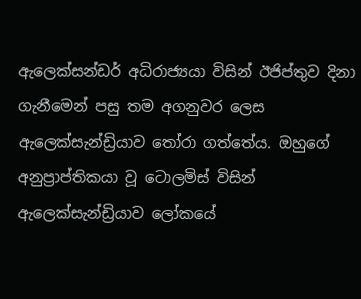ඇලෙක්සන්ඩර් අධිරාජ්‍යයා විසින් ඊජිප්තුව දිනා ගැනීමෙන් පසු තම අගනුවර ලෙස ඇලෙක්සැන්ඩ්‍රියාව තෝරා ගත්තේය. ඔහුගේ අනුප්‍රාප්තිකයා වූ ටොලමිස් විසින් ඇලෙක්සැන්ඩ්‍රියාව ලෝකයේ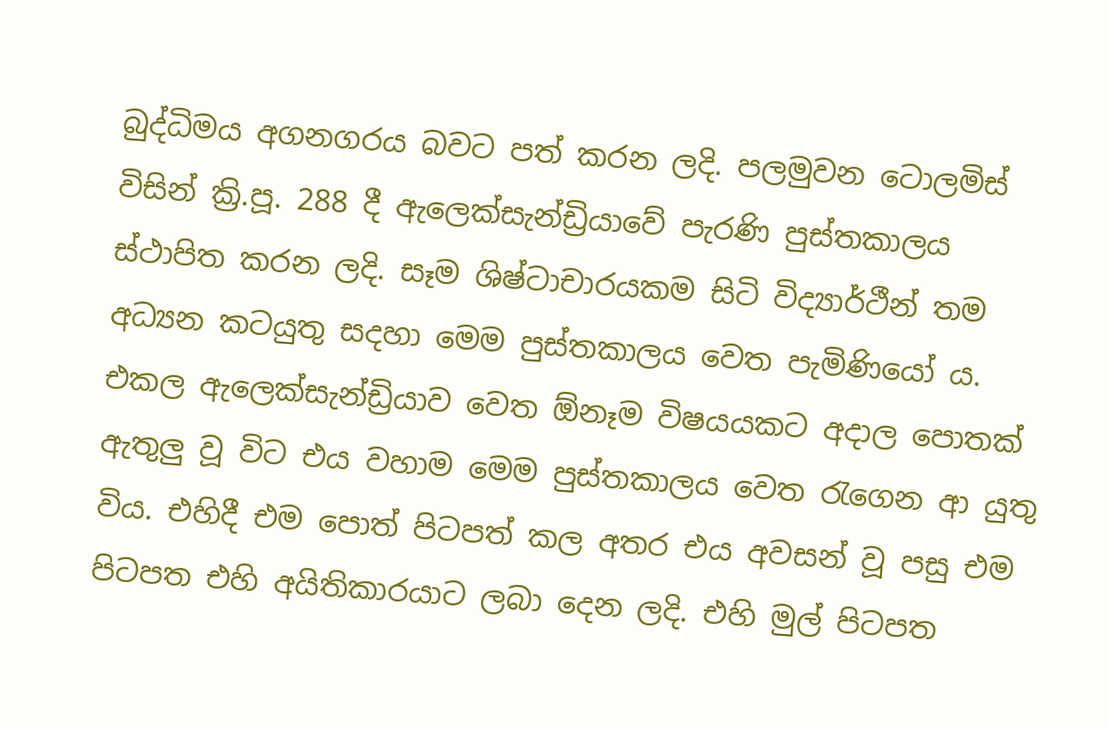බුද්ධිමය අගනගරය බවට පත් කරන ලදි. පලමුවන ටොලමිස් විසින් ක්‍රි.පූ. 288 දී ඇලෙක්සැන්ඩ්‍රියාවේ පැරණි පුස්තකාලය ස්ථාපිත කරන ලදි. සෑම ශිෂ්ටාචාරයකම සිටි විද්‍යාර්ථීන් තම අධ්‍යන කටයුතු සදහා මෙම පුස්තකාලය වෙත පැමිණියෝ ය. එකල ඇලෙක්සැන්ඩ්‍රියාව වෙත ඕනෑම විෂයයකට අදාල පොතක් ඇතුලු වූ විට එය වහාම මෙම පුස්තකාලය වෙත රැගෙන ආ යුතු විය. එහිදී එම පොත් පිටපත් කල අතර එය අවසන් වූ පසු එම පිටපත එහි අයිතිකාරයාට ලබා දෙන ලදි. එහි මුල් පිටපත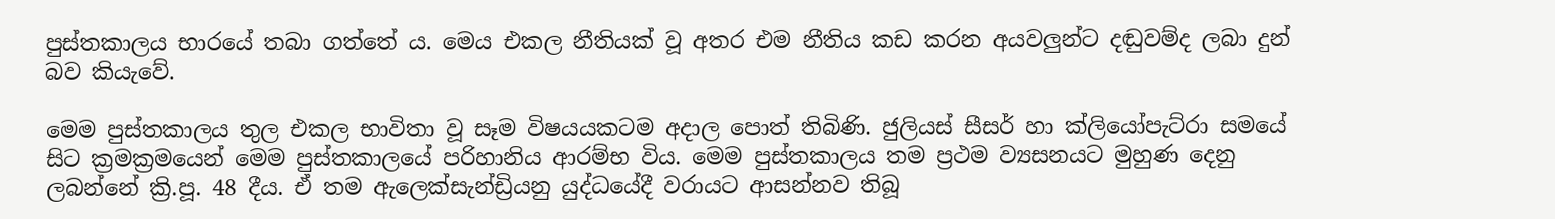පුස්තකාලය භාරයේ තබා ගත්තේ ය. මෙය එකල නීතියක් වූ අතර එම නීතිය කඩ කරන අයවලුන්ට දඬුවම්ද ලබා දුන් බව කියැවේ.

මෙම පුස්තකාලය තුල එකල භාවිතා වූ සෑම විෂයයකටම අදාල පොත් තිබිණි. ජුලියස් සීසර් හා ක්ලියෝපැට්රා සමයේ සිට ක්‍රමක්‍රමයෙන් මෙම පුස්තකාලයේ පරිහානිය ආරම්භ විය. මෙම පුස්තකාලය තම ප්‍රථම ව්‍යසනයට මුහුණ දෙනු ලබන්නේ ක්‍රි.පූ. 48 දීය. ඒ තම ඇලෙක්සැන්ඩ්‍රියනු යුද්ධයේදී වරායට ආසන්නව තිබූ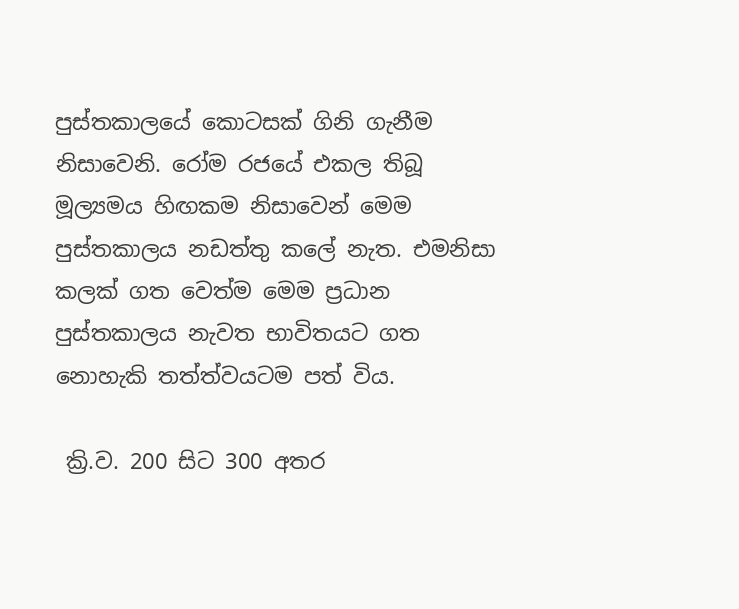පුස්තකාලයේ කොටසක් ගිනි ගැනීම නිසාවෙනි. රෝම රජයේ එකල තිබූ මූල්‍යමය හිඟකම නිසාවෙන් මෙම පුස්තකාලය නඩත්තු කලේ නැත. එමනිසා කලක් ගත වෙත්ම මෙම ප්‍රධාන පුස්තකාලය නැවත භාවිතයට ගත නොහැකි තත්ත්වයටම පත් විය.

 ක්‍රි.ව. 200 සිට 300 අතර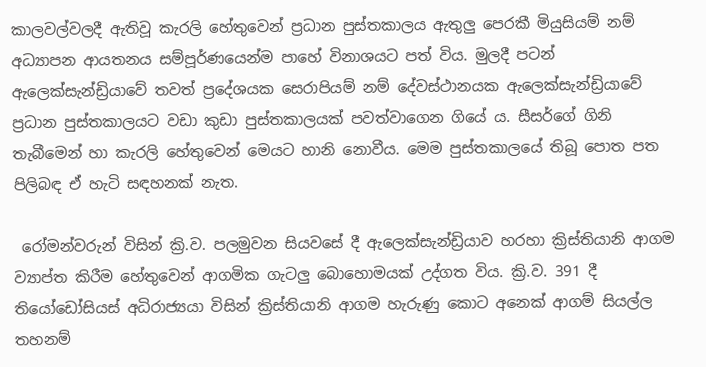කාලවල්වලදී ඇතිවූ කැරලි හේතුවෙන් ප්‍රධාන පුස්තකාලය ඇතුලු පෙරකී මියුසියම් නම් අධ්‍යාපන ආයතනය සම්පූර්ණයෙන්ම පාහේ විනාශයට පත් විය. මුලදී පටන් ඇලෙක්සැන්ඩ්‍රියාවේ තවත් ප්‍රදේශයක සෙරාපියම් නම් දේවස්ථානයක ඇලෙක්සැන්ඩ්‍රියාවේ ප්‍රධාන පුස්තකාලයට වඩා කුඩා පුස්තකාලයක් පවත්වාගෙන ගියේ ය. සීසර්ගේ ගිනි තැබීමෙන් හා කැරලි හේතුවෙන් මෙයට හානි නොවීය. මෙම පුස්තකාලයේ තිබූ පොත පත පිලිබඳ ඒ හැටි සඳහනක් නැත.

 රෝමන්වරුන් විසින් ක්‍රි.ව. පලමුවන සියවසේ දී ඇලෙක්සැන්ඩ්‍රියාව හරහා ක්‍රිස්තියානි ආගම ව්‍යාප්ත කිරීම හේතුවෙන් ආගමික ගැටලු බොහොමයක් උද්ගත විය. ක්‍රි.ව. 391 දී තියෝඩෝසියස් අධිරාජ්‍යයා විසින් ක්‍රිස්තියානි ආගම හැරුණු කොට අනෙක් ආගම් සියල්ල තහනම්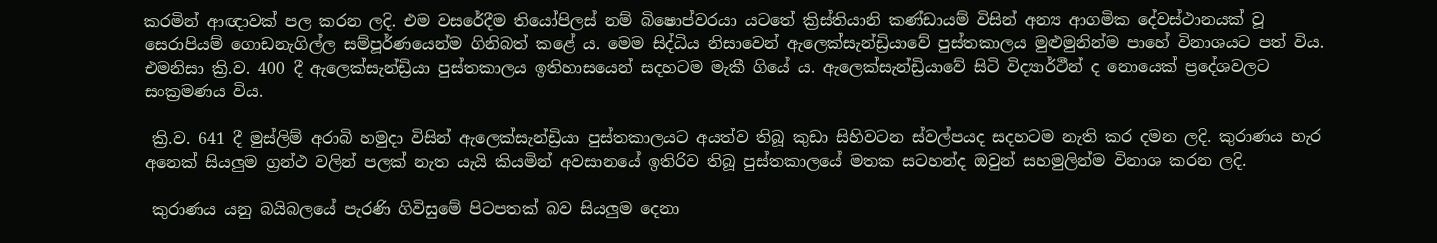කරමින් ආඥාවක් පල කරන ලදි. එම වසරේදීම තියෝපිලස් නම් බිෂොප්වරයා යටතේ ක්‍රිස්තියානි කණ්ඩායම් විසින් අන්‍ය ආගමික දේවස්ථානයක් වූ සෙරාපියම් ගොඩනැගිල්ල සම්පූර්ණයෙන්ම ගිනිබත් කළේ ය. මෙම සිද්ධිය නිසාවෙන් ඇලෙක්සැන්ඩ්‍රියාවේ පුස්තකාලය මුළුමුනින්ම පාහේ විනාශයට පත් විය. එමනිසා ක්‍රි.ව. 400 දී ඇලෙක්සැන්ඩ්‍රියා පුස්තකාලය ඉතිහාසයෙන් සදහටම මැකී ගියේ ය. ඇලෙක්සැන්ඩ්‍රියාවේ සිටි විද්‍යාර්ථීන් ද නොයෙක් ප්‍රදේශවලට සංක්‍රමණය විය.

 ක්‍රි.ව. 641 දී මුස්ලිම් අරාබි හමුදා විසින් ඇලෙක්සැන්ඩ්‍රියා පුස්තකාලයට අයත්ව තිබූ කුඩා සිහිවටන ස්වල්පයද සදහටම නැති කර දමන ලදි. කුරාණය හැර අනෙක් සියලුම ග්‍රන්ථ වලින් පලක් නැත යැයි කියමින් අවසානයේ ඉතිරිව තිබූ පුස්තකාලයේ මතක සටහන්ද ඔවුන් සහමුලින්ම විනාශ කරන ලදි.

 කුරාණය යනු බයිබලයේ පැරණි ගිවිසුමේ පිටපතක් බව සියලුම දෙනා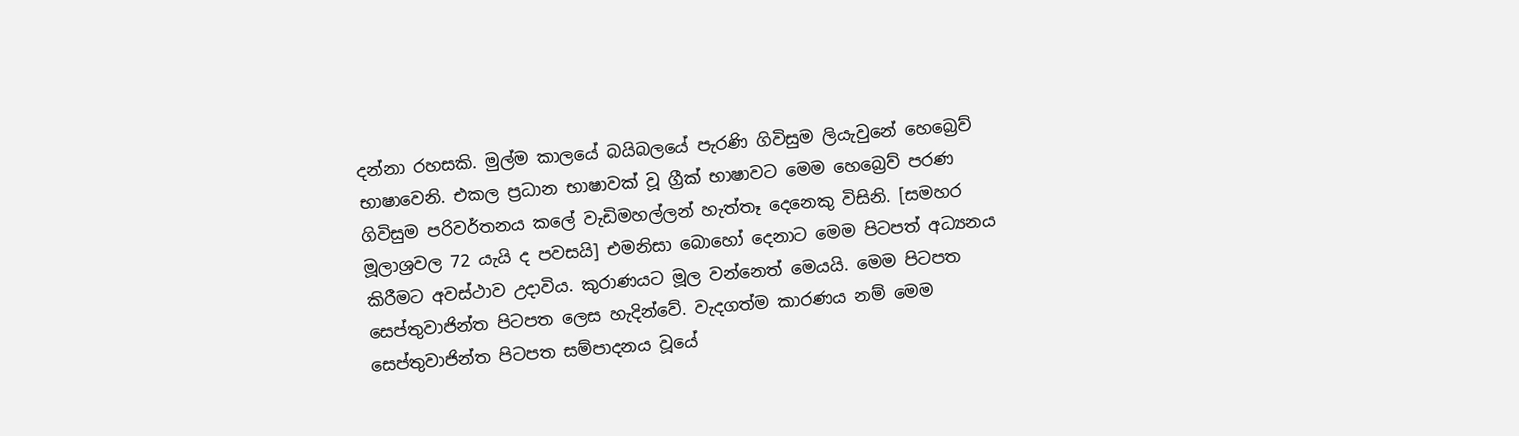දන්නා රහසකි. මුල්ම කාලයේ බයිබලයේ පැරණි ගිවිසුම ලියැවුනේ හෙබ්‍රෙව් භාෂාවෙනි. එකල ප්‍රධාන භාෂාවක් වූ ග්‍රීක් භාෂාවට මෙම හෙබ්‍රෙව් පරණ ගිවිසුම පරිවර්තනය කලේ වැඩිමහල්ලන් හැත්තෑ දෙනෙකු විසිනි. [සමහර මූලාශ්‍රවල 72 යැයි ද පවසයි] එමනිසා බොහෝ දෙනාට මෙම පිටපත් අධ්‍යනය කිරීමට අවස්ථාව උදාවිය. කුරාණයට මූල වන්නෙත් මෙයයි. මෙම පිටපත සෙප්තුවාජින්ත පිටපත ලෙස හැදින්වේ. වැදගත්ම කාරණය නම් මෙම සෙප්තුවාජින්ත පිටපත සම්පාදනය වූයේ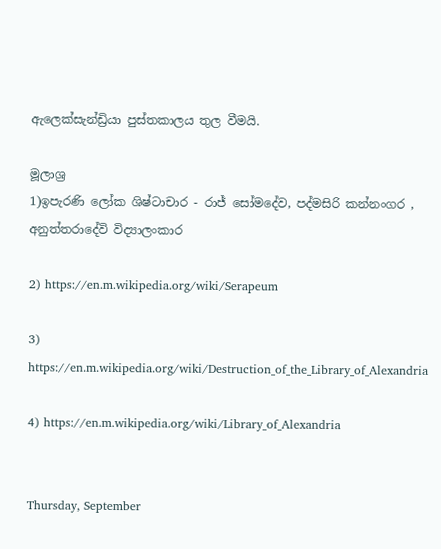ඇලෙක්සැන්ඩ්‍රියා පුස්තකාලය තුල වීමයි.

මූලාශ්‍ර
1)ඉපැරණි ලෝක ශිෂ්ටාචාර - රාජ් සෝමදේව, පද්මසිරි කන්නංගර , අනුත්තරාදේවි විද්‍යාලංකාර

2) https://en.m.wikipedia.org/wiki/Serapeum

3) https://en.m.wikipedia.org/wiki/Destruction_of_the_Library_of_Alexandria

4) https://en.m.wikipedia.org/wiki/Library_of_Alexandria


Thursday, September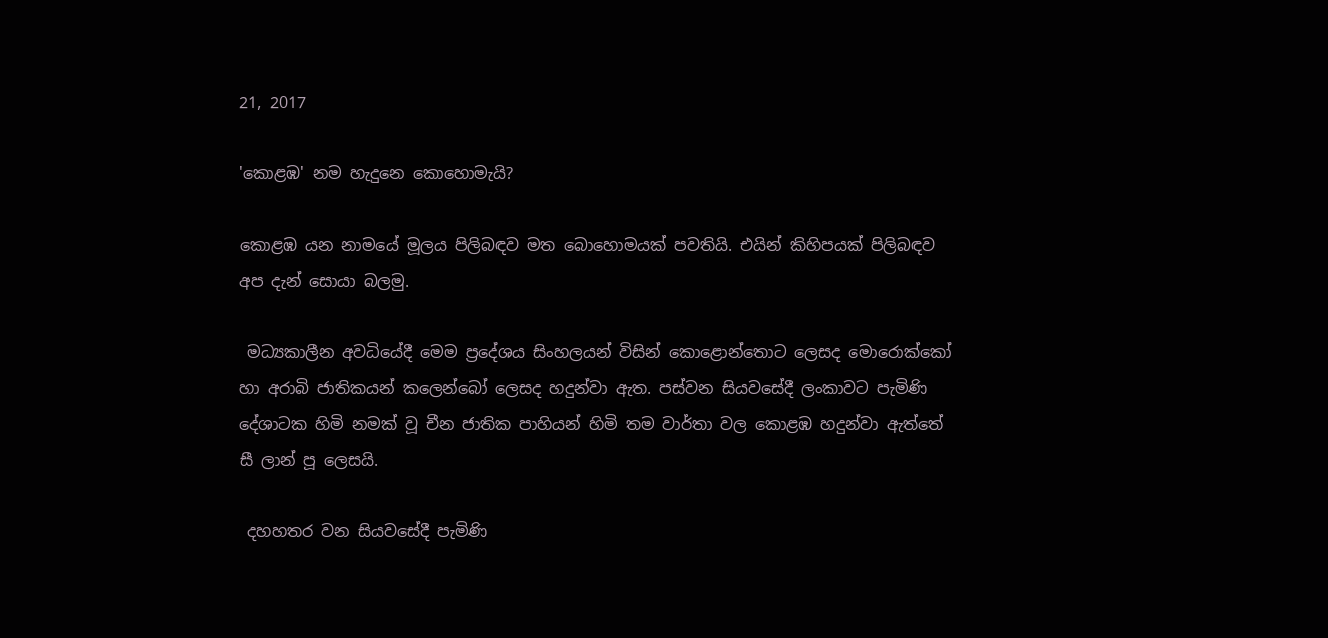21, 2017

'කොළඹ' නම හැදුනෙ කොහොමැයි?

කොළඹ යන නාමයේ මූලය පිලිබඳව මත බොහොමයක් පවතියි. එයින් කිහිපයක් පිලිබඳව අප දැන් සොයා බලමු.

 මධ්‍යකාලීන අවධියේදී මෙම ප්‍රදේශය සිංහලයන් විසින් කොළොන්තොට ලෙසද මොරොක්කෝ හා අරාබි ජාතිකයන් කලෙන්බෝ ලෙසද හදුන්වා ඇත. පස්වන සියවසේදී ලංකාවට පැමිණි දේශාටක හිමි නමක් වූ චීන ජාතික පාහියන් හිමි තම වාර්තා වල කොළඹ හදුන්වා ඇත්තේ සී ලාන් පූ ලෙසයි.

 දහහතර වන සියවසේදී පැමිණි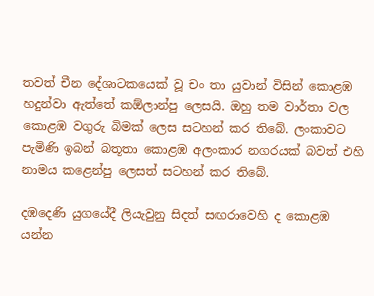තවත් චීන දේශාටකයෙක් වූ චං තා යුවාන් විසින් කොළඹ හදුන්වා ඇත්තේ කඕලාන්පු ලෙසයි. ඔහු තම වාර්තා වල කොළඹ වගුරු බිමක් ලෙස සටහන් කර තිබේ. ලංකාවට පැමිණි ඉබන් බතූතා කොළඹ අලංකාර නගරයක් බවත් එහි නාමය කළෙන්පු ලෙසත් සටහන් කර තිබේ.

දඹදෙණි යුගයේදී ලියැවුනු සිදත් සඟරාවෙහි ද කොළඹ යන්න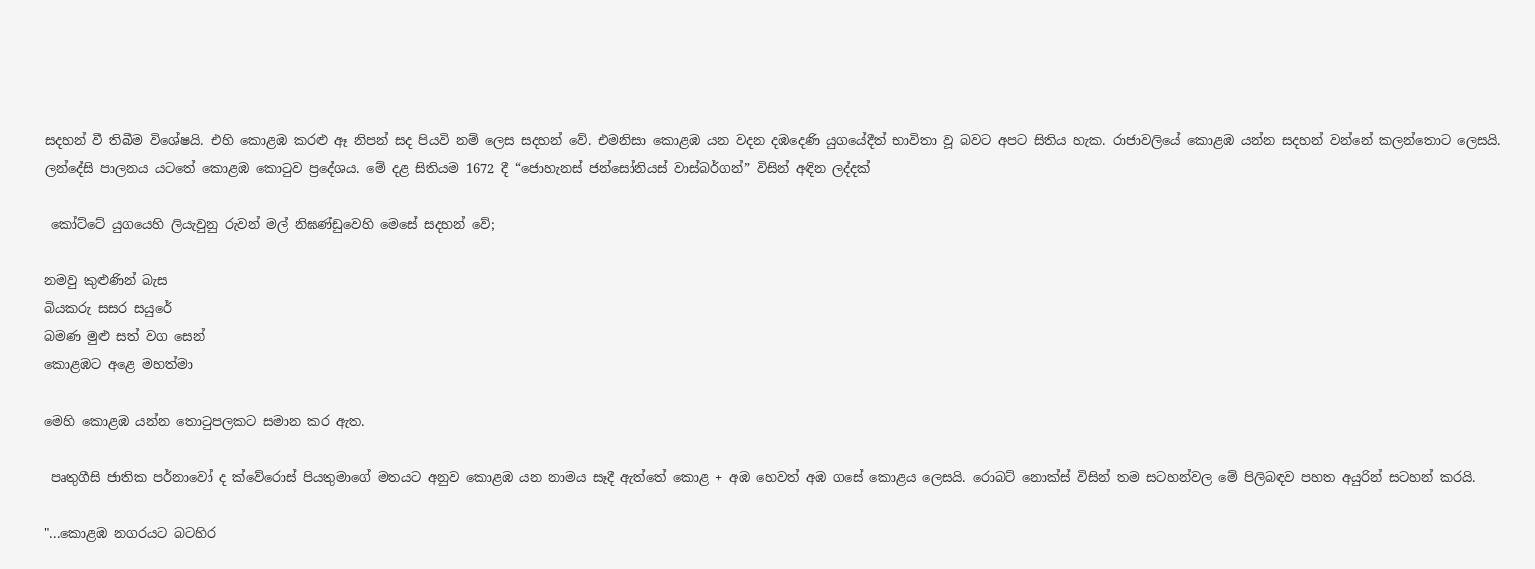සදහන් වී තිබීම විශේෂයි. එහි කොළඹ කරළු ඈ නිපන් සද පියවි නම් ලෙස සදහන් වේ. එමනිසා කොළඹ යන වදන දඹදෙණි යුගයේදීත් භාවිතා වූ බවට අපට සිතිය හැක. රාජාවලියේ කොළඹ යන්න සදහන් වන්නේ කලන්තොට ලෙසයි.
ලන්දේසි පාලනය යටතේ කොළඹ කොටුව ප්‍රදේශය. මේ දළ සිතියම 1672 දී “ජොහැනස් ජන්සෝනියස් වාස්බර්ගන්” විසින් අඳින ලද්දක්

 කෝට්ටේ යුගයෙහි ලියැවුනු රුවන් මල් නිඝණ්ඩුවෙහි මෙසේ සදහන් වේ;

නමවු කුළුණින් බැස
බියකරු සසර සයුරේ
බමණ මුළු සත් වග සෙන්
කොළඹට අළෙ මහත්මා

මෙහි කොළඹ යන්න තොටුපලකට සමාන කර ඇත.

 පෘතුගීසි ජාතික පර්නාවෝ ද ක්වේරොස් පියතුමාගේ මතයට අනුව කොළඹ යන නාමය සෑදී ඇත්තේ කොළ + අඹ හෙවත් අඹ ගසේ කොළය ලෙසයි. රොබට් නොක්ස් විසින් තම සටහන්වල මේ පිලිබඳව පහත අයුරින් සටහන් කරයි.

"...කොළඹ නගරයට බටහිර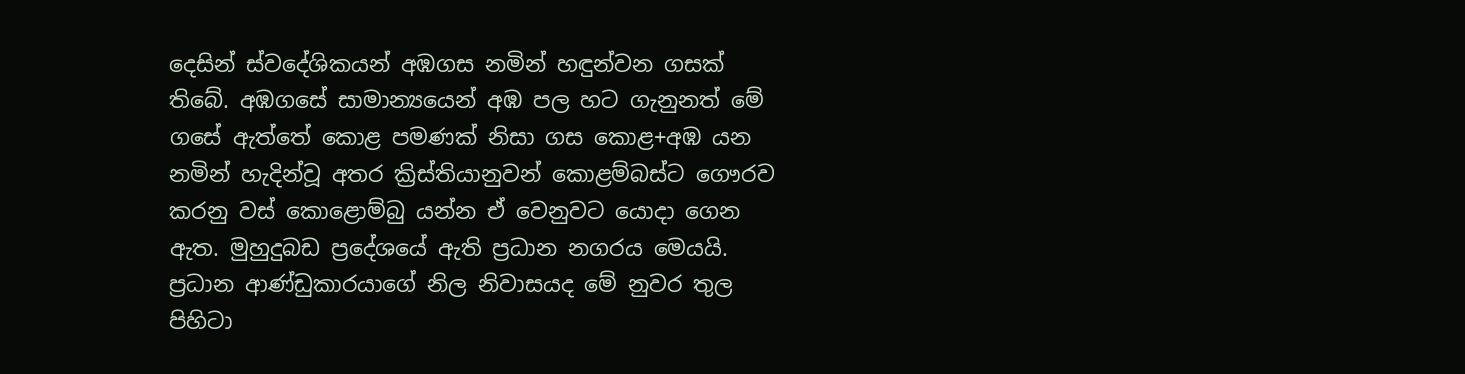දෙසින් ස්වදේශිකයන් අඹගස නමින් හඳුන්වන ගසක් තිබේ. අඹගසේ සාමාන්‍යයෙන් අඹ පල හට ගැනුනත් මේ ගසේ ඇත්තේ කොළ පමණක් නිසා ගස කොළ+අඹ යන නමින් හැදින්වූ අතර ක්‍රිස්තියානුවන් කොළම්බස්ට ගෞරව කරනු වස් කොළොම්බු යන්න ඒ වෙනුවට යොදා ගෙන ඇත. මුහුදුබඩ ප්‍රදේශයේ ඇති ප්‍රධාන නගරය මෙයයි. ප්‍රධාන ආණ්ඩුකාරයාගේ නිල නිවාසයද මේ නුවර තුල පිහිටා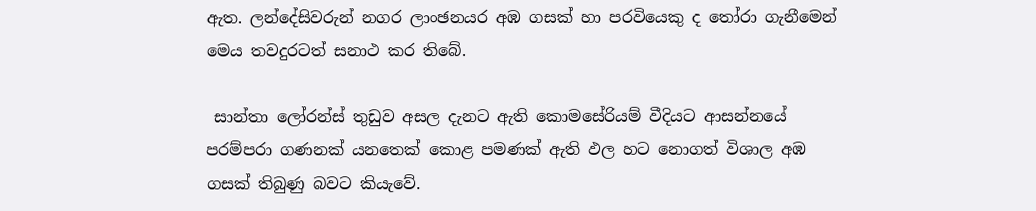ඇත. ලන්දේසිවරුන් නගර ලාංඡනයර අඹ ගසක් හා පරවියෙකු ද තෝරා ගැනීමෙන් මෙය තවදුරටත් සනාථ කර තිබේ.

 සාන්තා ලෝරන්ස් තුඩුව අසල දැනට ඇති කොමසේරියම් වීදියට ආසන්නයේ පරම්පරා ගණනක් යනතෙක් කොළ පමණක් ඇති ඵල හට නොගත් විශාල අඹ ගසක් තිබුණු බවට කියැවේ.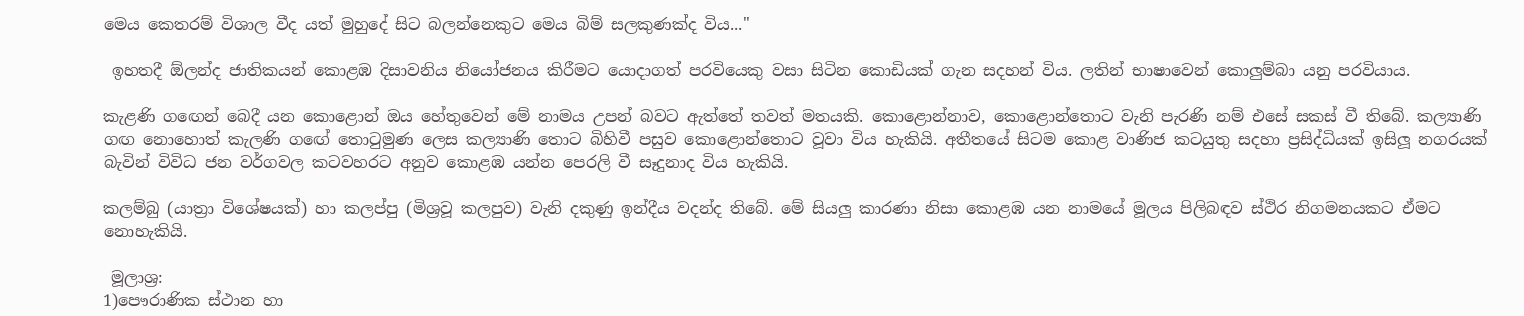මෙය කෙතරම් විශාල වීද යත් මුහුදේ සිට බලන්නෙකුට මෙය බිම් සලකුණක්ද විය..."

 ඉහතදී ඕලන්ද ජාතිකයන් කොළඹ දිසාවනිය නියෝජනය කිරීමට යොදාගත් පරවියෙකු වසා සිටින කොඩියක් ගැන සදහන් විය. ලතින් භාෂාවෙන් කොලුම්බා යනු පරවියාය.

කැළණි ගඟෙන් බෙදී යන කොළොන් ඔය හේතුවෙන් මේ නාමය උපන් බවට ඇත්තේ තවත් මතයකි. කොළොන්නාව, කොළොන්තොට වැනි පැරණි නම් එසේ සකස් වී තිබේ. කල්‍යාණි ගඟ නොහොත් කැලණි ගඟේ තොටුමුණ ලෙස කල්‍යාණි තොට බිහිවී පසුව කොළොන්තොට වූවා විය හැකියි. අතීතයේ සිටම කොළ වාණිජ කටයුතු සදහා ප්‍රසිද්ධියක් ඉසිලූ නගරයක් බැවින් විවිධ ජන වර්ගවල කටවහරට අනුව කොළඹ යන්න පෙරලි වී සෑදුනාද විය හැකියි.

කලම්බු (යාත්‍රා විශේෂයක්) හා කලප්පු (මිශ්‍රවූ කලපුව) වැනි දකුණු ඉන්දීය වදන්ද තිබේ. මේ සියලු කාරණා නිසා කොළඹ යන නාමයේ මූලය පිලිබඳව ස්ථිර නිගමනයකට ඒමට නොහැකියි.

 මූලාශ්‍ර:
1)පෞරාණික ස්ථාන හා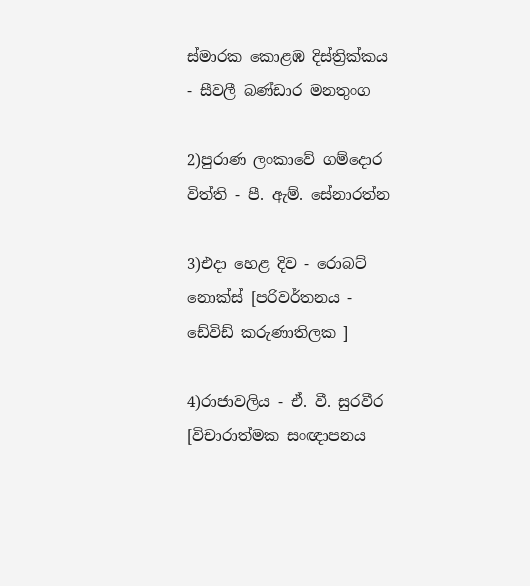ස්මාරක කොළඹ දිස්ත්‍රික්කය - සීවලී බණ්ඩාර මනතුංග

2)පුරාණ ලංකාවේ ගම්දොර විත්ති - පී. ඇම්. සේනාරත්න

3)එදා හෙළ දිව - රොබට් නොක්ස් [පරිවර්තනය - ඩේවිඩ් කරුණාතිලක ]

4)රාජාවලිය - ඒ. වී. සුරවීර [විචාරාත්මක සංඥාපනය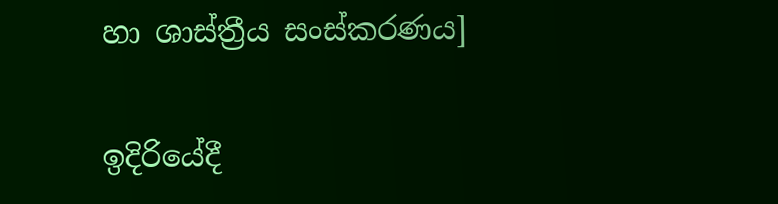හා ශාස්ත්‍රීය සංස්කරණය]

ඉදිරියේදී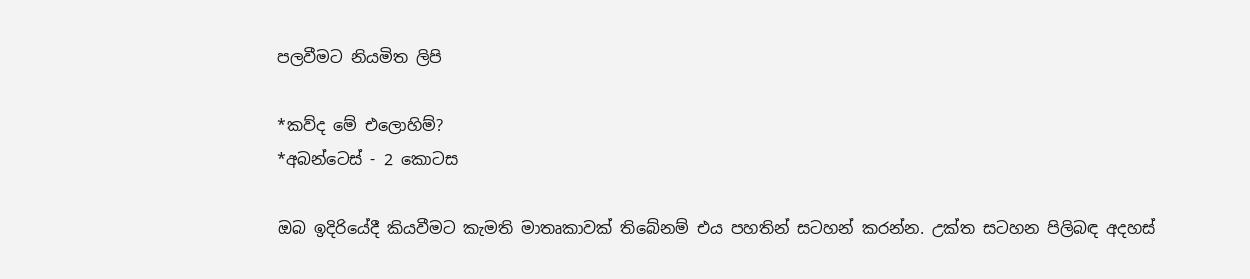පලවීමට නියමිත ලිපි

*කව්ද මේ එලොහිම්?
*අබන්ටෙස් - 2 කොටස

ඔබ ඉදිරියේදී කියවීමට කැමති මාතෘකාවක් තිබේනම් එය පහතින් සටහන් කරන්න. උක්ත සටහන පිලිබඳ අදහස්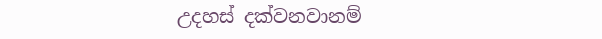උදහස් දක්වනවානම්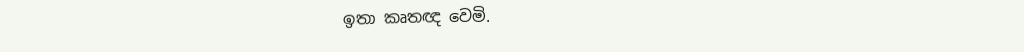ඉතා කෘතඥ වෙමි.